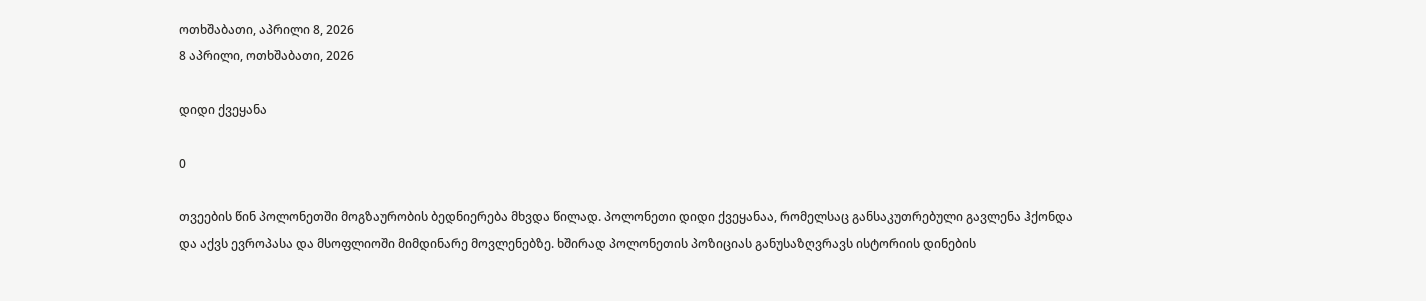ოთხშაბათი, აპრილი 8, 2026
8 აპრილი, ოთხშაბათი, 2026

დიდი ქვეყანა

0

თვეების წინ პოლონეთში მოგზაურობის ბედნიერება მხვდა წილად. პოლონეთი დიდი ქვეყანაა, რომელსაც განსაკუთრებული გავლენა ჰქონდა და აქვს ევროპასა და მსოფლიოში მიმდინარე მოვლენებზე. ხშირად პოლონეთის პოზიციას განუსაზღვრავს ისტორიის დინების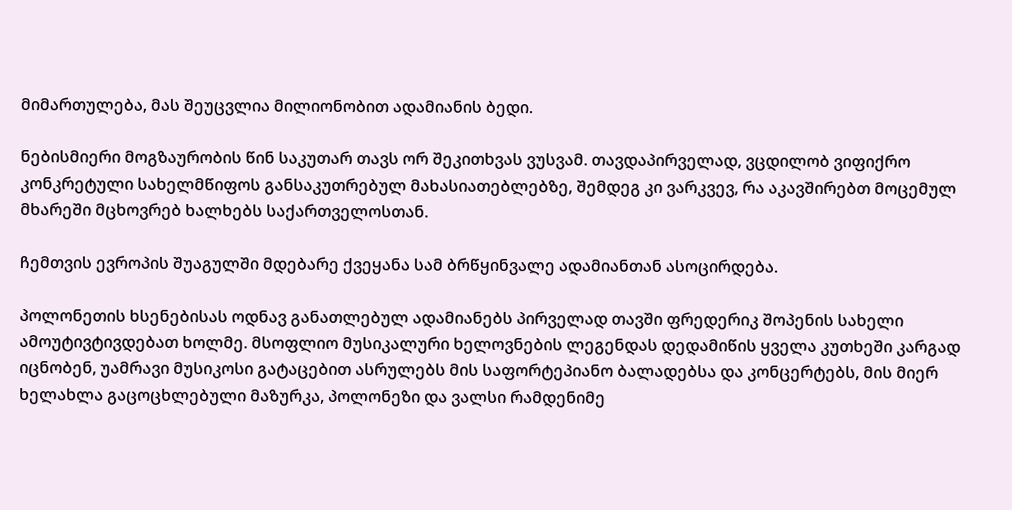მიმართულება, მას შეუცვლია მილიონობით ადამიანის ბედი.

ნებისმიერი მოგზაურობის წინ საკუთარ თავს ორ შეკითხვას ვუსვამ. თავდაპირველად, ვცდილობ ვიფიქრო კონკრეტული სახელმწიფოს განსაკუთრებულ მახასიათებლებზე, შემდეგ კი ვარკვევ, რა აკავშირებთ მოცემულ მხარეში მცხოვრებ ხალხებს საქართველოსთან.

ჩემთვის ევროპის შუაგულში მდებარე ქვეყანა სამ ბრწყინვალე ადამიანთან ასოცირდება.

პოლონეთის ხსენებისას ოდნავ განათლებულ ადამიანებს პირველად თავში ფრედერიკ შოპენის სახელი ამოუტივტივდებათ ხოლმე. მსოფლიო მუსიკალური ხელოვნების ლეგენდას დედამიწის ყველა კუთხეში კარგად იცნობენ, უამრავი მუსიკოსი გატაცებით ასრულებს მის საფორტეპიანო ბალადებსა და კონცერტებს, მის მიერ ხელახლა გაცოცხლებული მაზურკა, პოლონეზი და ვალსი რამდენიმე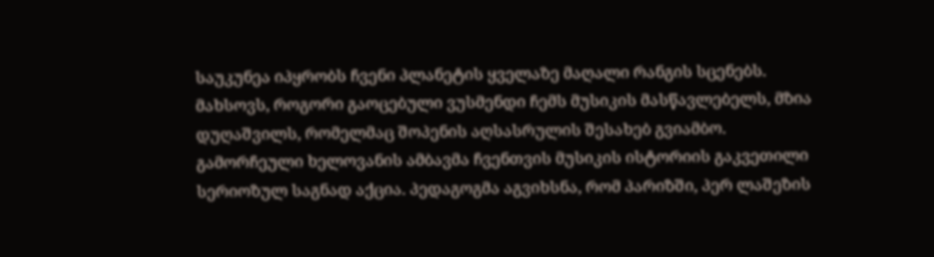საუკუნეა იპყრობს ჩვენი პლანეტის ყველაზე მაღალი რანგის სცენებს. მახსოვს, როგორი გაოცებული ვუსმენდი ჩემს მუსიკის მასწავლებელს, მზია დუღაშვილს, რომელმაც შოპენის აღსასრულის შესახებ გვიამბო. გამორჩეული ხელოვანის ამბავმა ჩვენთვის მუსიკის ისტორიის გაკვეთილი სერიოზულ საგნად აქცია. პედაგოგმა აგვიხსნა, რომ პარიზში, პერ ლაშეზის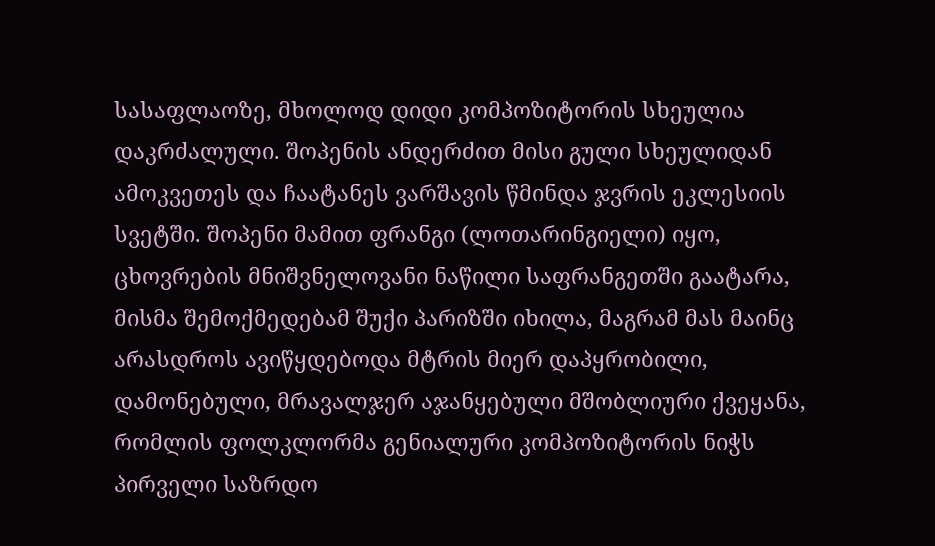სასაფლაოზე, მხოლოდ დიდი კომპოზიტორის სხეულია დაკრძალული. შოპენის ანდერძით მისი გული სხეულიდან ამოკვეთეს და ჩაატანეს ვარშავის წმინდა ჯვრის ეკლესიის სვეტში. შოპენი მამით ფრანგი (ლოთარინგიელი) იყო, ცხოვრების მნიშვნელოვანი ნაწილი საფრანგეთში გაატარა, მისმა შემოქმედებამ შუქი პარიზში იხილა, მაგრამ მას მაინც არასდროს ავიწყდებოდა მტრის მიერ დაპყრობილი, დამონებული, მრავალჯერ აჯანყებული მშობლიური ქვეყანა, რომლის ფოლკლორმა გენიალური კომპოზიტორის ნიჭს პირველი საზრდო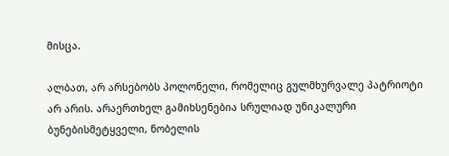მისცა.

ალბათ, არ არსებობს პოლონელი, რომელიც გულმხურვალე პატრიოტი არ არის. არაერთხელ გამიხსენებია სრულიად უნიკალური ბუნებისმეტყველი, ნობელის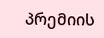პრემიის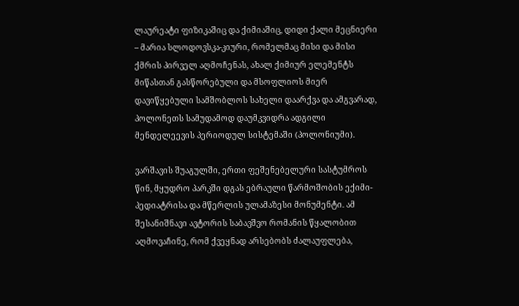ლაურეატი ფიზიკაშიც და ქიმიაშიც, დიდი ქალი მეცნიერი – მარია სლოდოვსკა-კიური, რომელმაც მისი და მისი ქმრის პირველ აღმოჩენას, ახალ ქიმიურ ელემენტს მიწასთან გასწორებული და მსოფლიოს მიერ დავიწყებული სამშობლოს სახელი დაარქვა და ამგვარად, პოლონეთს სამუდამოდ დაუმკვიდრა ადგილი მენდელეევის პერიოდულ სისტემაში (პოლონიუმი).

ვარშავის შუაგულში, ერთი ფეშენებელური სასტუმროს წინ, მყუდრო პარკში დგას ებრაული წარმოშობის ექიმი-პედიატრისა და მწერლის ულამაზესი მონუმენტი. ამ შესანიშნავი ავტორის საბავშვო რომანის წყალობით აღმოვაჩინე, რომ ქვეყნად არსებობს ძალაუფლება,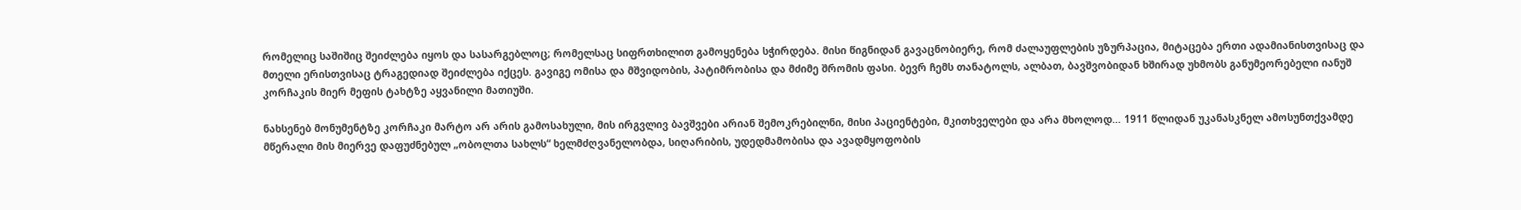რომელიც საშიშიც შეიძლება იყოს და სასარგებლოც; რომელსაც სიფრთხილით გამოყენება სჭირდება. მისი წიგნიდან გავაცნობიერე, რომ ძალაუფლების უზურპაცია, მიტაცება ერთი ადამიანისთვისაც და მთელი ერისთვისაც ტრაგედიად შეიძლება იქცეს. გავიგე ომისა და მშვიდობის, პატიმრობისა და მძიმე შრომის ფასი. ბევრ ჩემს თანატოლს, ალბათ, ბავშვობიდან ხშირად უხმობს განუმეორებელი იანუშ კორჩაკის მიერ მეფის ტახტზე აყვანილი მათიუში.

ნახსენებ მონუმენტზე კორჩაკი მარტო არ არის გამოსახული, მის ირგვლივ ბავშვები არიან შემოკრებილნი, მისი პაციენტები, მკითხველები და არა მხოლოდ… 1911 წლიდან უკანასკნელ ამოსუნთქვამდე მწერალი მის მიერვე დაფუძნებულ „ობოლთა სახლს“ ხელმძღვანელობდა, სიღარიბის, უდედმამობისა და ავადმყოფობის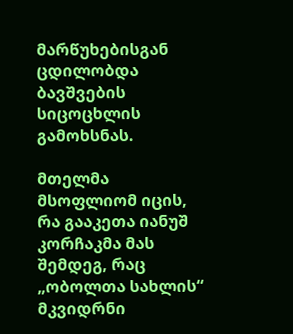მარწუხებისგან ცდილობდა ბავშვების სიცოცხლის გამოხსნას.

მთელმა მსოფლიომ იცის, რა გააკეთა იანუშ კორჩაკმა მას შემდეგ, რაც „ობოლთა სახლის“ მკვიდრნი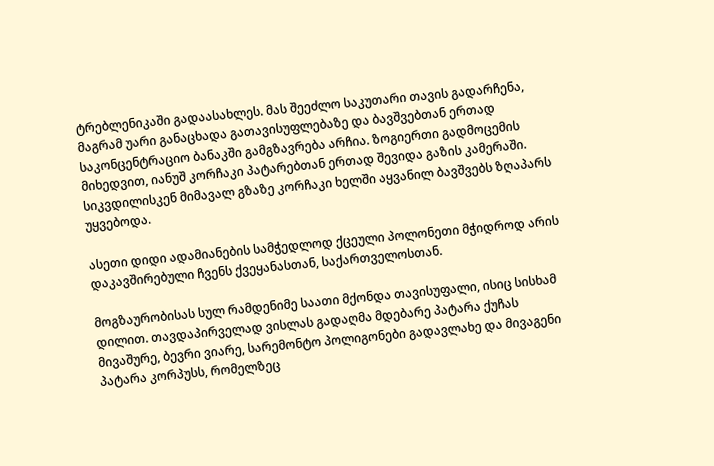ტრებლენიკაში გადაასახლეს. მას შეეძლო საკუთარი თავის გადარჩენა, მაგრამ უარი განაცხადა გათავისუფლებაზე და ბავშვებთან ერთად საკონცენტრაციო ბანაკში გამგზავრება არჩია. ზოგიერთი გადმოცემის მიხედვით, იანუშ კორჩაკი პატარებთან ერთად შევიდა გაზის კამერაში. სიკვდილისკენ მიმავალ გზაზე კორჩაკი ხელში აყვანილ ბავშვებს ზღაპარს უყვებოდა.

ასეთი დიდი ადამიანების სამჭედლოდ ქცეული პოლონეთი მჭიდროდ არის დაკავშირებული ჩვენს ქვეყანასთან, საქართველოსთან.

მოგზაურობისას სულ რამდენიმე საათი მქონდა თავისუფალი, ისიც სისხამ დილით. თავდაპირველად ვისლას გადაღმა მდებარე პატარა ქუჩას მივაშურე, ბევრი ვიარე, სარემონტო პოლიგონები გადავლახე და მივაგენი პატარა კორპუსს, რომელზეც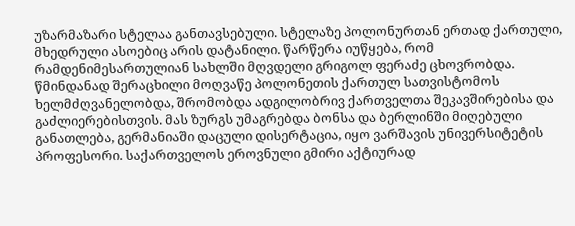უზარმაზარი სტელაა განთავსებული. სტელაზე პოლონურთან ერთად ქართული, მხედრული ასოებიც არის დატანილი. წარწერა იუწყება, რომ რამდენიმესართულიან სახლში მღვდელი გრიგოლ ფერაძე ცხოვრობდა. წმინდანად შერაცხილი მოღვაწე პოლონეთის ქართულ სათვისტომოს ხელმძღვანელობდა, შრომობდა ადგილობრივ ქართველთა შეკავშირებისა და გაძლიერებისთვის. მას ზურგს უმაგრებდა ბონსა და ბერლინში მიღებული განათლება, გერმანიაში დაცული დისერტაცია, იყო ვარშავის უნივერსიტეტის პროფესორი. საქართველოს ეროვნული გმირი აქტიურად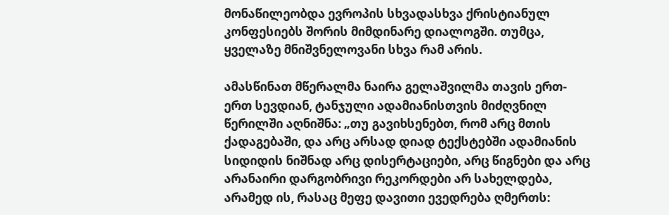მონაწილეობდა ევროპის სხვადასხვა ქრისტიანულ კონფესიებს შორის მიმდინარე დიალოგში. თუმცა, ყველაზე მნიშვნელოვანი სხვა რამ არის.

ამასწინათ მწერალმა ნაირა გელაშვილმა თავის ერთ-ერთ სევდიან, ტანჯული ადამიანისთვის მიძღვნილ წერილში აღნიშნა: „თუ გავიხსენებთ, რომ არც მთის ქადაგებაში, და არც არსად დიად ტექსტებში ადამიანის სიდიდის ნიშნად არც დისერტაციები, არც წიგნები და არც არანაირი დარგობრივი რეკორდები არ სახელდება, არამედ ის, რასაც მეფე დავითი ევედრება ღმერთს: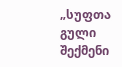„სუფთა გული შექმენი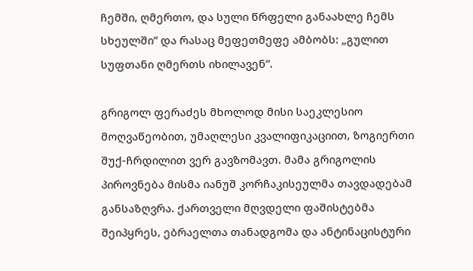ჩემში, ღმერთო, და სული წრფელი განაახლე ჩემს სხეულში“ და რასაც მეფეთმეფე ამბობს: „გულით სუფთანი ღმერთს იხილავენ“.

გრიგოლ ფერაძეს მხოლოდ მისი საეკლესიო მოღვაწეობით, უმაღლესი კვალიფიკაციით, ზოგიერთი შუქ-ჩრდილით ვერ გავზომავთ. მამა გრიგოლის პიროვნება მისმა იანუშ კორჩაკისეულმა თავდადებამ განსაზღვრა. ქართველი მღვდელი ფაშისტებმა შეიპყრეს, ებრაელთა თანადგომა და ანტინაცისტური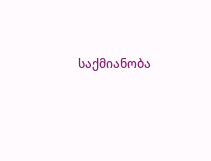საქმიანობა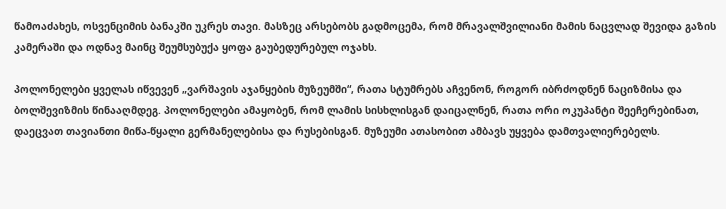წამოაძახეს, ოსვენციმის ბანაკში უკრეს თავი. მასზეც არსებობს გადმოცემა, რომ მრავალშვილიანი მამის ნაცვლად შევიდა გაზის კამერაში და ოდნავ მაინც შეუმსუბუქა ყოფა გაუბედურებულ ოჯახს.

პოლონელები ყველას იწვევენ „ვარშავის აჯანყების მუზეუმში“, რათა სტუმრებს აჩვენონ, როგორ იბრძოდნენ ნაციზმისა და ბოლშევიზმის წინააღმდეგ. პოლონელები ამაყობენ, რომ ლამის სისხლისგან დაიცალნენ, რათა ორი ოკუპანტი შეეჩერებინათ, დაეცვათ თავიანთი მიწა-წყალი გერმანელებისა და რუსებისგან. მუზეუმი ათასობით ამბავს უყვება დამთვალიერებელს.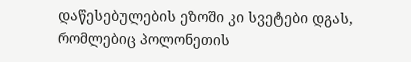დაწესებულების ეზოში კი სვეტები დგას, რომლებიც პოლონეთის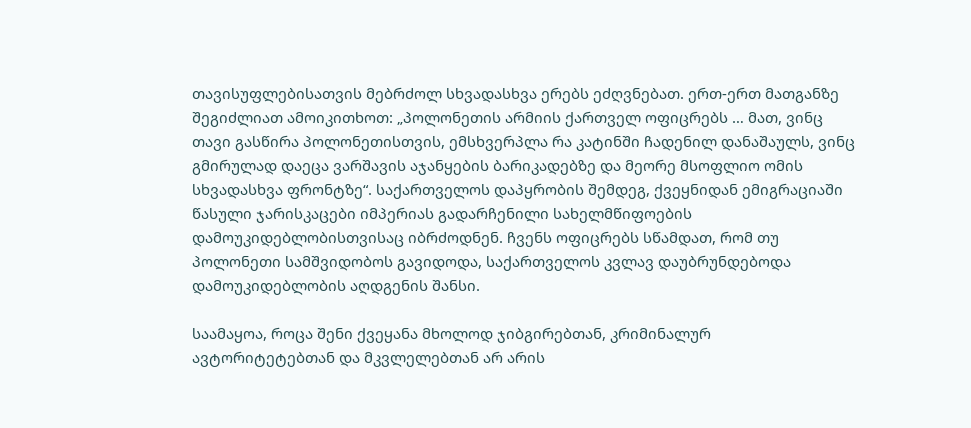თავისუფლებისათვის მებრძოლ სხვადასხვა ერებს ეძღვნებათ. ერთ-ერთ მათგანზე შეგიძლიათ ამოიკითხოთ: „პოლონეთის არმიის ქართველ ოფიცრებს … მათ, ვინც თავი გასწირა პოლონეთისთვის, ემსხვერპლა რა კატინში ჩადენილ დანაშაულს, ვინც გმირულად დაეცა ვარშავის აჯანყების ბარიკადებზე და მეორე მსოფლიო ომის სხვადასხვა ფრონტზე“. საქართველოს დაპყრობის შემდეგ, ქვეყნიდან ემიგრაციაში წასული ჯარისკაცები იმპერიას გადარჩენილი სახელმწიფოების დამოუკიდებლობისთვისაც იბრძოდნენ. ჩვენს ოფიცრებს სწამდათ, რომ თუ პოლონეთი სამშვიდობოს გავიდოდა, საქართველოს კვლავ დაუბრუნდებოდა დამოუკიდებლობის აღდგენის შანსი.

საამაყოა, როცა შენი ქვეყანა მხოლოდ ჯიბგირებთან, კრიმინალურ ავტორიტეტებთან და მკვლელებთან არ არის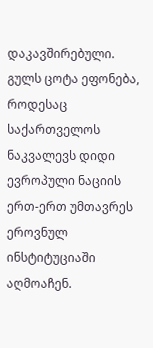დაკავშირებული. გულს ცოტა ეფონება, როდესაც საქართველოს ნაკვალევს დიდი ევროპული ნაციის ერთ-ერთ უმთავრეს ეროვნულ ინსტიტუციაში აღმოაჩენ.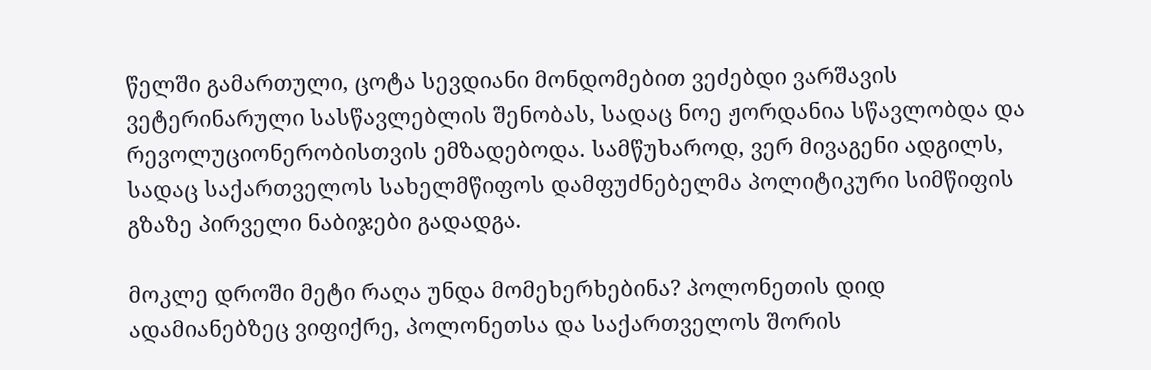წელში გამართული, ცოტა სევდიანი მონდომებით ვეძებდი ვარშავის ვეტერინარული სასწავლებლის შენობას, სადაც ნოე ჟორდანია სწავლობდა და რევოლუციონერობისთვის ემზადებოდა. სამწუხაროდ, ვერ მივაგენი ადგილს, სადაც საქართველოს სახელმწიფოს დამფუძნებელმა პოლიტიკური სიმწიფის გზაზე პირველი ნაბიჯები გადადგა.

მოკლე დროში მეტი რაღა უნდა მომეხერხებინა? პოლონეთის დიდ ადამიანებზეც ვიფიქრე, პოლონეთსა და საქართველოს შორის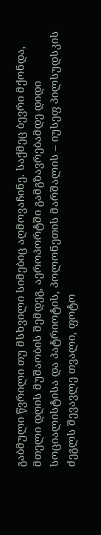გაბმული წვრილი თუ მსხვილი სიმებიც აღმოვაჩინე. საქმეც ბევრი მქონდა, მთელი დღის მუშაობის შემდეგ, აეროპორტში გამგზავრებამდე დიდი სოციალისტისა და პატრიოტის, პოლონეთის მარშალის – იუსეფ პილსუდსკის ძეგლს შევავლე თვალი, ფოტო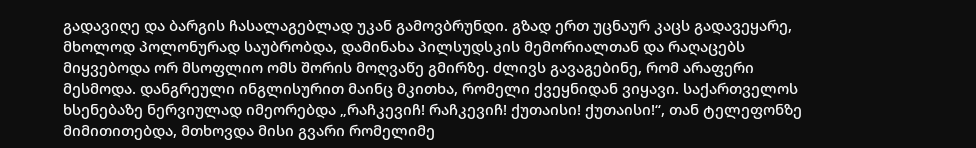გადავიღე და ბარგის ჩასალაგებლად უკან გამოვბრუნდი. გზად ერთ უცნაურ კაცს გადავეყარე, მხოლოდ პოლონურად საუბრობდა, დამინახა პილსუდსკის მემორიალთან და რაღაცებს მიყვებოდა ორ მსოფლიო ომს შორის მოღვაწე გმირზე. ძლივს გავაგებინე, რომ არაფერი მესმოდა. დანგრეული ინგლისურით მაინც მკითხა, რომელი ქვეყნიდან ვიყავი. საქართველოს ხსენებაზე ნერვიულად იმეორებდა „რაჩკევიჩ! რაჩკევიჩ! ქუთაისი! ქუთაისი!“, თან ტელეფონზე მიმითითებდა, მთხოვდა მისი გვარი რომელიმე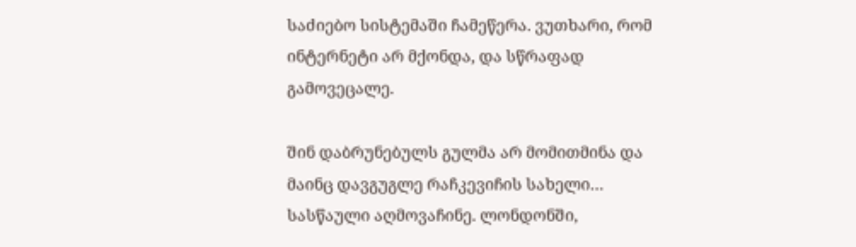საძიებო სისტემაში ჩამეწერა. ვუთხარი, რომ ინტერნეტი არ მქონდა, და სწრაფად გამოვეცალე.

შინ დაბრუნებულს გულმა არ მომითმინა და მაინც დავგუგლე რაჩკევიჩის სახელი… სასწაული აღმოვაჩინე. ლონდონში,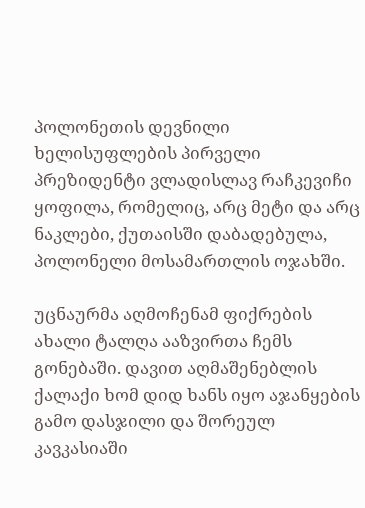პოლონეთის დევნილი ხელისუფლების პირველი პრეზიდენტი ვლადისლავ რაჩკევიჩი ყოფილა, რომელიც, არც მეტი და არც ნაკლები, ქუთაისში დაბადებულა, პოლონელი მოსამართლის ოჯახში.

უცნაურმა აღმოჩენამ ფიქრების ახალი ტალღა ააზვირთა ჩემს გონებაში. დავით აღმაშენებლის ქალაქი ხომ დიდ ხანს იყო აჯანყების გამო დასჯილი და შორეულ კავკასიაში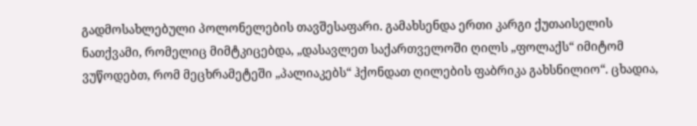გადმოსახლებული პოლონელების თავშესაფარი. გამახსენდა ერთი კარგი ქუთაისელის ნათქვამი, რომელიც მიმტკიცებდა, „დასავლეთ საქართველოში ღილს „ფოლაქს“ იმიტომ ვუწოდებთ, რომ მეცხრამეტეში „პალიაკებს“ ჰქონდათ ღილების ფაბრიკა გახსნილიო“. ცხადია,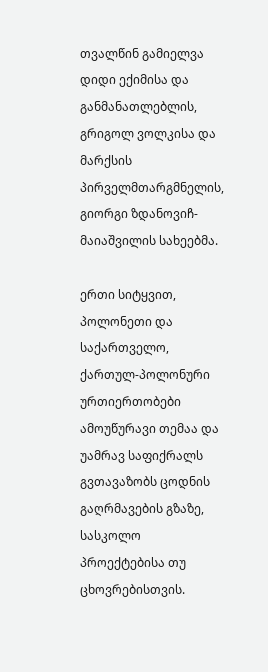თვალწინ გამიელვა დიდი ექიმისა და განმანათლებლის, გრიგოლ ვოლკისა და მარქსის პირველმთარგმნელის, გიორგი ზდანოვიჩ-მაიაშვილის სახეებმა.

ერთი სიტყვით, პოლონეთი და საქართველო, ქართულ-პოლონური ურთიერთობები ამოუწურავი თემაა და უამრავ საფიქრალს გვთავაზობს ცოდნის გაღრმავების გზაზე, სასკოლო პროექტებისა თუ ცხოვრებისთვის.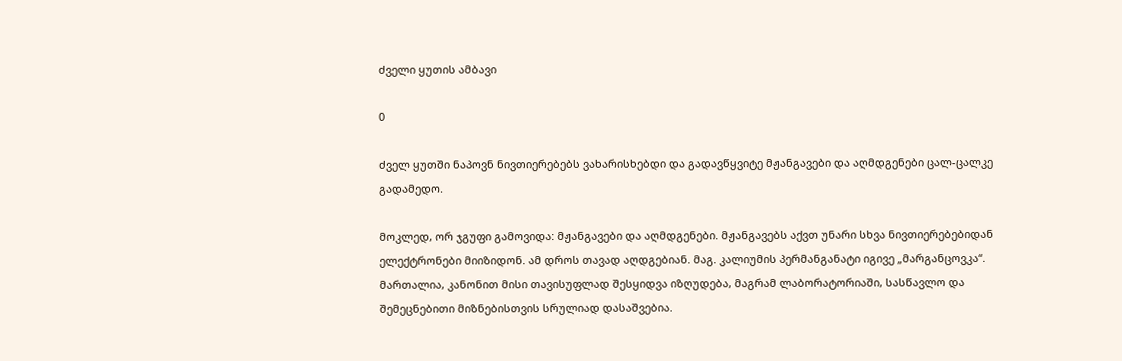ძველი ყუთის ამბავი

0

ძველ ყუთში ნაპოვნ ნივთიერებებს ვახარისხებდი და გადავწყვიტე მჟანგავები და აღმდგენები ცალ-ცალკე გადამედო.

მოკლედ, ორ ჯგუფი გამოვიდა: მჟანგავები და აღმდგენები. მჟანგავებს აქვთ უნარი სხვა ნივთიერებებიდან ელექტრონები მიიზიდონ. ამ დროს თავად აღდგებიან. მაგ. კალიუმის პერმანგანატი იგივე „მარგანცოვკა“. მართალია, კანონით მისი თავისუფლად შესყიდვა იზღუდება, მაგრამ ლაბორატორიაში, სასწავლო და შემეცნებითი მიზნებისთვის სრულიად დასაშვებია.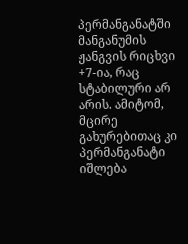პერმანგანატში მანგანუმის ჟანგვის რიცხვი +7-ია, რაც სტაბილური არ არის. ამიტომ, მცირე გახურებითაც კი პერმანგანატი იშლება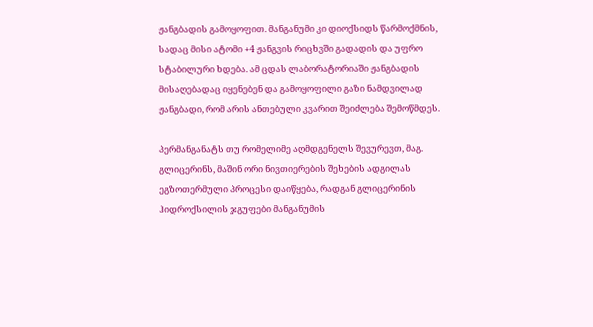ჟანგბადის გამოყოფით. მანგანუმი კი დიოქსიდს წარმოქმნის, სადაც მისი ატომი +4 ჟანგვის რიცხვში გადადის და უფრო სტაბილური ხდება. ამ ცდას ლაბორატორიაში ჟანგბადის მისაღებადაც იყენებენ და გამოყოფილი გაზი ნამდვილად ჟანგბადი, რომ არის ანთებული კვარით შეიძლება შემოწმდეს.

პერმანგანატს თუ რომელიმე აღმდგენელს შევურევთ, მაგ. გლიცერინს, მაშინ ორი ნივთიერების შეხების ადგილას ეგზოთერმული პროცესი დაიწყება, რადგან გლიცერინის ჰიდროქსილის ჯგუფები მანგანუმის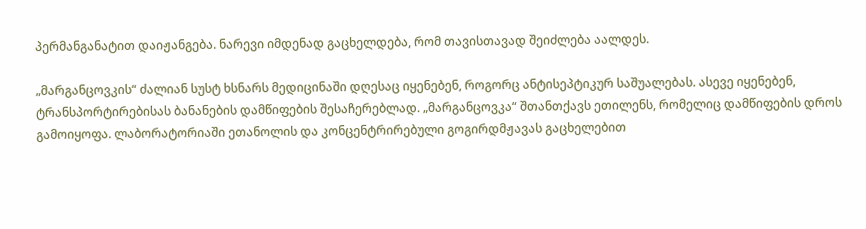პერმანგანატით დაიჟანგება. ნარევი იმდენად გაცხელდება, რომ თავისთავად შეიძლება აალდეს.

„მარგანცოვკის“ ძალიან სუსტ ხსნარს მედიცინაში დღესაც იყენებენ, როგორც ანტისეპტიკურ საშუალებას. ასევე იყენებენ, ტრანსპორტირებისას ბანანების დამწიფების შესაჩერებლად. „მარგანცოვკა“ შთანთქავს ეთილენს, რომელიც დამწიფების დროს გამოიყოფა. ლაბორატორიაში ეთანოლის და კონცენტრირებული გოგირდმჟავას გაცხელებით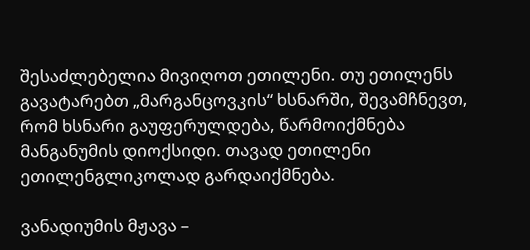შესაძლებელია მივიღოთ ეთილენი. თუ ეთილენს გავატარებთ „მარგანცოვკის“ ხსნარში, შევამჩნევთ, რომ ხსნარი გაუფერულდება, წარმოიქმნება მანგანუმის დიოქსიდი. თავად ეთილენი ეთილენგლიკოლად გარდაიქმნება.

ვანადიუმის მჟავა –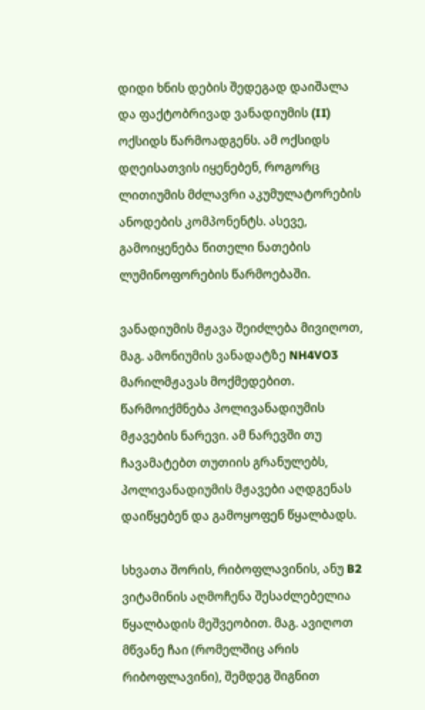დიდი ხნის დების შედეგად დაიშალა და ფაქტობრივად ვანადიუმის (II) ოქსიდს წარმოადგენს. ამ ოქსიდს დღეისათვის იყენებენ, როგორც ლითიუმის მძლავრი აკუმულატორების ანოდების კომპონენტს. ასევე, გამოიყენება წითელი ნათების ლუმინოფორების წარმოებაში.

ვანადიუმის მჟავა შეიძლება მივიღოთ, მაგ. ამონიუმის ვანადატზე NH4VO3 მარილმჟავას მოქმედებით. წარმოიქმნება პოლივანადიუმის მჟავების ნარევი. ამ ნარევში თუ ჩავამატებთ თუთიის გრანულებს, პოლივანადიუმის მჟავები აღდგენას დაიწყებენ და გამოყოფენ წყალბადს.

სხვათა შორის, რიბოფლავინის, ანუ B2 ვიტამინის აღმოჩენა შესაძლებელია წყალბადის მეშვეობით. მაგ. ავიღოთ მწვანე ჩაი (რომელშიც არის რიბოფლავინი), შემდეგ შიგნით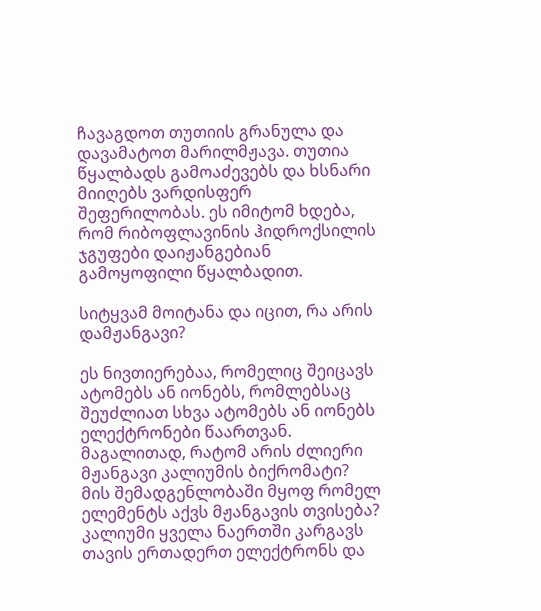ჩავაგდოთ თუთიის გრანულა და დავამატოთ მარილმჟავა. თუთია წყალბადს გამოაძევებს და ხსნარი მიიღებს ვარდისფერ შეფერილობას. ეს იმიტომ ხდება, რომ რიბოფლავინის ჰიდროქსილის ჯგუფები დაიჟანგებიან გამოყოფილი წყალბადით.

სიტყვამ მოიტანა და იცით, რა არის დამჟანგავი?

ეს ნივთიერებაა, რომელიც შეიცავს ატომებს ან იონებს, რომლებსაც შეუძლიათ სხვა ატომებს ან იონებს ელექტრონები წაართვან. მაგალითად, რატომ არის ძლიერი მჟანგავი კალიუმის ბიქრომატი? მის შემადგენლობაში მყოფ რომელ ელემენტს აქვს მჟანგავის თვისება? კალიუმი ყველა ნაერთში კარგავს თავის ერთადერთ ელექტრონს და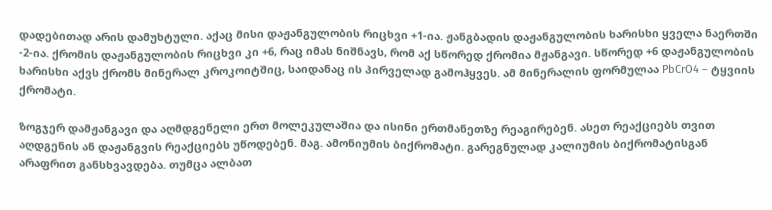დადებითად არის დამუხტული. აქაც მისი დაჟანგულობის რიცხვი +1-ია. ჟანგბადის დაჟანგულობის ხარისხი ყველა ნაერთში -2-ია. ქრომის დაჟანგულობის რიცხვი კი +6, რაც იმას ნიშნავს, რომ აქ სწორედ ქრომია მჟანგავი. სწორედ +6 დაჟანგულობის ხარისხი აქვს ქრომს მინერალ კროკოიტშიც, საიდანაც ის პირველად გამოჰყვეს. ამ მინერალის ფორმულაა PbCrO4 – ტყვიის ქრომატი.

ზოგჯერ დამჟანგავი და აღმდგენელი ერთ მოლეკულაშია და ისინი ერთმანეთზე რეაგირებენ. ასეთ რეაქციებს თვით აღდგენის ან დაჟანგვის რეაქციებს უწოდებენ. მაგ. ამონიუმის ბიქრომატი. გარეგნულად კალიუმის ბიქრომატისგან არაფრით განსხვავდება. თუმცა ალბათ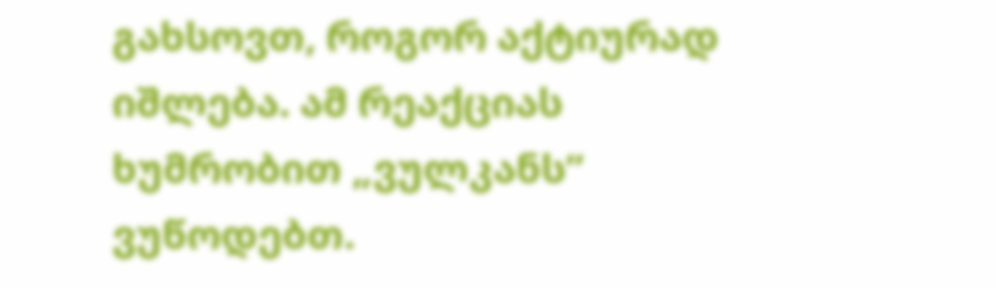გახსოვთ, როგორ აქტიურად იშლება. ამ რეაქციას ხუმრობით „ვულკანს” ვუწოდებთ.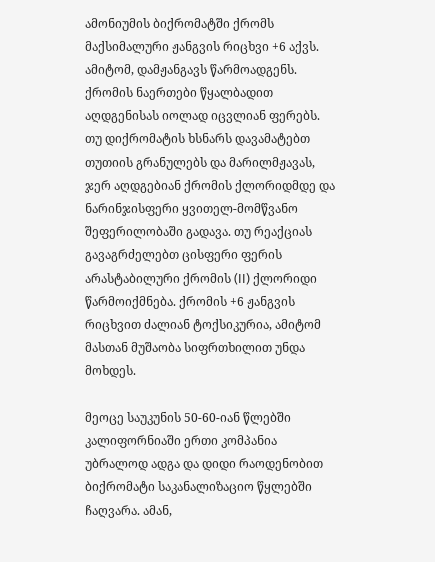ამონიუმის ბიქრომატში ქრომს მაქსიმალური ჟანგვის რიცხვი +6 აქვს. ამიტომ, დამჟანგავს წარმოადგენს. ქრომის ნაერთები წყალბადით აღდგენისას იოლად იცვლიან ფერებს. თუ დიქრომატის ხსნარს დავამატებთ თუთიის გრანულებს და მარილმჟავას, ჯერ აღდგებიან ქრომის ქლორიდმდე და ნარინჯისფერი ყვითელ-მომწვანო შეფერილობაში გადავა. თუ რეაქციას გავაგრძელებთ ცისფერი ფერის არასტაბილური ქრომის (II) ქლორიდი წარმოიქმნება. ქრომის +6 ჟანგვის რიცხვით ძალიან ტოქსიკურია, ამიტომ მასთან მუშაობა სიფრთხილით უნდა მოხდეს.

მეოცე საუკუნის 50-60-იან წლებში კალიფორნიაში ერთი კომპანია უბრალოდ ადგა და დიდი რაოდენობით ბიქრომატი საკანალიზაციო წყლებში ჩაღვარა. ამან,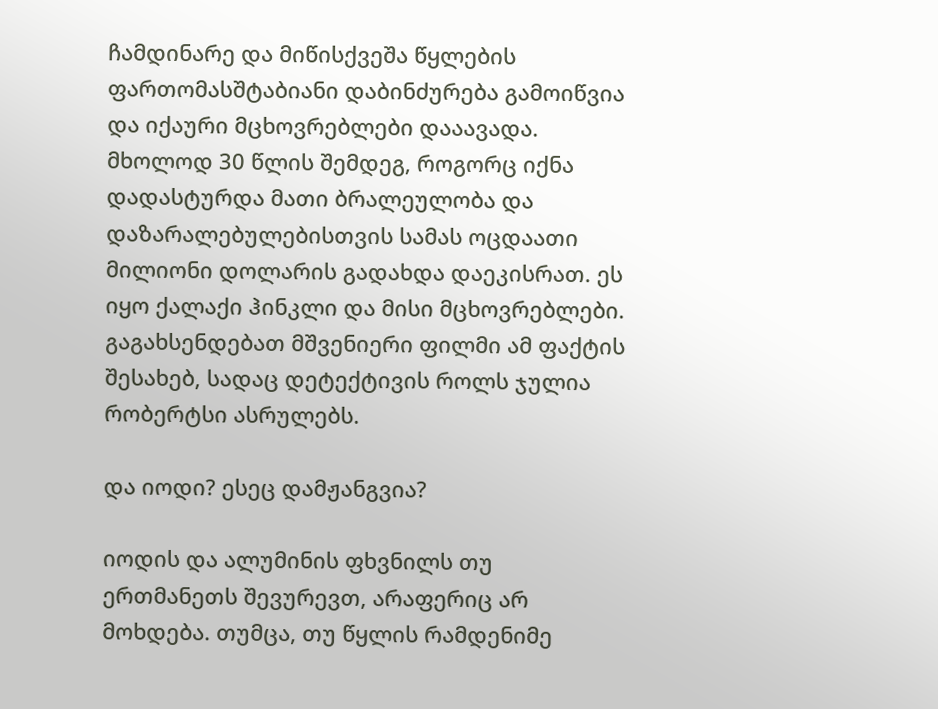ჩამდინარე და მიწისქვეშა წყლების ფართომასშტაბიანი დაბინძურება გამოიწვია და იქაური მცხოვრებლები დააავადა. მხოლოდ 30 წლის შემდეგ, როგორც იქნა დადასტურდა მათი ბრალეულობა და დაზარალებულებისთვის სამას ოცდაათი მილიონი დოლარის გადახდა დაეკისრათ. ეს იყო ქალაქი ჰინკლი და მისი მცხოვრებლები. გაგახსენდებათ მშვენიერი ფილმი ამ ფაქტის შესახებ, სადაც დეტექტივის როლს ჯულია რობერტსი ასრულებს.

და იოდი? ესეც დამჟანგვია?

იოდის და ალუმინის ფხვნილს თუ ერთმანეთს შევურევთ, არაფერიც არ მოხდება. თუმცა, თუ წყლის რამდენიმე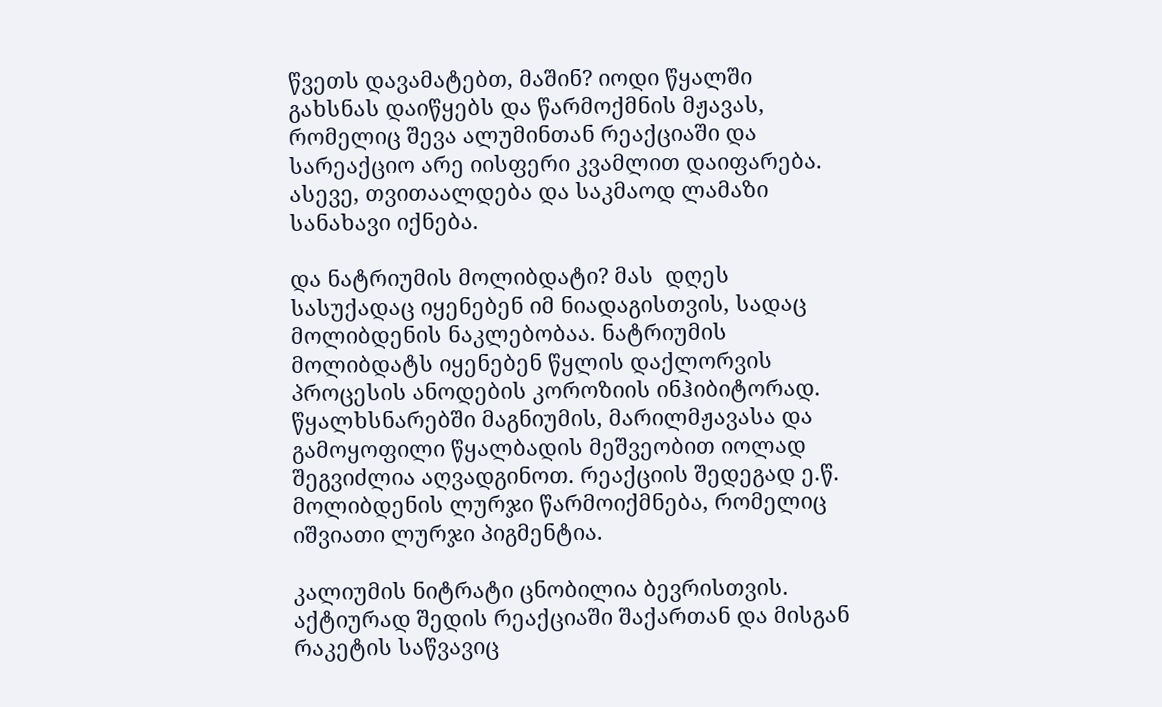წვეთს დავამატებთ, მაშინ? იოდი წყალში გახსნას დაიწყებს და წარმოქმნის მჟავას, რომელიც შევა ალუმინთან რეაქციაში და სარეაქციო არე იისფერი კვამლით დაიფარება. ასევე, თვითაალდება და საკმაოდ ლამაზი სანახავი იქნება.

და ნატრიუმის მოლიბდატი? მას  დღეს სასუქადაც იყენებენ იმ ნიადაგისთვის, სადაც მოლიბდენის ნაკლებობაა. ნატრიუმის მოლიბდატს იყენებენ წყლის დაქლორვის პროცესის ანოდების კოროზიის ინჰიბიტორად. წყალხსნარებში მაგნიუმის, მარილმჟავასა და გამოყოფილი წყალბადის მეშვეობით იოლად შეგვიძლია აღვადგინოთ. რეაქციის შედეგად ე.წ. მოლიბდენის ლურჯი წარმოიქმნება, რომელიც იშვიათი ლურჯი პიგმენტია.

კალიუმის ნიტრატი ცნობილია ბევრისთვის. აქტიურად შედის რეაქციაში შაქართან და მისგან რაკეტის საწვავიც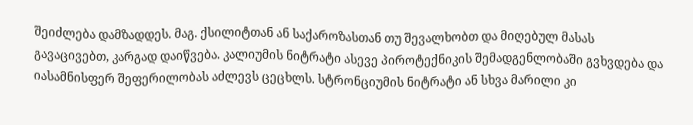შეიძლება დამზადდეს. მაგ. ქსილიტთან ან საქაროზასთან თუ შევალხობთ და მიღებულ მასას გავაცივებთ, კარგად დაიწვება. კალიუმის ნიტრატი ასევე პიროტექნიკის შემადგენლობაში გვხვდება და იასამნისფერ შეფერილობას აძლევს ცეცხლს. სტრონციუმის ნიტრატი ან სხვა მარილი კი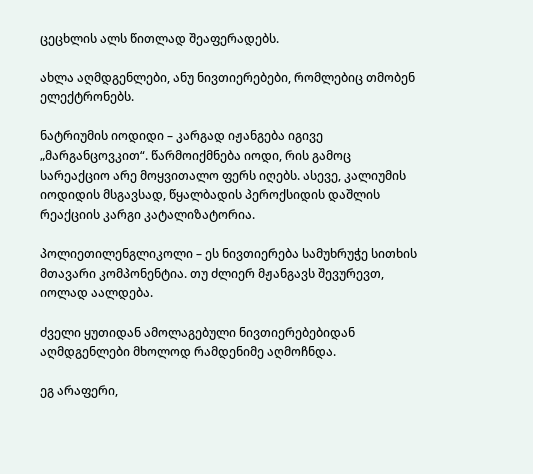ცეცხლის ალს წითლად შეაფერადებს.

ახლა აღმდგენლები, ანუ ნივთიერებები, რომლებიც თმობენ ელექტრონებს.

ნატრიუმის იოდიდი – კარგად იჟანგება იგივე „მარგანცოვკით“. წარმოიქმნება იოდი, რის გამოც სარეაქციო არე მოყვითალო ფერს იღებს. ასევე, კალიუმის იოდიდის მსგავსად, წყალბადის პეროქსიდის დაშლის რეაქციის კარგი კატალიზატორია.

პოლიეთილენგლიკოლი – ეს ნივთიერება სამუხრუჭე სითხის მთავარი კომპონენტია. თუ ძლიერ მჟანგავს შევურევთ, იოლად აალდება.

ძველი ყუთიდან ამოლაგებული ნივთიერებებიდან აღმდგენლები მხოლოდ რამდენიმე აღმოჩნდა.

ეგ არაფერი,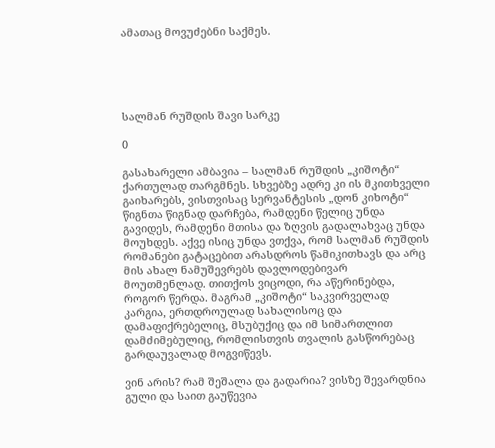ამათაც მოვუძებნი საქმეს.





სალმან რუშდის შავი სარკე

0

გასახარელი ამბავია – სალმან რუშდის „კიშოტი“ ქართულად თარგმნეს. სხვებზე ადრე კი ის მკითხველი გაიხარებს, ვისთვისაც სერვანტესის „დონ კიხოტი“ წიგნთა წიგნად დარჩება, რამდენი წელიც უნდა გავიდეს, რამდენი მთისა და ზღვის გადალახვაც უნდა მოუხდეს. აქვე ისიც უნდა ვთქვა, რომ სალმან რუშდის რომანები გატაცებით არასდროს წამიკითხავს და არც მის ახალ ნამუშევრებს დავლოდებივარ მოუთმენლად. თითქოს ვიცოდი, რა აწერინებდა, როგორ წერდა. მაგრამ „კიშოტი“ საკვირველად კარგია, ერთდროულად სახალისოც და დამაფიქრებელიც, მსუბუქიც და იმ სიმართლით დამძიმებულიც, რომლისთვის თვალის გასწორებაც გარდაუვალად მოგვიწევს.

ვინ არის? რამ შეშალა და გადარია? ვისზე შევარდნია გული და საით გაუწევია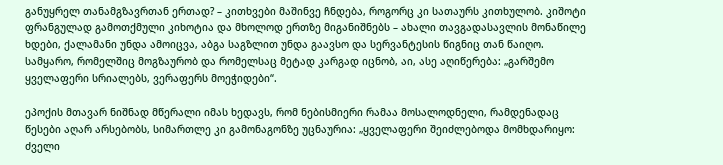განუყრელ თანამგზავრთან ერთად? – კითხვები მაშინვე ჩნდება, როგორც კი სათაურს კითხულობ. კიშოტი ფრანგულად გამოთქმული კიხოტია და მხოლოდ ერთზე მიგანიშნებს – ახალი თავგადასავლის მონაწილე ხდები, ქალამანი უნდა ამოიცვა, აბგა საგზლით უნდა გაავსო და სერვანტესის წიგნიც თან წაიღო. სამყარო, რომელშიც მოგზაურობ და რომელსაც მეტად კარგად იცნობ, აი, ასე აღიწერება: „გარშემო ყველაფერი სრიალებს, ვერაფერს მოეჭიდები“.

ეპოქის მთავარ ნიშნად მწერალი იმას ხედავს, რომ ნებისმიერი რამაა მოსალოდნელი, რამდენადაც წესები აღარ არსებობს, სიმართლე კი გამონაგონზე უცნაურია: „ყველაფერი შეიძლებოდა მომხდარიყო: ძველი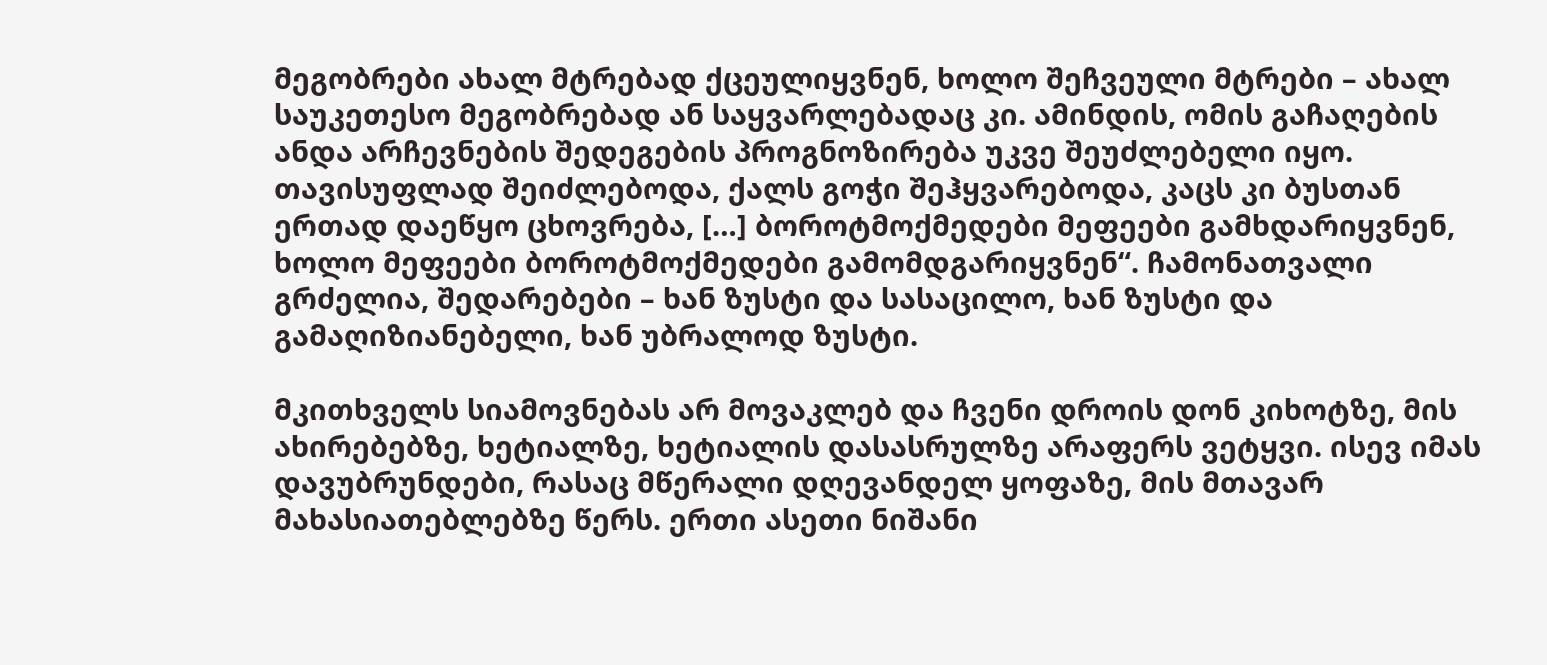მეგობრები ახალ მტრებად ქცეულიყვნენ, ხოლო შეჩვეული მტრები – ახალ საუკეთესო მეგობრებად ან საყვარლებადაც კი. ამინდის, ომის გაჩაღების ანდა არჩევნების შედეგების პროგნოზირება უკვე შეუძლებელი იყო. თავისუფლად შეიძლებოდა, ქალს გოჭი შეჰყვარებოდა, კაცს კი ბუსთან ერთად დაეწყო ცხოვრება, […] ბოროტმოქმედები მეფეები გამხდარიყვნენ, ხოლო მეფეები ბოროტმოქმედები გამომდგარიყვნენ“. ჩამონათვალი გრძელია, შედარებები – ხან ზუსტი და სასაცილო, ხან ზუსტი და გამაღიზიანებელი, ხან უბრალოდ ზუსტი.

მკითხველს სიამოვნებას არ მოვაკლებ და ჩვენი დროის დონ კიხოტზე, მის ახირებებზე, ხეტიალზე, ხეტიალის დასასრულზე არაფერს ვეტყვი. ისევ იმას დავუბრუნდები, რასაც მწერალი დღევანდელ ყოფაზე, მის მთავარ მახასიათებლებზე წერს. ერთი ასეთი ნიშანი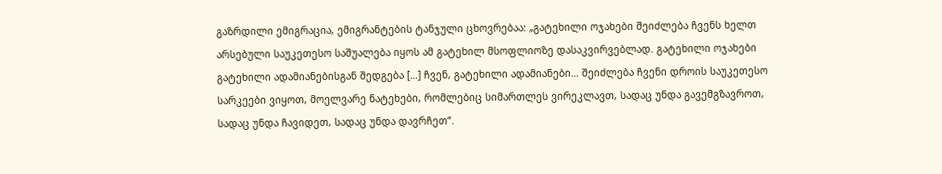გაზრდილი ემიგრაცია, ემიგრანტების ტანჯული ცხოვრებაა: „გატეხილი ოჯახები შეიძლება ჩვენს ხელთ არსებული საუკეთესო საშუალება იყოს ამ გატეხილ მსოფლიოზე დასაკვირვებლად. გატეხილი ოჯახები გატეხილი ადამიანებისგან შედგება […] ჩვენ, გატეხილი ადამიანები… შეიძლება ჩვენი დროის საუკეთესო სარკეები ვიყოთ, მოელვარე ნატეხები, რომლებიც სიმართლეს ვირეკლავთ, სადაც უნდა გავემგზავროთ, სადაც უნდა ჩავიდეთ, სადაც უნდა დავრჩეთ“.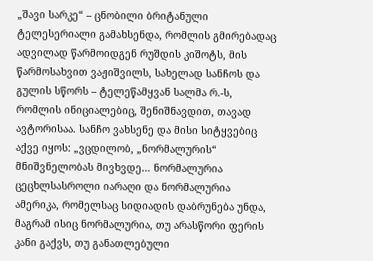„შავი სარკე“ – ცნობილი ბრიტანული ტელესერიალი გამახსენდა, რომლის გმირებადაც ადვილად წარმოიდგენ რუშდის კიშოტს, მის წარმოსახვით ვაჟიშვილს, სახელად სანჩოს და გულის სწორს – ტელეწამყვან სალმა რ.-ს, რომლის ინიციალებიც, შენიშნავდით, თავად ავტორისაა. სანჩო ვახსენე და მისი სიტყვებიც აქვე იყოს: „ვცდილობ, „ნორმალურის“ მნიშვნელობას მივხვდე… ნორმალურია ცეცხლსასროლი იარაღი და ნორმალურია ამერიკა, რომელსაც სიდიადის დაბრუნება უნდა, მაგრამ ისიც ნორმალურია, თუ არასწორი ფერის კანი გაქვს, თუ განათლებული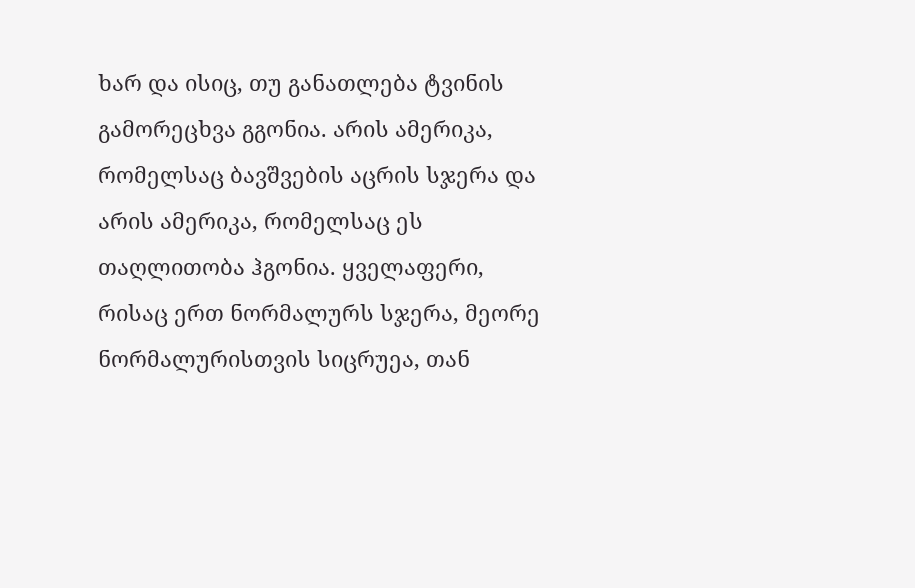ხარ და ისიც, თუ განათლება ტვინის გამორეცხვა გგონია. არის ამერიკა, რომელსაც ბავშვების აცრის სჯერა და არის ამერიკა, რომელსაც ეს თაღლითობა ჰგონია. ყველაფერი, რისაც ერთ ნორმალურს სჯერა, მეორე ნორმალურისთვის სიცრუეა, თან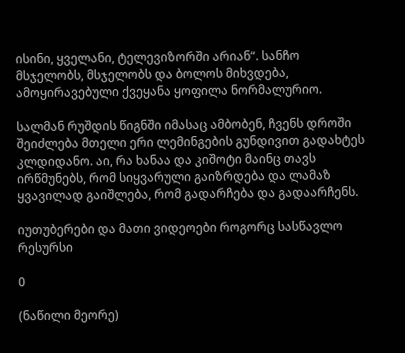ისინი, ყველანი, ტელევიზორში არიან“. სანჩო მსჯელობს, მსჯელობს და ბოლოს მიხვდება, ამოყირავებული ქვეყანა ყოფილა ნორმალურიო.

სალმან რუშდის წიგნში იმასაც ამბობენ, ჩვენს დროში შეიძლება მთელი ერი ლემინგების გუნდივით გადახტეს კლდიდანო. აი, რა ხანაა და კიშოტი მაინც თავს ირწმუნებს, რომ სიყვარული გაიზრდება და ლამაზ ყვავილად გაიშლება, რომ გადარჩება და გადაარჩენს.

იუთუბერები და მათი ვიდეოები როგორც სასწავლო რესურსი

0

(ნაწილი მეორე)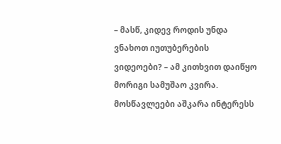– მასწ, კიდევ როდის უნდა ვნახოთ იუთუბერების ვიდეოები? – ამ კითხვით დაიწყო მორიგი სამუშაო კვირა. მოსწავლეები აშკარა ინტერესს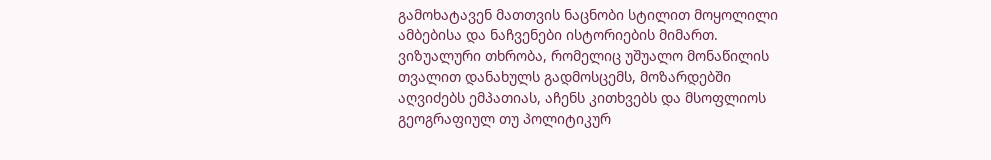გამოხატავენ მათთვის ნაცნობი სტილით მოყოლილი ამბებისა და ნაჩვენები ისტორიების მიმართ. ვიზუალური თხრობა, რომელიც უშუალო მონაწილის თვალით დანახულს გადმოსცემს, მოზარდებში აღვიძებს ემპათიას, აჩენს კითხვებს და მსოფლიოს გეოგრაფიულ თუ პოლიტიკურ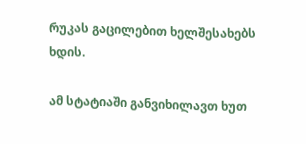რუკას გაცილებით ხელშესახებს ხდის.

ამ სტატიაში განვიხილავთ ხუთ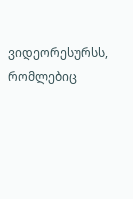ვიდეორესურსს, რომლებიც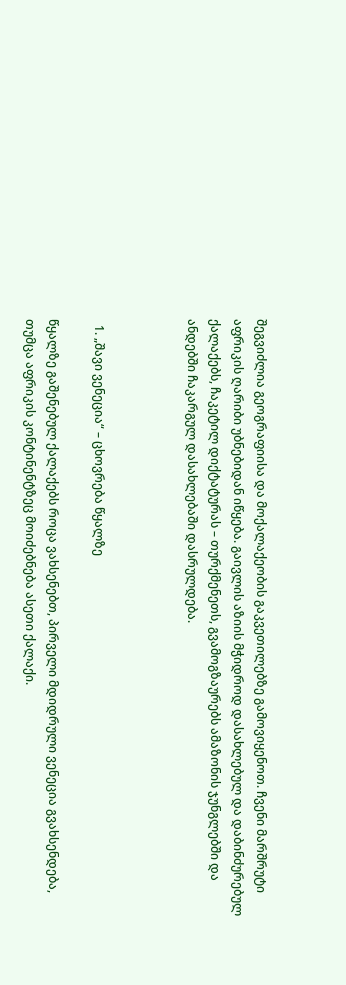შეგვიძლია გეოგრაფიისა და მოქალაქეობის გაკვეთილებზე გამოვიყენოთ. ჩვენი მარშრუტი აფრიკის ღარიბი უბნებიდან იწყება. გაივლის აზიის მჭიდროდ დასახლებულ და დაბინძურებულ ქალაქებს, ჩაკეტილ დიქტატურას – თურქმენეთს, გვამოგზაურებს ამაზონის ჯუნგლებში და ანდებში ჩაკარგულ დასახლებაში დასრულდება.



  1. „შავი ვენეცია“ – ცხოვრება წყალზე

წყალზე გაშენებულ ქალაქებს როცა ვახსენებთ, პირველი მდიდრული ვენეცია გვახსენდება, თუმცა აფრიკის კონტინენტზეც მოიძებნება ასეთი ქალაქი.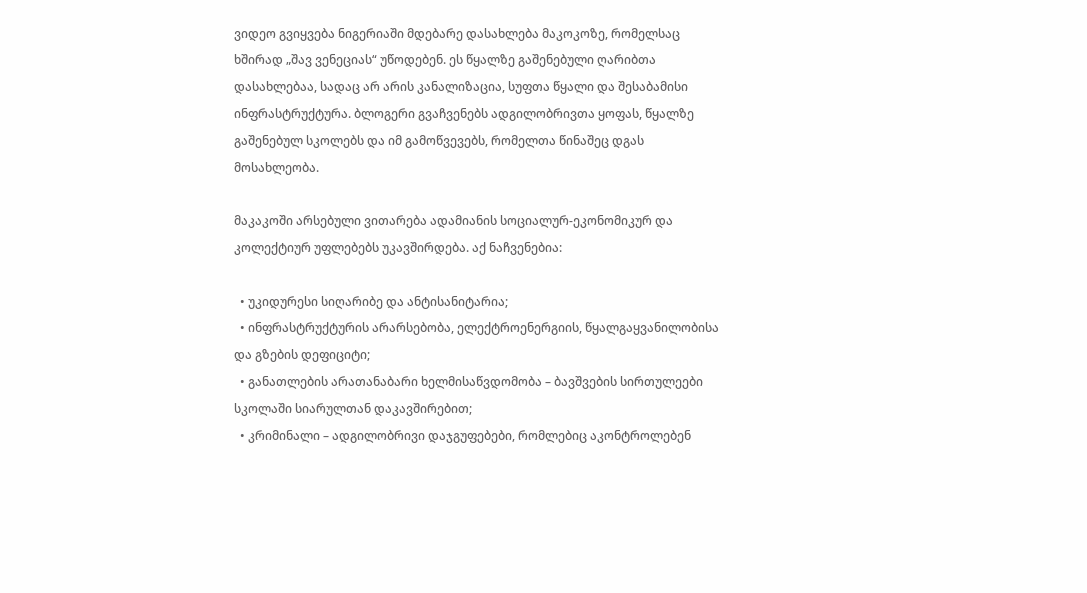ვიდეო გვიყვება ნიგერიაში მდებარე დასახლება მაკოკოზე, რომელსაც ხშირად „შავ ვენეციას“ უწოდებენ. ეს წყალზე გაშენებული ღარიბთა დასახლებაა, სადაც არ არის კანალიზაცია, სუფთა წყალი და შესაბამისი ინფრასტრუქტურა. ბლოგერი გვაჩვენებს ადგილობრივთა ყოფას, წყალზე გაშენებულ სკოლებს და იმ გამოწვევებს, რომელთა წინაშეც დგას მოსახლეობა.

მაკაკოში არსებული ვითარება ადამიანის სოციალურ-ეკონომიკურ და კოლექტიურ უფლებებს უკავშირდება. აქ ნაჩვენებია:

  • უკიდურესი სიღარიბე და ანტისანიტარია;
  • ინფრასტრუქტურის არარსებობა, ელექტროენერგიის, წყალგაყვანილობისა და გზების დეფიციტი;
  • განათლების არათანაბარი ხელმისაწვდომობა – ბავშვების სირთულეები სკოლაში სიარულთან დაკავშირებით;
  • კრიმინალი – ადგილობრივი დაჯგუფებები, რომლებიც აკონტროლებენ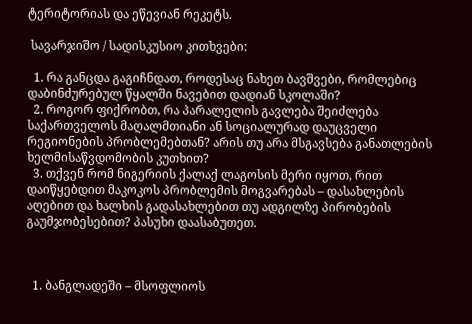ტერიტორიას და ეწევიან რეკეტს.

 სავარჯიშო / სადისკუსიო კითხვები:

  1. რა განცდა გაგიჩნდათ, როდესაც ნახეთ ბავშვები, რომლებიც დაბინძურებულ წყალში ნავებით დადიან სკოლაში?
  2. როგორ ფიქრობთ, რა პარალელის გავლება შეიძლება საქართველოს მაღალმთიანი ან სოციალურად დაუცველი რეგიონების პრობლემებთან? არის თუ არა მსგავსება განათლების ხელმისაწვდომობის კუთხით?
  3. თქვენ რომ ნიგერიის ქალაქ ლაგოსის მერი იყოთ, რით დაიწყებდით მაკოკოს პრობლემის მოგვარებას – დასახლების აღებით და ხალხის გადასახლებით თუ ადგილზე პირობების გაუმჯობესებით? პასუხი დაასაბუთეთ.



  1. ბანგლადეში – მსოფლიოს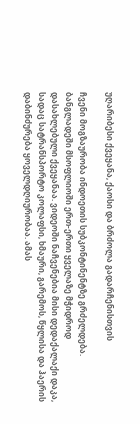უღარიბესი ქვეყანა, ქაოსი და ბრძოლა გადარჩენისთვის

ჩვენი მოგზაურობა ინდოეთის სუბკონტინენტზე გრძელდება. ბანგლადეში მსოფლიოში ერთ-ერთი ყველაზე მჭიდროდ დასახლებული ქვეყანაა. ვიდეოში ნაჩვენებია მისი დედაქალაქი დაკა, სადაც სატრანსპორტო კოლაფსი, ხმაური, გარემოს, წყლისა და ჰაერის დაბინძურება ყოველდღიურობაა. ამას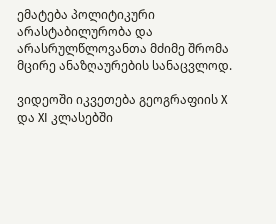ემატება პოლიტიკური არასტაბილურობა და არასრულწლოვანთა მძიმე შრომა მცირე ანაზღაურების სანაცვლოდ.

ვიდეოში იკვეთება გეოგრაფიის X და XI კლასებში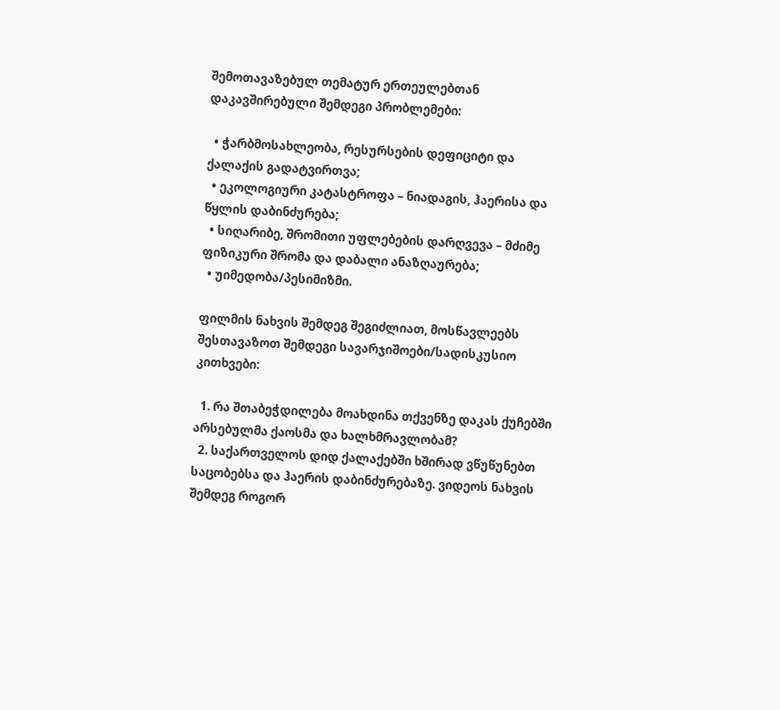შემოთავაზებულ თემატურ ერთეულებთან დაკავშირებული შემდეგი პრობლემები:

  • ჭარბმოსახლეობა, რესურსების დეფიციტი და ქალაქის გადატვირთვა;
  • ეკოლოგიური კატასტროფა – ნიადაგის, ჰაერისა და წყლის დაბინძურება;
  • სიღარიბე, შრომითი უფლებების დარღვევა – მძიმე ფიზიკური შრომა და დაბალი ანაზღაურება;
  • უიმედობა/პესიმიზმი.

ფილმის ნახვის შემდეგ შეგიძლიათ, მოსწავლეებს შესთავაზოთ შემდეგი სავარჯიშოები/სადისკუსიო კითხვები:

  1. რა შთაბეჭდილება მოახდინა თქვენზე დაკას ქუჩებში არსებულმა ქაოსმა და ხალხმრავლობამ?
  2. საქართველოს დიდ ქალაქებში ხშირად ვწუწუნებთ საცობებსა და ჰაერის დაბინძურებაზე. ვიდეოს ნახვის შემდეგ როგორ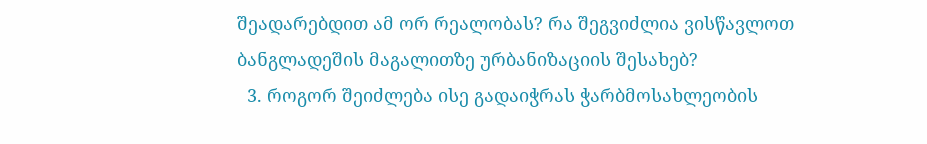შეადარებდით ამ ორ რეალობას? რა შეგვიძლია ვისწავლოთ ბანგლადეშის მაგალითზე ურბანიზაციის შესახებ?
  3. როგორ შეიძლება ისე გადაიჭრას ჭარბმოსახლეობის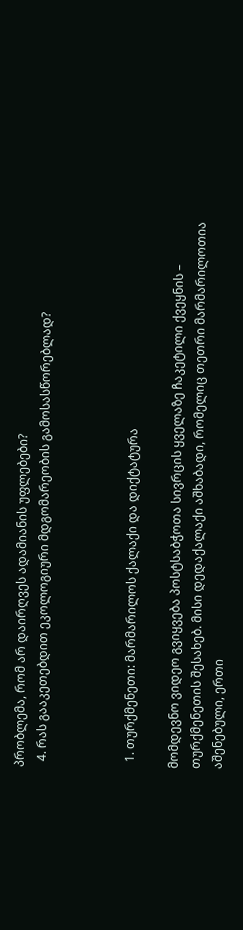პრობლემა, რომ არ დაირღვეს ადამიანის უფლებები?
  4. რას გააკეთებდით ეკოლოგიური მდგომარეობის გამოსასწორებლად?



  1. თურქმენეთი: მარმარილოს ქალაქი და დიქტატურა

მომდევნო ვიდეო გვიყვება პოსტსაბჭოთა სივრცის ყველაზე ჩაკეტილი ქვეყნის – თურქმენეთის შესახებ. მისი დედაქალაქი აშხაბადი, რომელიც თეთრი მარმარილოთია აშენებული, ერთი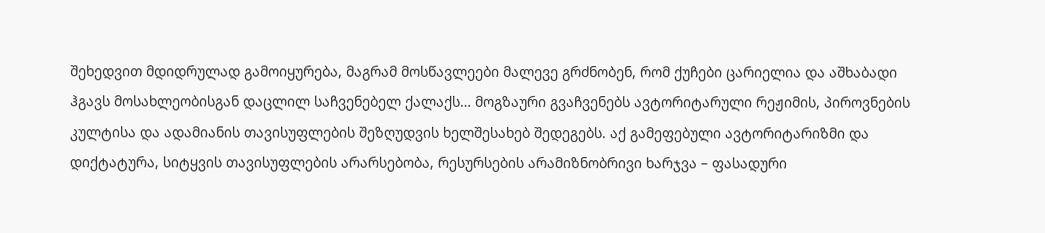შეხედვით მდიდრულად გამოიყურება, მაგრამ მოსწავლეები მალევე გრძნობენ, რომ ქუჩები ცარიელია და აშხაბადი ჰგავს მოსახლეობისგან დაცლილ საჩვენებელ ქალაქს… მოგზაური გვაჩვენებს ავტორიტარული რეჟიმის, პიროვნების კულტისა და ადამიანის თავისუფლების შეზღუდვის ხელშესახებ შედეგებს. აქ გამეფებული ავტორიტარიზმი და დიქტატურა, სიტყვის თავისუფლების არარსებობა, რესურსების არამიზნობრივი ხარჯვა – ფასადური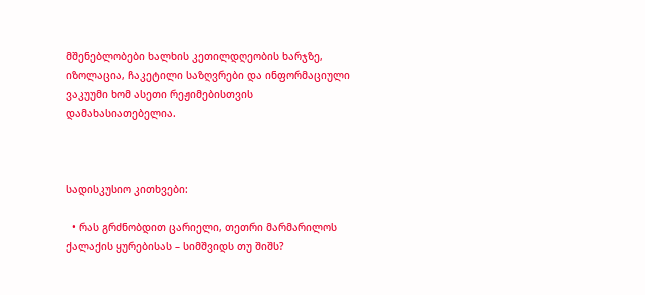მშენებლობები ხალხის კეთილდღეობის ხარჯზე, იზოლაცია, ჩაკეტილი საზღვრები და ინფორმაციული ვაკუუმი ხომ ასეთი რეჟიმებისთვის დამახასიათებელია.



სადისკუსიო კითხვები:

  • რას გრძნობდით ცარიელი, თეთრი მარმარილოს ქალაქის ყურებისას – სიმშვიდს თუ შიშს?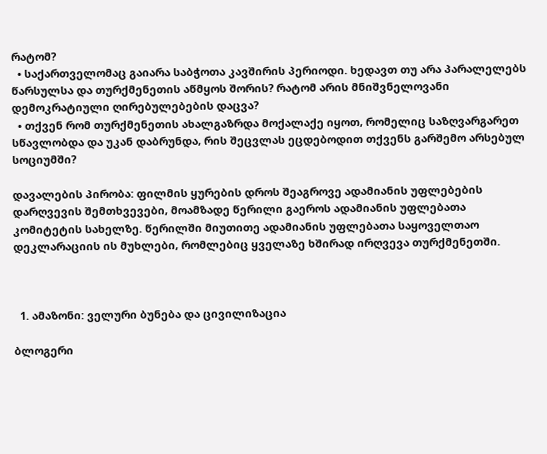რატომ?
  • საქართველომაც გაიარა საბჭოთა კავშირის პერიოდი. ხედავთ თუ არა პარალელებს წარსულსა და თურქმენეთის აწმყოს შორის? რატომ არის მნიშვნელოვანი დემოკრატიული ღირებულებების დაცვა?
  • თქვენ რომ თურქმენეთის ახალგაზრდა მოქალაქე იყოთ, რომელიც საზღვარგარეთ სწავლობდა და უკან დაბრუნდა, რის შეცვლას ეცდებოდით თქვენს გარშემო არსებულ სოციუმში?

დავალების პირობა: ფილმის ყურების დროს შეაგროვე ადამიანის უფლებების დარღვევის შემთხვევები, მოამზადე წერილი გაეროს ადამიანის უფლებათა კომიტეტის სახელზე. წერილში მიუთითე ადამიანის უფლებათა საყოველთაო დეკლარაციის ის მუხლები, რომლებიც ყველაზე ხშირად ირღვევა თურქმენეთში.



  1. ამაზონი: ველური ბუნება და ცივილიზაცია

ბლოგერი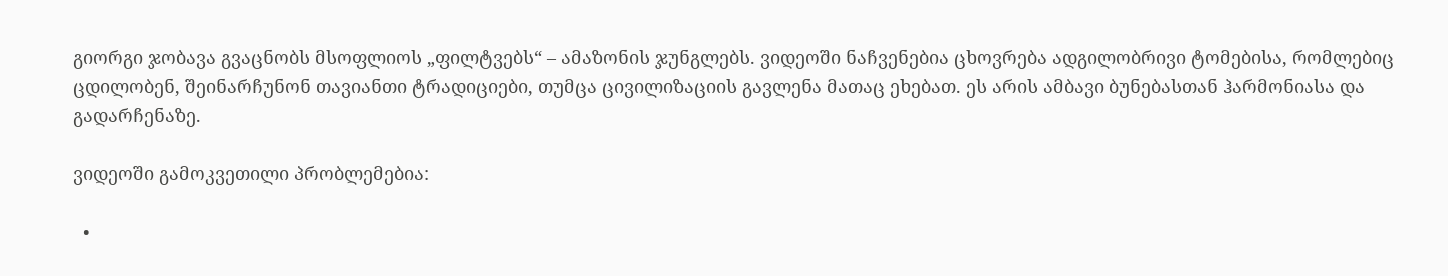გიორგი ჯობავა გვაცნობს მსოფლიოს „ფილტვებს“ – ამაზონის ჯუნგლებს. ვიდეოში ნაჩვენებია ცხოვრება ადგილობრივი ტომებისა, რომლებიც ცდილობენ, შეინარჩუნონ თავიანთი ტრადიციები, თუმცა ცივილიზაციის გავლენა მათაც ეხებათ. ეს არის ამბავი ბუნებასთან ჰარმონიასა და გადარჩენაზე.

ვიდეოში გამოკვეთილი პრობლემებია:

  •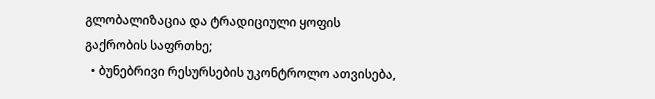გლობალიზაცია და ტრადიციული ყოფის გაქრობის საფრთხე;
  • ბუნებრივი რესურსების უკონტროლო ათვისება,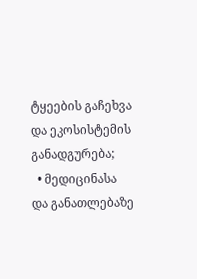ტყეების გაჩეხვა და ეკოსისტემის განადგურება;
  • მედიცინასა და განათლებაზე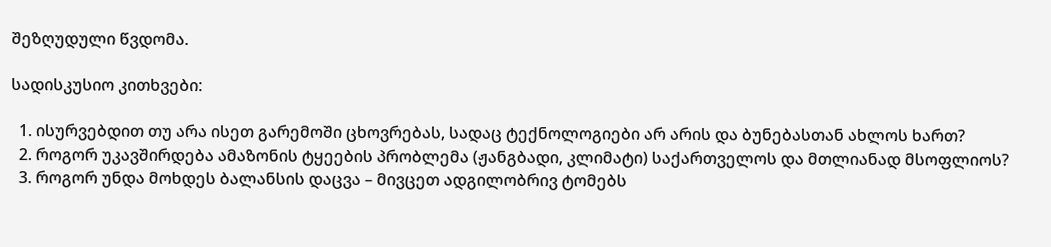შეზღუდული წვდომა.

სადისკუსიო კითხვები:

  1. ისურვებდით თუ არა ისეთ გარემოში ცხოვრებას, სადაც ტექნოლოგიები არ არის და ბუნებასთან ახლოს ხართ?
  2. როგორ უკავშირდება ამაზონის ტყეების პრობლემა (ჟანგბადი, კლიმატი) საქართველოს და მთლიანად მსოფლიოს?
  3. როგორ უნდა მოხდეს ბალანსის დაცვა – მივცეთ ადგილობრივ ტომებს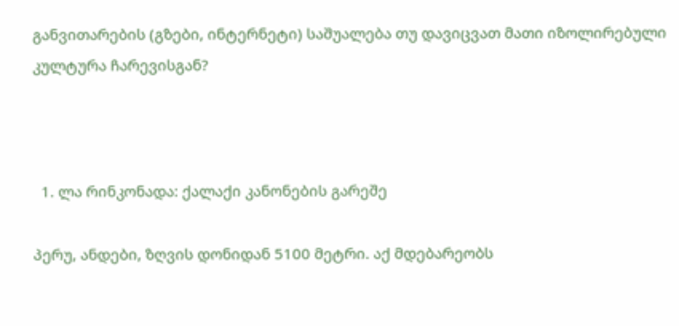განვითარების (გზები, ინტერნეტი) საშუალება თუ დავიცვათ მათი იზოლირებული კულტურა ჩარევისგან?



  1. ლა რინკონადა: ქალაქი კანონების გარეშე

პერუ, ანდები, ზღვის დონიდან 5100 მეტრი. აქ მდებარეობს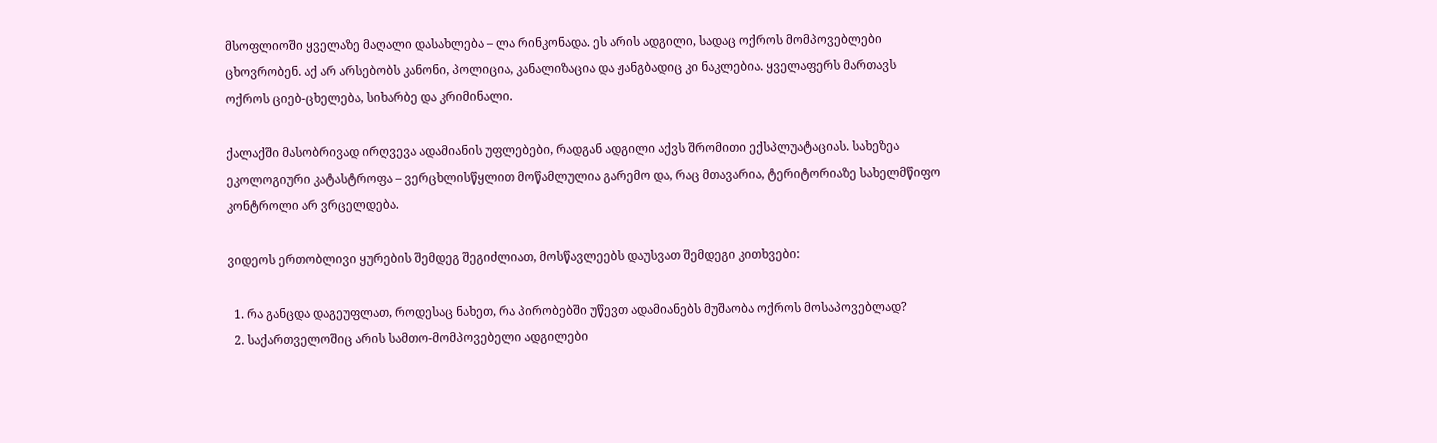მსოფლიოში ყველაზე მაღალი დასახლება – ლა რინკონადა. ეს არის ადგილი, სადაც ოქროს მომპოვებლები ცხოვრობენ. აქ არ არსებობს კანონი, პოლიცია, კანალიზაცია და ჟანგბადიც კი ნაკლებია. ყველაფერს მართავს ოქროს ციებ-ცხელება, სიხარბე და კრიმინალი.

ქალაქში მასობრივად ირღვევა ადამიანის უფლებები, რადგან ადგილი აქვს შრომითი ექსპლუატაციას. სახეზეა ეკოლოგიური კატასტროფა – ვერცხლისწყლით მოწამლულია გარემო და, რაც მთავარია, ტერიტორიაზე სახელმწიფო კონტროლი არ ვრცელდება.

ვიდეოს ერთობლივი ყურების შემდეგ შეგიძლიათ, მოსწავლეებს დაუსვათ შემდეგი კითხვები:

  1. რა განცდა დაგეუფლათ, როდესაც ნახეთ, რა პირობებში უწევთ ადამიანებს მუშაობა ოქროს მოსაპოვებლად?
  2. საქართველოშიც არის სამთო-მომპოვებელი ადგილები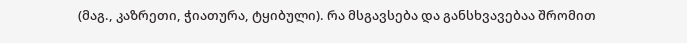(მაგ., კაზრეთი, ჭიათურა, ტყიბული). რა მსგავსება და განსხვავებაა შრომით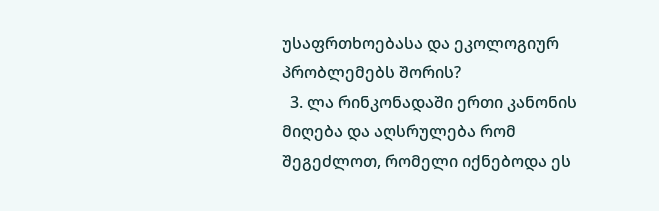უსაფრთხოებასა და ეკოლოგიურ პრობლემებს შორის?
  3. ლა რინკონადაში ერთი კანონის მიღება და აღსრულება რომ შეგეძლოთ, რომელი იქნებოდა ეს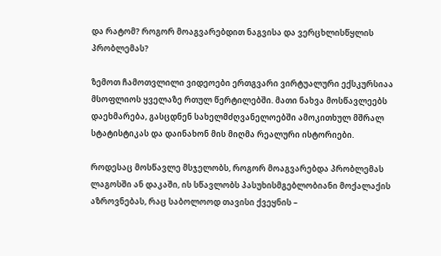და რატომ? როგორ მოაგვარებდით ნაგვისა და ვერცხლისწყლის პრობლემას?

ზემოთ ჩამოთვლილი ვიდეოები ერთგვარი ვირტუალური ექსკურსიაა მსოფლიოს ყველაზე რთულ წერტილებში. მათი ნახვა მოსწავლეებს დაეხმარება, გასცდნენ სახელმძღვანელოებში ამოკითხულ მშრალ სტატისტიკას და დაინახონ მის მიღმა რეალური ისტორიები.

როდესაც მოსწავლე მსჯელობს, როგორ მოაგვარებდა პრობლემას ლაგოსში ან დაკაში, ის სწავლობს პასუხისმგებლობიანი მოქალაქის აზროვნებას, რაც საბოლოოდ თავისი ქვეყნის –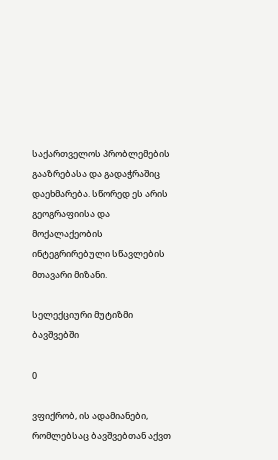საქართველოს პრობლემების გააზრებასა და გადაჭრაშიც დაეხმარება. სწორედ ეს არის გეოგრაფიისა და მოქალაქეობის ინტეგრირებული სწავლების მთავარი მიზანი.

სელექციური მუტიზმი ბავშვებში

0

ვფიქრობ, ის ადამიანები, რომლებსაც ბავშვებთან აქვთ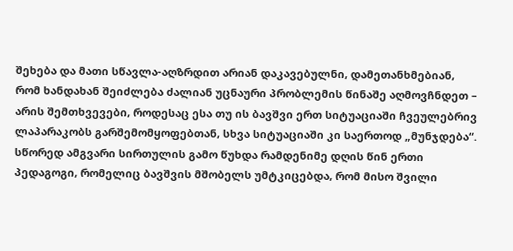შეხება და მათი სწავლა-აღზრდით არიან დაკავებულნი, დამეთანხმებიან, რომ ხანდახან შეიძლება ძალიან უცნაური პრობლემის წინაშე აღმოვჩნდეთ – არის შემთხვევები, როდესაც ესა თუ ის ბავშვი ერთ სიტუაციაში ჩვეულებრივ ლაპარაკობს გარშემომყოფებთან, სხვა სიტუაციაში კი საერთოდ „მუნჯდება“. სწორედ ამგვარი სირთულის გამო წუხდა რამდენიმე დღის წინ ერთი პედაგოგი, რომელიც ბავშვის მშობელს უმტკიცებდა, რომ მისო შვილი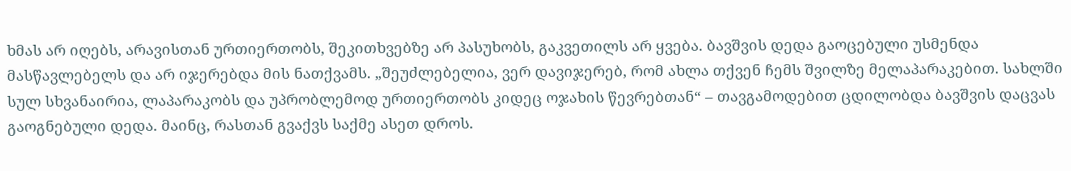ხმას არ იღებს, არავისთან ურთიერთობს, შეკითხვებზე არ პასუხობს, გაკვეთილს არ ყვება. ბავშვის დედა გაოცებული უსმენდა მასწავლებელს და არ იჯერებდა მის ნათქვამს. „შეუძლებელია, ვერ დავიჯერებ, რომ ახლა თქვენ ჩემს შვილზე მელაპარაკებით. სახლში სულ სხვანაირია, ლაპარაკობს და უპრობლემოდ ურთიერთობს კიდეც ოჯახის წევრებთან“ – თავგამოდებით ცდილობდა ბავშვის დაცვას გაოგნებული დედა. მაინც, რასთან გვაქვს საქმე ასეთ დროს.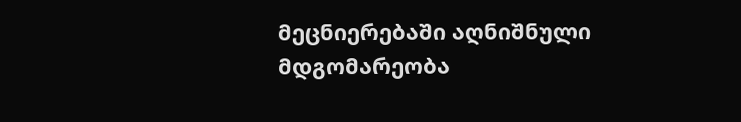მეცნიერებაში აღნიშნული მდგომარეობა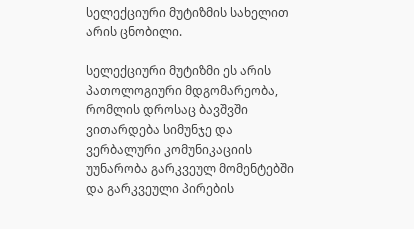სელექციური მუტიზმის სახელით არის ცნობილი.

სელექციური მუტიზმი ეს არის პათოლოგიური მდგომარეობა, რომლის დროსაც ბავშვში ვითარდება სიმუნჯე და ვერბალური კომუნიკაციის უუნარობა გარკვეულ მომენტებში და გარკვეული პირების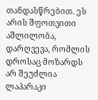თანდასწრებით. ეს არის შფოთვითი აშლილობა, დარღვევა, რომლის დროსაც მოზარდს არ შეუძლია ლაპარაკი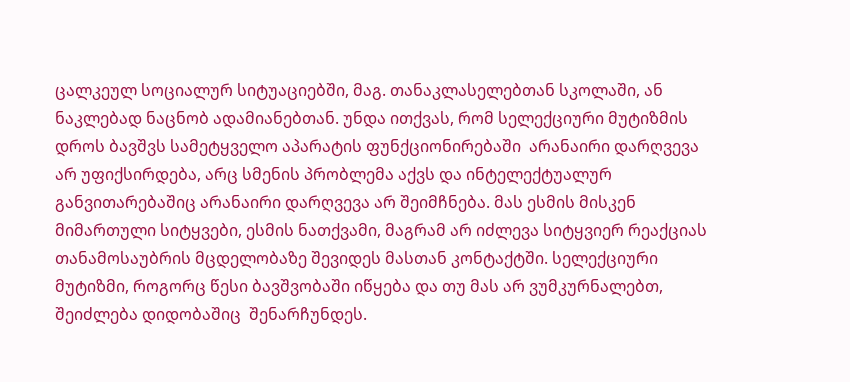ცალკეულ სოციალურ სიტუაციებში, მაგ. თანაკლასელებთან სკოლაში, ან ნაკლებად ნაცნობ ადამიანებთან. უნდა ითქვას, რომ სელექციური მუტიზმის დროს ბავშვს სამეტყველო აპარატის ფუნქციონირებაში  არანაირი დარღვევა არ უფიქსირდება, არც სმენის პრობლემა აქვს და ინტელექტუალურ განვითარებაშიც არანაირი დარღვევა არ შეიმჩნება. მას ესმის მისკენ მიმართული სიტყვები, ესმის ნათქვამი, მაგრამ არ იძლევა სიტყვიერ რეაქციას თანამოსაუბრის მცდელობაზე შევიდეს მასთან კონტაქტში. სელექციური მუტიზმი, როგორც წესი ბავშვობაში იწყება და თუ მას არ ვუმკურნალებთ, შეიძლება დიდობაშიც  შენარჩუნდეს.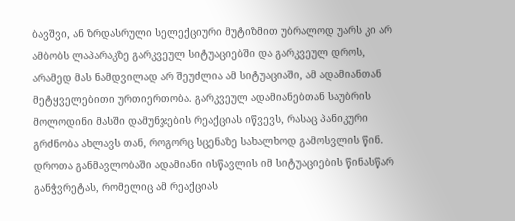ბავშვი, ან ზრდასრული სელექციური მუტიზმით უბრალოდ უარს კი არ ამბობს ლაპარაკზე გარკვეულ სიტუაციებში და გარკვეულ დროს, არამედ მას ნამდვილად არ შეუძლია ამ სიტუაციაში, ამ ადამიანთან მეტყველებითი ურთიერთობა. გარკვეულ ადამიანებთან საუბრის მოლოდინი მასში დამუნჯების რეაქციას იწვევს, რასაც პანიკური გრძნობა ახლავს თან, როგორც სცენაზე სახალხოდ გამოსვლის წინ. დროთა განმავლობაში ადამიანი ისწავლის იმ სიტუაციების წინასწარ განჭვრეტას, რომელიც ამ რეაქციას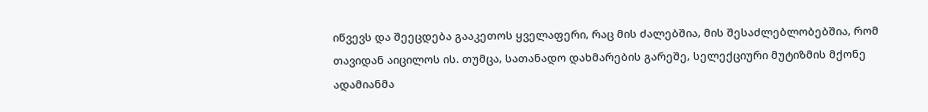იწვევს და შეეცდება გააკეთოს ყველაფერი, რაც მის ძალებშია, მის შესაძლებლობებშია, რომ თავიდან აიცილოს ის. თუმცა, სათანადო დახმარების გარეშე, სელექციური მუტიზმის მქონე ადამიანმა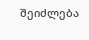შეიძლება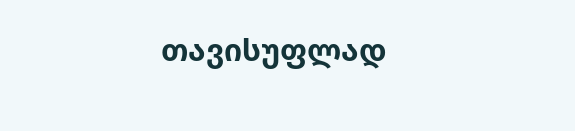თავისუფლად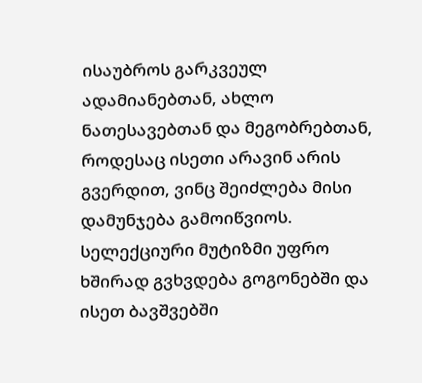ისაუბროს გარკვეულ ადამიანებთან, ახლო ნათესავებთან და მეგობრებთან, როდესაც ისეთი არავინ არის გვერდით, ვინც შეიძლება მისი დამუნჯება გამოიწვიოს. სელექციური მუტიზმი უფრო ხშირად გვხვდება გოგონებში და ისეთ ბავშვებში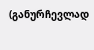(განურჩევლად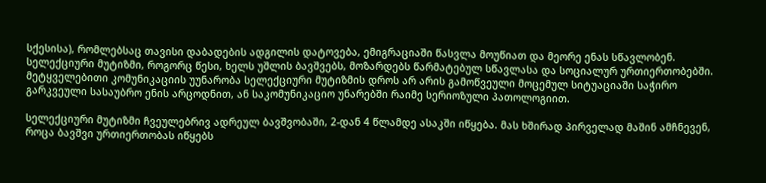სქესისა), რომლებსაც თავისი დაბადების ადგილის დატოვება, ემიგრაციაში წასვლა მოუწიათ და მეორე ენას სწავლობენ. სელექციური მუტიზმი, როგორც წესი, ხელს უშლის ბავშვებს, მოზარდებს წარმატებულ სწავლასა და სოციალურ ურთიერთობებში. მეტყველებითი კომუნიკაციის უუნარობა სელექციური მუტიზმის დროს არ არის გამოწვეული მოცემულ სიტუაციაში საჭირო გარკვეული სასაუბრო ენის არცოდნით, ან საკომუნიკაციო უნარებში რაიმე სერიოზული პათოლოგიით.

სელექციური მუტიზმი ჩვეულებრივ ადრეულ ბავშვობაში, 2-დან 4 წლამდე ასაკში იწყება. მას ხშირად პირველად მაშინ ამჩნევენ, როცა ბავშვი ურთიერთობას იწყებს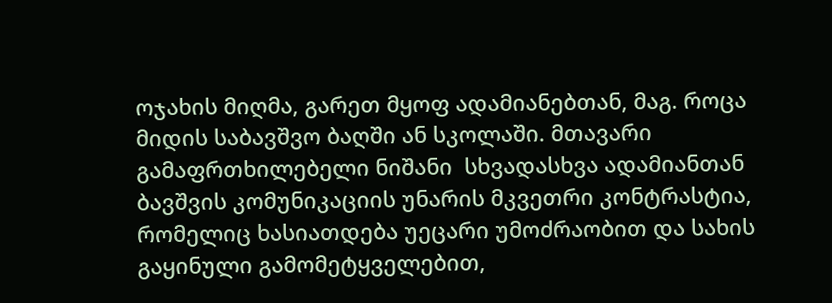ოჯახის მიღმა, გარეთ მყოფ ადამიანებთან, მაგ. როცა მიდის საბავშვო ბაღში ან სკოლაში. მთავარი გამაფრთხილებელი ნიშანი  სხვადასხვა ადამიანთან ბავშვის კომუნიკაციის უნარის მკვეთრი კონტრასტია, რომელიც ხასიათდება უეცარი უმოძრაობით და სახის გაყინული გამომეტყველებით,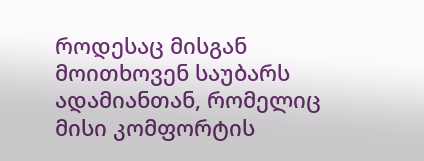როდესაც მისგან მოითხოვენ საუბარს ადამიანთან, რომელიც მისი კომფორტის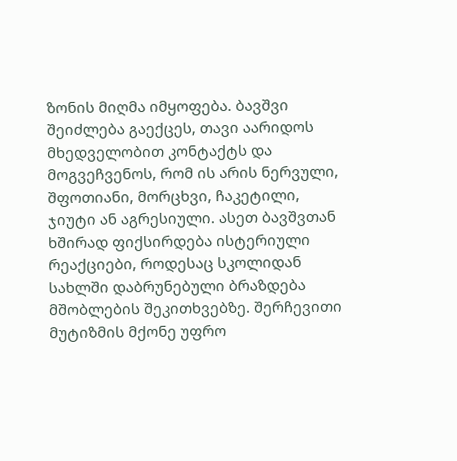ზონის მიღმა იმყოფება. ბავშვი შეიძლება გაექცეს, თავი აარიდოს მხედველობით კონტაქტს და მოგვეჩვენოს, რომ ის არის ნერვული, შფოთიანი, მორცხვი, ჩაკეტილი, ჯიუტი ან აგრესიული. ასეთ ბავშვთან ხშირად ფიქსირდება ისტერიული რეაქციები, როდესაც სკოლიდან სახლში დაბრუნებული ბრაზდება მშობლების შეკითხვებზე. შერჩევითი მუტიზმის მქონე უფრო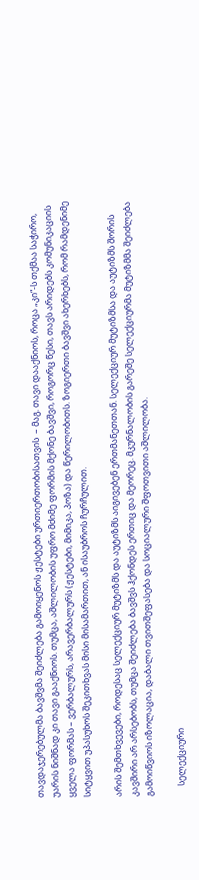თავდაჯერებულმა ბავშვმა შეიძლება გამოიყენოს ჟესტები ურთიერთობისათვის  – მაგ. თავი დააქნიოს, როცა „კი“-ს თქმაა საჭირო, უარის ნიშნად კი თავი გააქნიოს. თუმცა, აშლილობის უფრო მძიმე ფორმის მქონე ბავშვი, როგორც წესი, თავს არიდებს კომუნიკაციის ყველა ფორმას – ვერბალურს, არავერბალურს (ჟესტები, მიმიკა, პოზა) და წერილობითს. ზოგიერთი ბავშვი ახერხებს, რომ რამდენიმე სიტყვით უპასუხოს შეკითხვას მისი მისამართით, ან ისაუბროს ჩურჩულით.

არის შემთხვევები, როდესაც სელექციურ მუტიზმს და აუტიზმს აიგივებენ ერთმანეთთან. სელექციურ მუტიზმსა და აუტიზმს შორის კავშირი არ არსებობს, თუმცა შეიძლება ბავშვს ჰქონდეს ერთიც და მეორეც. მკურნალობის გარეშე სელექციურმა მუტიზმმა შეიძლება გამოიწვიოს იზოლაცია, დაბალი თვითშეფასება და სოციალური შფოთვითი აშლილობა.

     სელექციური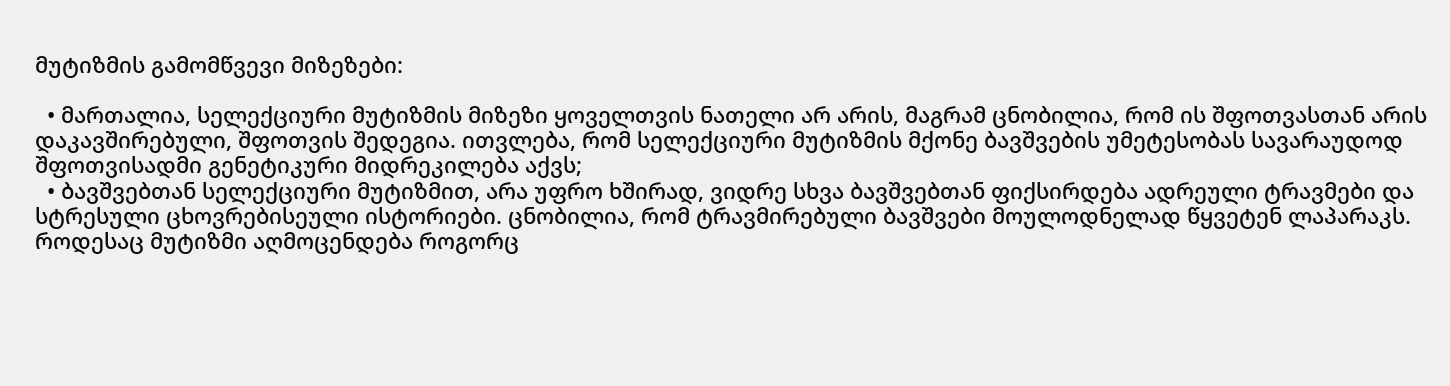მუტიზმის გამომწვევი მიზეზები:

  • მართალია, სელექციური მუტიზმის მიზეზი ყოველთვის ნათელი არ არის, მაგრამ ცნობილია, რომ ის შფოთვასთან არის დაკავშირებული, შფოთვის შედეგია. ითვლება, რომ სელექციური მუტიზმის მქონე ბავშვების უმეტესობას სავარაუდოდ შფოთვისადმი გენეტიკური მიდრეკილება აქვს;
  • ბავშვებთან სელექციური მუტიზმით, არა უფრო ხშირად, ვიდრე სხვა ბავშვებთან ფიქსირდება ადრეული ტრავმები და სტრესული ცხოვრებისეული ისტორიები. ცნობილია, რომ ტრავმირებული ბავშვები მოულოდნელად წყვეტენ ლაპარაკს. როდესაც მუტიზმი აღმოცენდება როგორც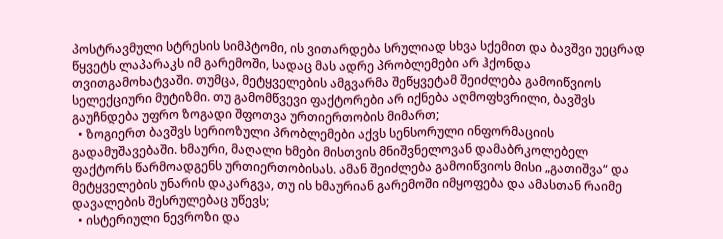პოსტრავმული სტრესის სიმპტომი, ის ვითარდება სრულიად სხვა სქემით და ბავშვი უეცრად წყვეტს ლაპარაკს იმ გარემოში, სადაც მას ადრე პრობლემები არ ჰქონდა თვითგამოხატვაში. თუმცა, მეტყველების ამგვარმა შეწყვეტამ შეიძლება გამოიწვიოს სელექციური მუტიზმი. თუ გამომწვევი ფაქტორები არ იქნება აღმოფხვრილი, ბავშვს გაუჩნდება უფრო ზოგადი შფოთვა ურთიერთობის მიმართ;
  • ზოგიერთ ბავშვს სერიოზული პრობლემები აქვს სენსორული ინფორმაციის გადამუშავებაში. ხმაური, მაღალი ხმები მისთვის მნიშვნელოვან დამაბრკოლებელ ფაქტორს წარმოადგენს ურთიერთობისას. ამან შეიძლება გამოიწვიოს მისი „გათიშვა“ და მეტყველების უნარის დაკარგვა, თუ ის ხმაურიან გარემოში იმყოფება და ამასთან რაიმე დავალების შესრულებაც უწევს;
  • ისტერიული ნევროზი და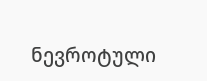ნევროტული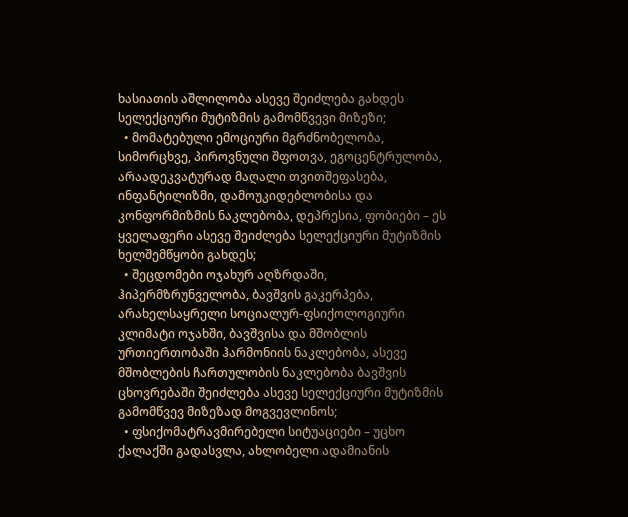ხასიათის აშლილობა ასევე შეიძლება გახდეს სელექციური მუტიზმის გამომწვევი მიზეზი;
  • მომატებული ემოციური მგრძნობელობა, სიმორცხვე, პიროვნული შფოთვა, ეგოცენტრულობა, არაადეკვატურად მაღალი თვითშეფასება, ინფანტილიზმი, დამოუკიდებლობისა და კონფორმიზმის ნაკლებობა, დეპრესია, ფობიები – ეს ყველაფერი ასევე შეიძლება სელექციური მუტიზმის ხელშემწყობი გახდეს;
  • შეცდომები ოჯახურ აღზრდაში, ჰიპერმზრუნველობა, ბავშვის გაკერპება, არახელსაყრელი სოციალურ-ფსიქოლოგიური კლიმატი ოჯახში, ბავშვისა და მშობლის ურთიერთობაში ჰარმონიის ნაკლებობა, ასევე მშობლების ჩართულობის ნაკლებობა ბავშვის ცხოვრებაში შეიძლება ასევე სელექციური მუტიზმის გამომწვევ მიზეზად მოგვევლინოს;
  • ფსიქომატრავმირებელი სიტუაციები – უცხო ქალაქში გადასვლა, ახლობელი ადამიანის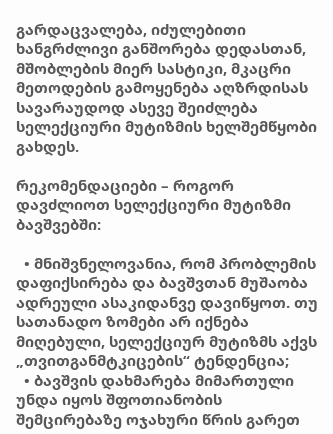გარდაცვალება, იძულებითი ხანგრძლივი განშორება დედასთან, მშობლების მიერ სასტიკი, მკაცრი მეთოდების გამოყენება აღზრდისას სავარაუდოდ ასევე შეიძლება სელექციური მუტიზმის ხელშემწყობი გახდეს.

რეკომენდაციები – როგორ დავძლიოთ სელექციური მუტიზმი ბავშვებში:

  • მნიშვნელოვანია, რომ პრობლემის დაფიქსირება და ბავშვთან მუშაობა ადრეული ასაკიდანვე დავიწყოთ. თუ სათანადო ზომები არ იქნება მიღებული, სელექციურ მუტიზმს აქვს „თვითგანმტკიცების“ ტენდენცია;
  • ბავშვის დახმარება მიმართული უნდა იყოს შფოთიანობის შემცირებაზე ოჯახური წრის გარეთ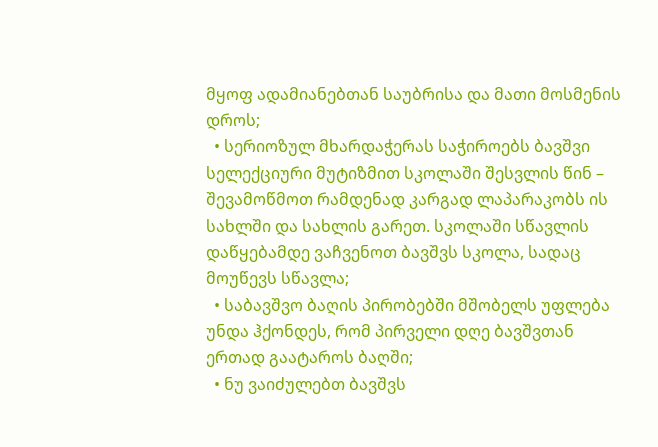მყოფ ადამიანებთან საუბრისა და მათი მოსმენის დროს;
  • სერიოზულ მხარდაჭერას საჭიროებს ბავშვი სელექციური მუტიზმით სკოლაში შესვლის წინ – შევამოწმოთ რამდენად კარგად ლაპარაკობს ის სახლში და სახლის გარეთ. სკოლაში სწავლის დაწყებამდე ვაჩვენოთ ბავშვს სკოლა, სადაც მოუწევს სწავლა;
  • საბავშვო ბაღის პირობებში მშობელს უფლება უნდა ჰქონდეს, რომ პირველი დღე ბავშვთან ერთად გაატაროს ბაღში;
  • ნუ ვაიძულებთ ბავშვს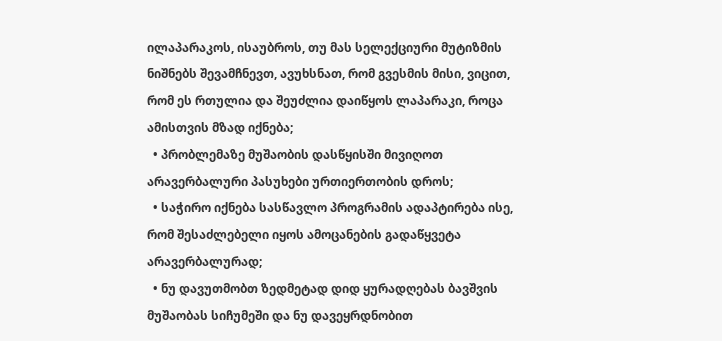ილაპარაკოს, ისაუბროს, თუ მას სელექციური მუტიზმის ნიშნებს შევამჩნევთ, ავუხსნათ, რომ გვესმის მისი, ვიცით, რომ ეს რთულია და შეუძლია დაიწყოს ლაპარაკი, როცა ამისთვის მზად იქნება;
  • პრობლემაზე მუშაობის დასწყისში მივიღოთ არავერბალური პასუხები ურთიერთობის დროს;
  • საჭირო იქნება სასწავლო პროგრამის ადაპტირება ისე, რომ შესაძლებელი იყოს ამოცანების გადაწყვეტა არავერბალურად;
  • ნუ დავუთმობთ ზედმეტად დიდ ყურადღებას ბავშვის მუშაობას სიჩუმეში და ნუ დავეყრდნობით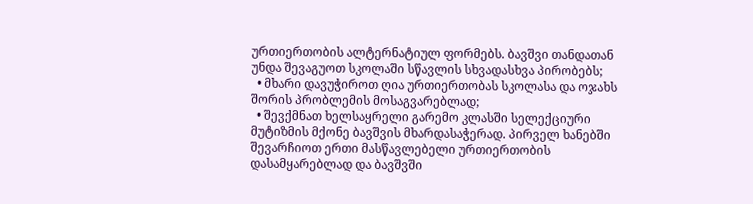ურთიერთობის ალტერნატიულ ფორმებს. ბავშვი თანდათან უნდა შევაგუოთ სკოლაში სწავლის სხვადასხვა პირობებს;
  • მხარი დავუჭიროთ ღია ურთიერთობას სკოლასა და ოჯახს შორის პრობლემის მოსაგვარებლად;
  • შევქმნათ ხელსაყრელი გარემო კლასში სელექციური მუტიზმის მქონე ბავშვის მხარდასაჭერად. პირველ ხანებში შევარჩიოთ ერთი მასწავლებელი ურთიერთობის დასამყარებლად და ბავშვში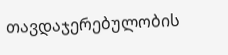თავდაჯერებულობის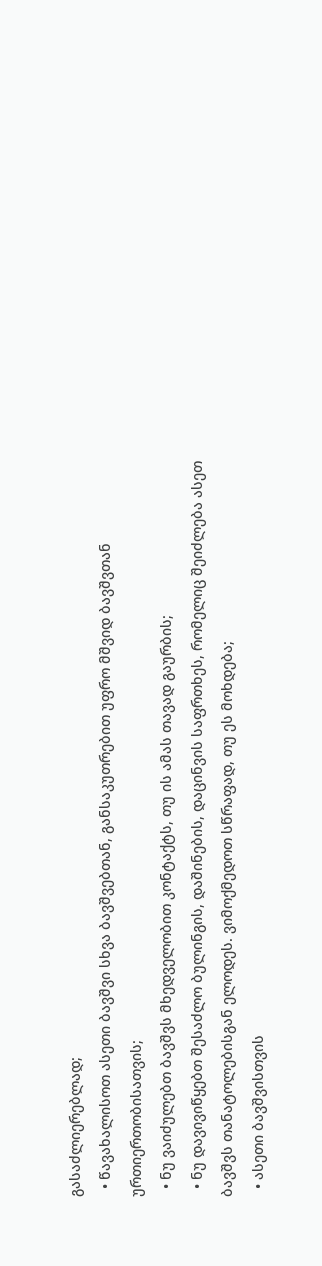გასაძლიერებლად;
  • წავახალისოთ ასეთი ბავშვი სხვა ბავშვებთან, განსაკუთრებით უფრო მშვიდ ბავშვთან ურთიერთობისათვის;
  • ნუ ვაიძულებთ ბავშვს მხედველობით კონტაქტს, თუ ის ამას თავად გაურბის;
  • ნუ დავივიწყებთ შესაძლო ბულინგის, დაშინების, დაცინვის საფრთხეს, რომელიც შეიძლება ასეთ ბავშვს თანატოლებისგან ელოდეს. ვიმოქმედოთ სწრაფად, თუ ეს მოხდება;
  • ასეთი ბავშვისთვის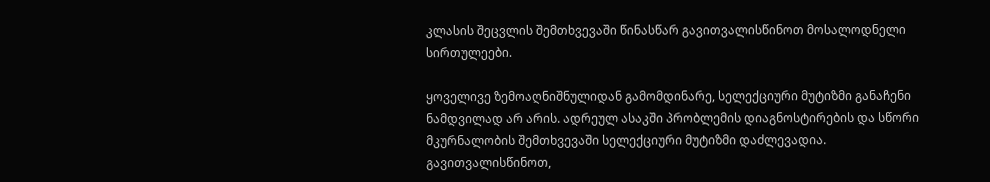კლასის შეცვლის შემთხვევაში წინასწარ გავითვალისწინოთ მოსალოდნელი სირთულეები.

ყოველივე ზემოაღნიშნულიდან გამომდინარე, სელექციური მუტიზმი განაჩენი ნამდვილად არ არის. ადრეულ ასაკში პრობლემის დიაგნოსტირების და სწორი მკურნალობის შემთხვევაში სელექციური მუტიზმი დაძლევადია. გავითვალისწინოთ,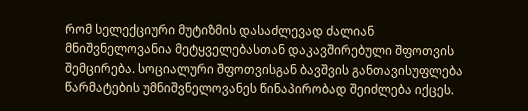რომ სელექციური მუტიზმის დასაძლევად ძალიან მნიშვნელოვანია მეტყველებასთან დაკავშირებული შფოთვის შემცირება. სოციალური შფოთვისგან ბავშვის განთავისუფლება წარმატების უმნიშვნელოვანეს წინაპირობად შეიძლება იქცეს.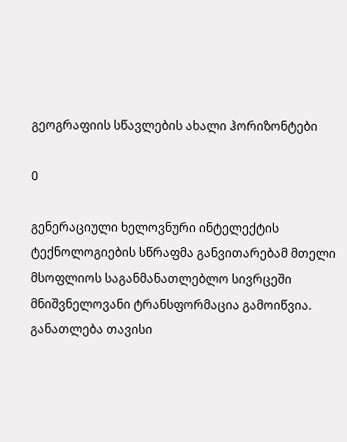გეოგრაფიის სწავლების ახალი ჰორიზონტები

0

გენერაციული ხელოვნური ინტელექტის ტექნოლოგიების სწრაფმა განვითარებამ მთელი მსოფლიოს საგანმანათლებლო სივრცეში მნიშვნელოვანი ტრანსფორმაცია გამოიწვია. განათლება თავისი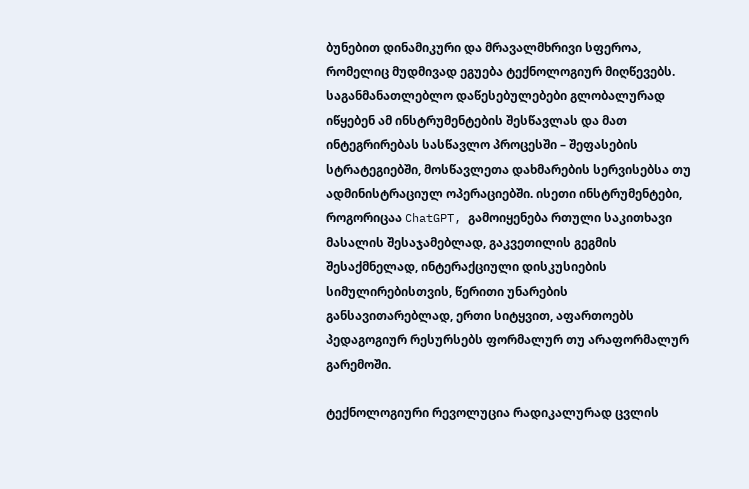ბუნებით დინამიკური და მრავალმხრივი სფეროა, რომელიც მუდმივად ეგუება ტექნოლოგიურ მიღწევებს. საგანმანათლებლო დაწესებულებები გლობალურად იწყებენ ამ ინსტრუმენტების შესწავლას და მათ ინტეგრირებას სასწავლო პროცესში – შეფასების სტრატეგიებში, მოსწავლეთა დახმარების სერვისებსა თუ ადმინისტრაციულ ოპერაციებში. ისეთი ინსტრუმენტები, როგორიცაა ChatGPT, გამოიყენება რთული საკითხავი მასალის შესაჯამებლად, გაკვეთილის გეგმის შესაქმნელად, ინტერაქციული დისკუსიების სიმულირებისთვის, წერითი უნარების განსავითარებლად, ერთი სიტყვით, აფართოებს პედაგოგიურ რესურსებს ფორმალურ თუ არაფორმალურ გარემოში.

ტექნოლოგიური რევოლუცია რადიკალურად ცვლის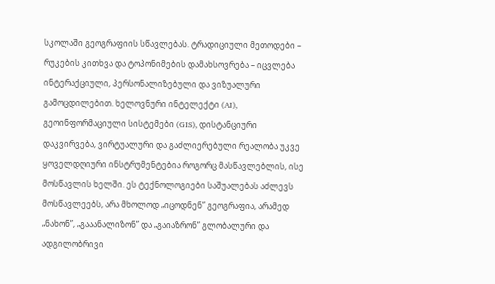სკოლაში გეოგრაფიის სწავლებას. ტრადიციული მეთოდები – რუკების კითხვა და ტოპონიმების დამახსოვრება – იცვლება ინტერაქციული, პერსონალიზებული და ვიზუალური გამოცდილებით. ხელოვნური ინტელექტი (AI), გეოინფორმაციული სისტემები (GIS), დისტანციური დაკვირვება, ვირტუალური და გაძლიერებული რეალობა უკვე ყოველდღიური ინსტრუმენტებია როგორც მასწავლებლის, ისე მოსწავლის ხელში. ეს ტექნოლოგიები საშუალებას აძლევს მოსწავლეებს, არა მხოლოდ „იცოდნენ” გეოგრაფია, არამედ „ნახონ”, „გააანალიზონ” და „გაიაზრონ” გლობალური და ადგილობრივი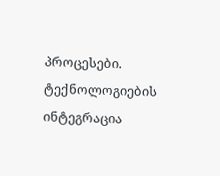პროცესები. ტექნოლოგიების ინტეგრაცია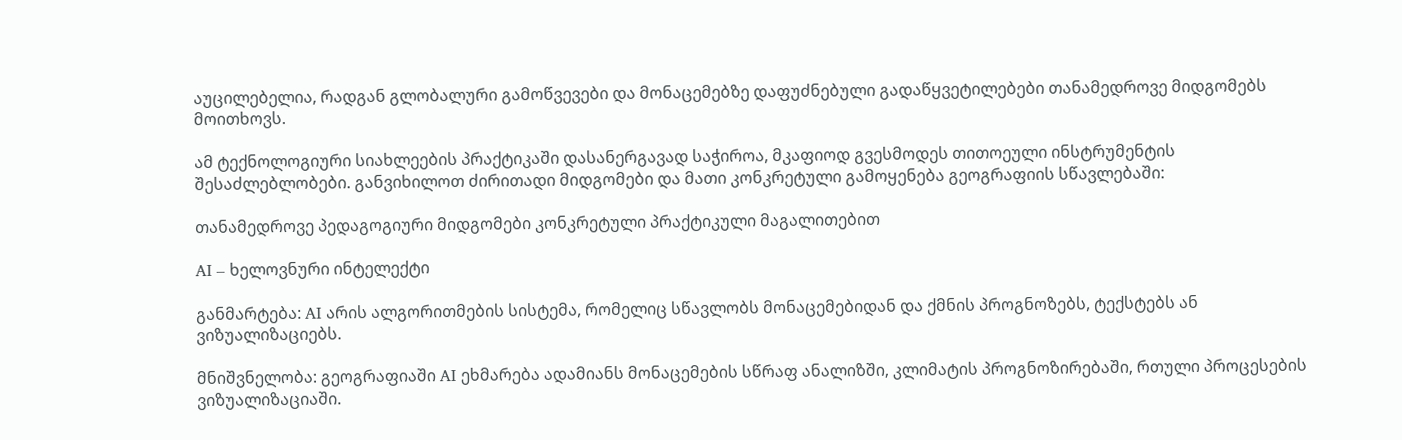აუცილებელია, რადგან გლობალური გამოწვევები და მონაცემებზე დაფუძნებული გადაწყვეტილებები თანამედროვე მიდგომებს მოითხოვს.

ამ ტექნოლოგიური სიახლეების პრაქტიკაში დასანერგავად საჭიროა, მკაფიოდ გვესმოდეს თითოეული ინსტრუმენტის შესაძლებლობები. განვიხილოთ ძირითადი მიდგომები და მათი კონკრეტული გამოყენება გეოგრაფიის სწავლებაში:

თანამედროვე პედაგოგიური მიდგომები კონკრეტული პრაქტიკული მაგალითებით

AI – ხელოვნური ინტელექტი

განმარტება: AI არის ალგორითმების სისტემა, რომელიც სწავლობს მონაცემებიდან და ქმნის პროგნოზებს, ტექსტებს ან ვიზუალიზაციებს.

მნიშვნელობა: გეოგრაფიაში AI ეხმარება ადამიანს მონაცემების სწრაფ ანალიზში, კლიმატის პროგნოზირებაში, რთული პროცესების ვიზუალიზაციაში.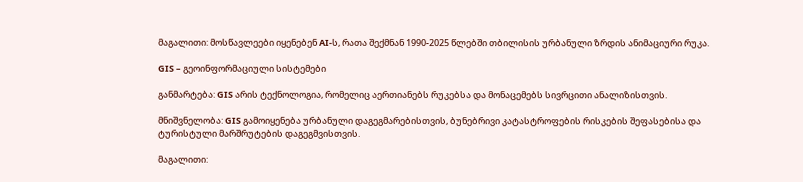მაგალითი: მოსწავლეები იყენებენ AI-ს, რათა შექმნან 1990-2025 წლებში თბილისის ურბანული ზრდის ანიმაციური რუკა.

GIS – გეოინფორმაციული სისტემები

განმარტება: GIS არის ტექნოლოგია, რომელიც აერთიანებს რუკებსა და მონაცემებს სივრცითი ანალიზისთვის.

მნიშვნელობა: GIS გამოიყენება ურბანული დაგეგმარებისთვის, ბუნებრივი კატასტროფების რისკების შეფასებისა და ტურისტული მარშრუტების დაგეგმვისთვის.

მაგალითი: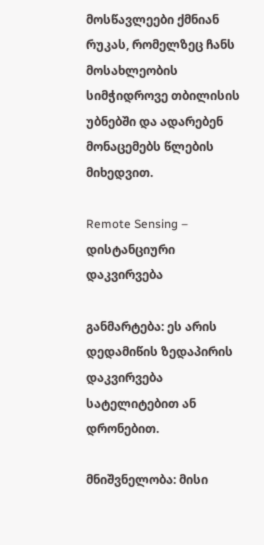მოსწავლეები ქმნიან რუკას, რომელზეც ჩანს მოსახლეობის სიმჭიდროვე თბილისის უბნებში და ადარებენ მონაცემებს წლების მიხედვით.

Remote Sensing – დისტანციური დაკვირვება

განმარტება: ეს არის დედამიწის ზედაპირის დაკვირვება სატელიტებით ან დრონებით.

მნიშვნელობა: მისი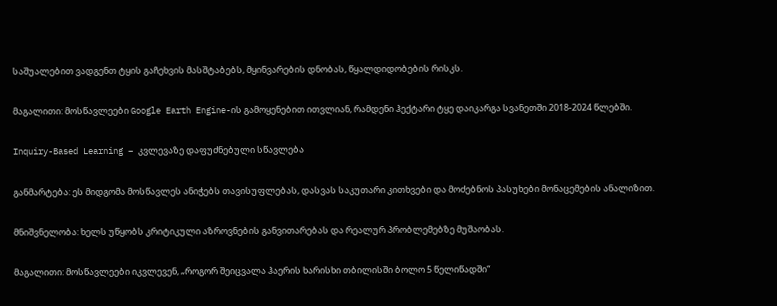საშუალებით ვადგენთ ტყის გაჩეხვის მასშტაბებს, მყინვარების დნობას, წყალდიდობების რისკს.

მაგალითი: მოსწავლეები Google Earth Engine-ის გამოყენებით ითვლიან, რამდენი ჰექტარი ტყე დაიკარგა სვანეთში 2018-2024 წლებში.

Inquiry-Based Learning – კვლევაზე დაფუძნებული სწავლება

განმარტება: ეს მიდგომა მოსწავლეს ანიჭებს თავისუფლებას, დასვას საკუთარი კითხვები და მოძებნოს პასუხები მონაცემების ანალიზით.

მნიშვნელობა: ხელს უწყობს კრიტიკული აზროვნების განვითარებას და რეალურ პრობლემებზე მუშაობას.

მაგალითი: მოსწავლეები იკვლევენ, „როგორ შეიცვალა ჰაერის ხარისხი თბილისში ბოლო 5 წელიწადში“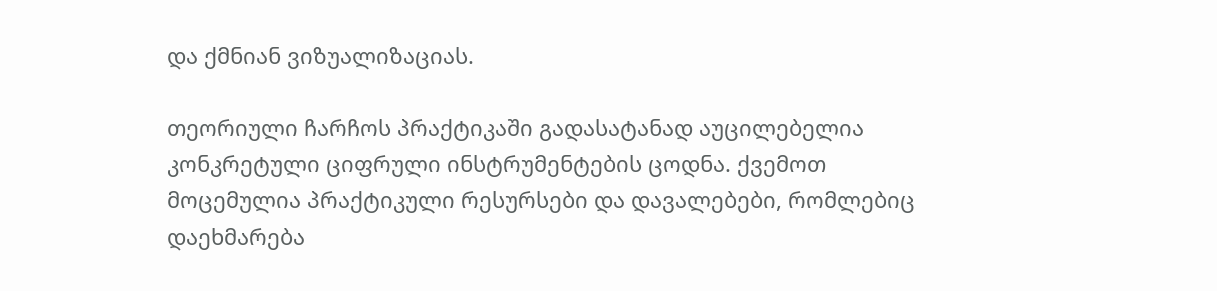და ქმნიან ვიზუალიზაციას.

თეორიული ჩარჩოს პრაქტიკაში გადასატანად აუცილებელია კონკრეტული ციფრული ინსტრუმენტების ცოდნა. ქვემოთ მოცემულია პრაქტიკული რესურსები და დავალებები, რომლებიც დაეხმარება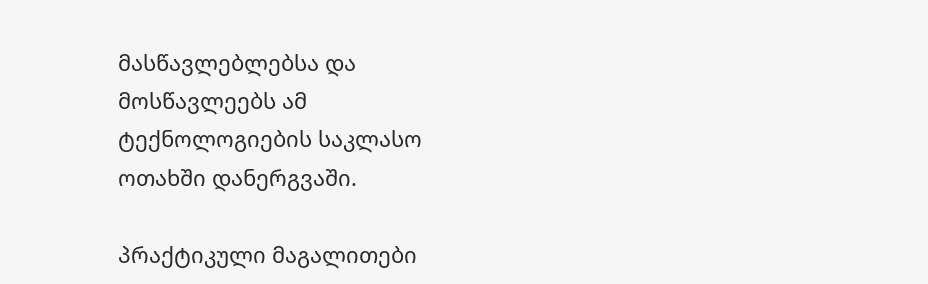მასწავლებლებსა და მოსწავლეებს ამ ტექნოლოგიების საკლასო ოთახში დანერგვაში.

პრაქტიკული მაგალითები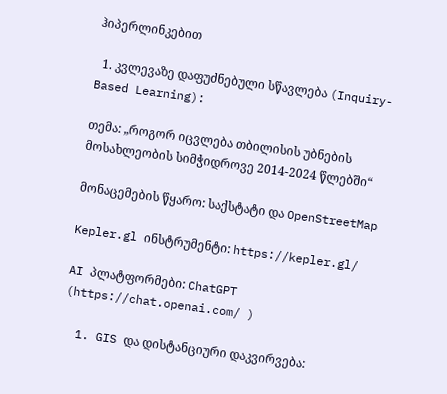ჰიპერლინკებით

  1. კვლევაზე დაფუძნებული სწავლება (Inquiry-Based Learning):

თემა: „როგორ იცვლება თბილისის უბნების მოსახლეობის სიმჭიდროვე 2014-2024 წლებში“

მონაცემების წყარო: საქსტატი და OpenStreetMap

Kepler.gl ინსტრუმენტი: https://kepler.gl/

AI პლატფორმები: ChatGPT (https://chat.openai.com/ )

  1. GIS და დისტანციური დაკვირვება: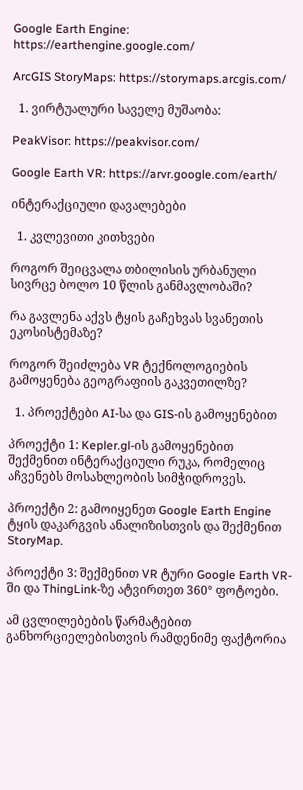Google Earth Engine: https://earthengine.google.com/

ArcGIS StoryMaps: https://storymaps.arcgis.com/

  1. ვირტუალური საველე მუშაობა:

PeakVisor: https://peakvisor.com/

Google Earth VR: https://arvr.google.com/earth/

ინტერაქციული დავალებები

  1. კვლევითი კითხვები

როგორ შეიცვალა თბილისის ურბანული სივრცე ბოლო 10 წლის განმავლობაში?

რა გავლენა აქვს ტყის გაჩეხვას სვანეთის ეკოსისტემაზე?

როგორ შეიძლება VR ტექნოლოგიების გამოყენება გეოგრაფიის გაკვეთილზე?

  1. პროექტები AI-სა და GIS-ის გამოყენებით

პროექტი 1: Kepler.gl-ის გამოყენებით შექმენით ინტერაქციული რუკა, რომელიც აჩვენებს მოსახლეობის სიმჭიდროვეს.

პროექტი 2: გამოიყენეთ Google Earth Engine ტყის დაკარგვის ანალიზისთვის და შექმენით StoryMap.

პროექტი 3: შექმენით VR ტური Google Earth VR-ში და ThingLink-ზე ატვირთეთ 360° ფოტოები.

ამ ცვლილებების წარმატებით განხორციელებისთვის რამდენიმე ფაქტორია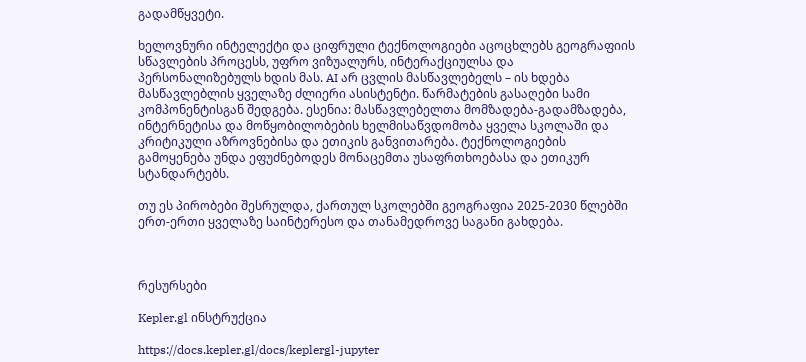გადამწყვეტი.

ხელოვნური ინტელექტი და ციფრული ტექნოლოგიები აცოცხლებს გეოგრაფიის სწავლების პროცესს, უფრო ვიზუალურს, ინტერაქციულსა და პერსონალიზებულს ხდის მას. AI არ ცვლის მასწავლებელს – ის ხდება მასწავლებლის ყველაზე ძლიერი ასისტენტი. წარმატების გასაღები სამი კომპონენტისგან შედგება. ესენია: მასწავლებელთა მომზადება-გადამზადება, ინტერნეტისა და მოწყობილობების ხელმისაწვდომობა ყველა სკოლაში და კრიტიკული აზროვნებისა და ეთიკის განვითარება. ტექნოლოგიების გამოყენება უნდა ეფუძნებოდეს მონაცემთა უსაფრთხოებასა და ეთიკურ სტანდარტებს.

თუ ეს პირობები შესრულდა, ქართულ სკოლებში გეოგრაფია 2025-2030 წლებში ერთ-ერთი ყველაზე საინტერესო და თანამედროვე საგანი გახდება.



რესურსები

Kepler.gl ინსტრუქცია

https://docs.kepler.gl/docs/keplergl-jupyter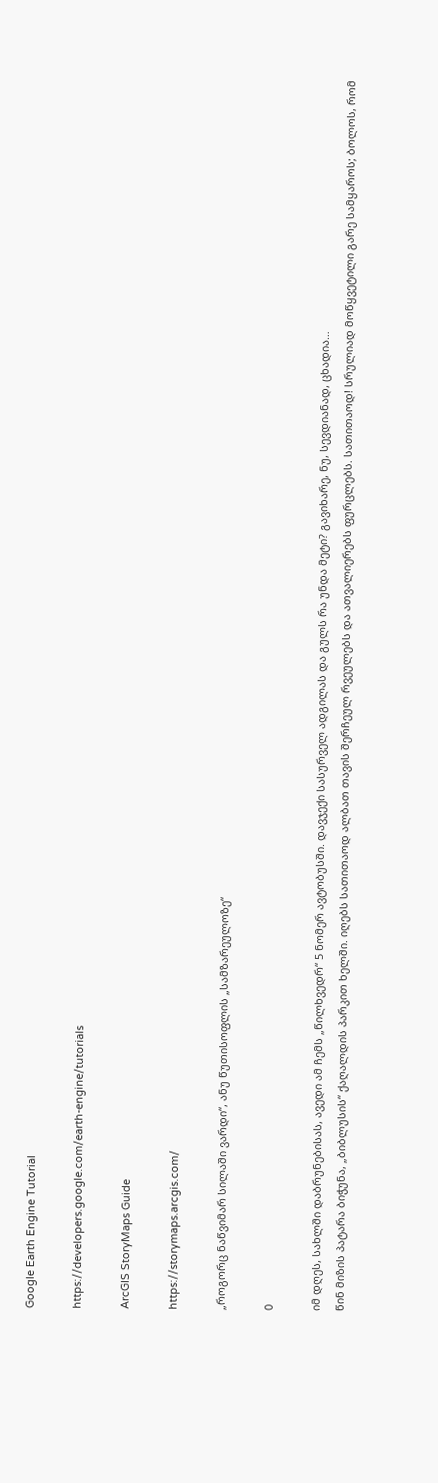Google Earth Engine Tutorial

https://developers.google.com/earth-engine/tutorials

ArcGIS StoryMaps Guide

https://storymaps.arcgis.com/

„როგორც ნაწვიმარ სილაში ვარდი“, ანუ წუთისოფლის „სამზარეულოზე“

0

იმ დღეს, სახლში დაბრუნებისას, ავედი ამ ჩემს „წილხვედრ“ 5 ნომერ ავტობუსში. დავჯექი სასურველ ადგილას და გულს რა უნდა მეტი? გავიხარე, ნუ, სევდიანად, ცხადია…
წინ მიზის პატარა ბიჭუნა, „ბიბლუსის“ ქაღალდის პარკით ხელში. იღებს სათითაოდ ალბათ თავის შერჩეულ რვეულებს და ათვალიერებს ფურცლებს. სათითაოდ! სრულიად მოწყვეტილი გარე სამყაროს; ბოლოს, რომ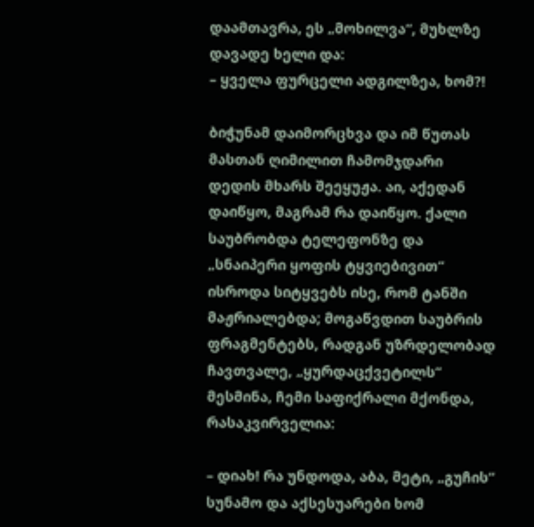დაამთავრა, ეს „მოხილვა“, მუხლზე დავადე ხელი და:
– ყველა ფურცელი ადგილზეა, ხომ?!

ბიჭუნამ დაიმორცხვა და იმ წუთას მასთან ღიმილით ჩამომჯდარი დედის მხარს შეეყუჟა. აი, აქედან დაიწყო, მაგრამ რა დაიწყო. ქალი საუბრობდა ტელეფონზე და „სნაიპერი ყოფის ტყვიებივით“ ისროდა სიტყვებს ისე, რომ ტანში მაჟრიალებდა; მოგაწვდით საუბრის ფრაგმენტებს, რადგან უზრდელობად ჩავთვალე, „ყურდაცქვეტილს“ მესმინა, ჩემი საფიქრალი მქონდა, რასაკვირველია:

– დიახ! რა უნდოდა, აბა, მეტი, „გუჩის“ სუნამო და აქსესუარები ხომ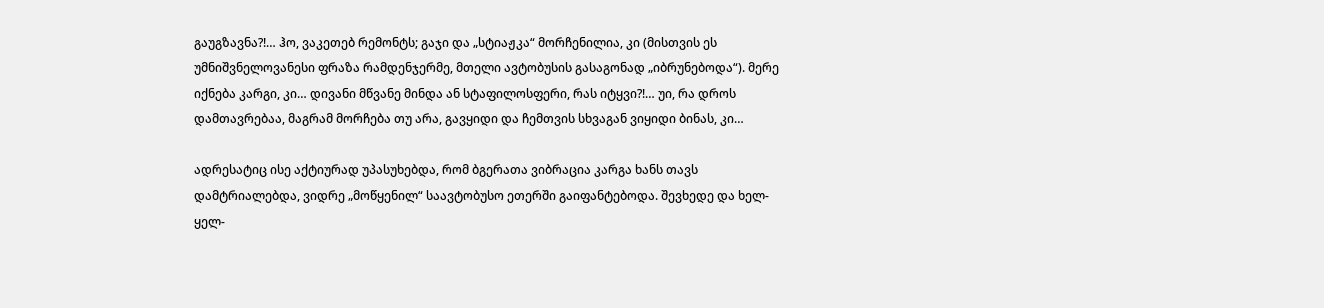გაუგზავნა?!… ჰო, ვაკეთებ რემონტს; გაჯი და „სტიაჟკა“ მორჩენილია, კი (მისთვის ეს უმნიშვნელოვანესი ფრაზა რამდენჯერმე, მთელი ავტობუსის გასაგონად „იბრუნებოდა“). მერე იქნება კარგი, კი… დივანი მწვანე მინდა ან სტაფილოსფერი, რას იტყვი?!… უი, რა დროს დამთავრებაა, მაგრამ მორჩება თუ არა, გავყიდი და ჩემთვის სხვაგან ვიყიდი ბინას, კი…

ადრესატიც ისე აქტიურად უპასუხებდა, რომ ბგერათა ვიბრაცია კარგა ხანს თავს დამტრიალებდა, ვიდრე „მოწყენილ“ საავტობუსო ეთერში გაიფანტებოდა. შევხედე და ხელ-ყელ-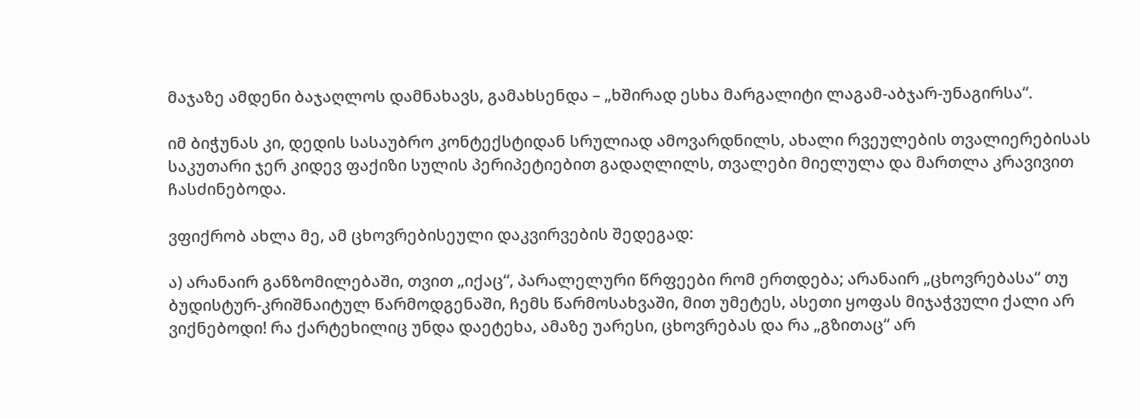მაჯაზე ამდენი ბაჯაღლოს დამნახავს, გამახსენდა – „ხშირად ესხა მარგალიტი ლაგამ-აბჯარ-უნაგირსა“.

იმ ბიჭუნას კი, დედის სასაუბრო კონტექსტიდან სრულიად ამოვარდნილს, ახალი რვეულების თვალიერებისას საკუთარი ჯერ კიდევ ფაქიზი სულის პერიპეტიებით გადაღლილს, თვალები მიელულა და მართლა კრავივით ჩასძინებოდა.

ვფიქრობ ახლა მე, ამ ცხოვრებისეული დაკვირვების შედეგად:

ა) არანაირ განზომილებაში, თვით „იქაც“, პარალელური წრფეები რომ ერთდება; არანაირ „ცხოვრებასა“ თუ ბუდისტურ-კრიშნაიტულ წარმოდგენაში, ჩემს წარმოსახვაში, მით უმეტეს, ასეთი ყოფას მიჯაჭვული ქალი არ ვიქნებოდი! რა ქარტეხილიც უნდა დაეტეხა, ამაზე უარესი, ცხოვრებას და რა „გზითაც“ არ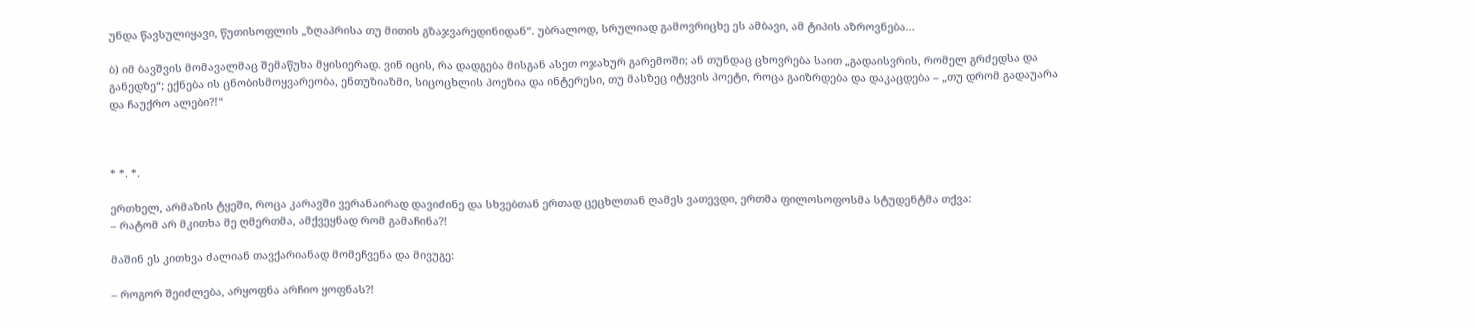უნდა წავსულიყავი, წუთისოფლის „ზღაპრისა თუ მითის გზაჯვარედინიდან“. უბრალოდ, სრულიად გამოვრიცხე ეს ამბავი, ამ ტიპის აზროვნება…

ბ) იმ ბავშვის მომავალმაც შემაწუხა მყისიერად. ვინ იცის, რა დადგება მისგან ასეთ ოჯახურ გარემოში; ან თუნდაც ცხოვრება საით „გადაისვრის, რომელ გრძედსა და განედზე“; ექნება ის ცნობისმოყვარეობა, ენთუზიაზმი, სიცოცხლის პოეზია და ინტერესი, თუ მასზეც იტყვის პოეტი, როცა გაიზრდება და დაკაცდება – „თუ დრომ გადაუარა და ჩაუქრო ალები?!“



* *. *.

ერთხელ, არმაზის ტყეში, როცა კარავში ვერანაირად დავიძინე და სხვებთან ერთად ცეცხლთან ღამეს ვათევდი, ერთმა ფილოსოფოსმა სტუდენტმა თქვა:
– რატომ არ მკითხა მე ღმერთმა, ამქვეყნად რომ გამაჩინა?!

მაშინ ეს კითხვა ძალიან თავქარიანად მომეჩვენა და მივუგე:

– როგორ შეიძლება, არყოფნა არჩიო ყოფნას?!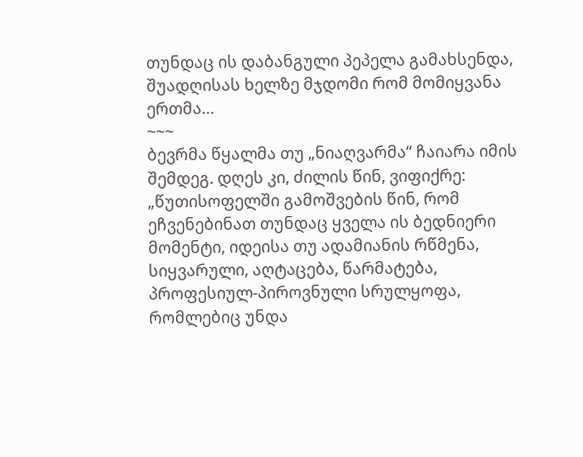თუნდაც ის დაბანგული პეპელა გამახსენდა, შუადღისას ხელზე მჯდომი რომ მომიყვანა ერთმა…
~~~
ბევრმა წყალმა თუ „ნიაღვარმა“ ჩაიარა იმის შემდეგ. დღეს კი, ძილის წინ, ვიფიქრე: „წუთისოფელში გამოშვების წინ, რომ ეჩვენებინათ თუნდაც ყველა ის ბედნიერი მომენტი, იდეისა თუ ადამიანის რწმენა, სიყვარული, აღტაცება, წარმატება, პროფესიულ-პიროვნული სრულყოფა, რომლებიც უნდა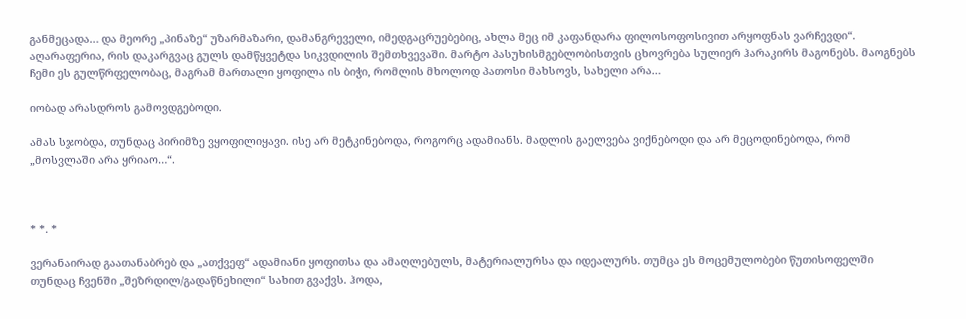განმეცადა… და მეორე „პინაზე“ უზარმაზარი, დამანგრეველი, იმედგაცრუებებიც, ახლა მეც იმ კაფანდარა ფილოსოფოსივით არყოფნას ვარჩევდი“. აღარაფერია, რის დაკარგვაც გულს დამწყვეტდა სიკვდილის შემთხვევაში. მარტო პასუხისმგებლობისთვის ცხოვრება სულიერ ჰარაკირს მაგონებს. მაოგნებს ჩემი ეს გულწრფელობაც, მაგრამ მართალი ყოფილა ის ბიჭი, რომლის მხოლოდ პათოსი მახსოვს, სახელი არა…

იობად არასდროს გამოვდგებოდი.

ამას სჯობდა, თუნდაც პირიმზე ვყოფილიყავი. ისე არ მეტკინებოდა, როგორც ადამიანს. მადლის გაელვება ვიქნებოდი და არ მეცოდინებოდა, რომ „მოსვლაში არა ყრიაო…“.



* *. *

ვერანაირად გაათანაბრებ და „ათქვეფ“ ადამიანი ყოფითსა და ამაღლებულს, მატერიალურსა და იდეალურს. თუმცა ეს მოცემულობები წუთისოფელში თუნდაც ჩვენში „შეზრდილ/გადაწნეხილი“ სახით გვაქვს. ჰოდა,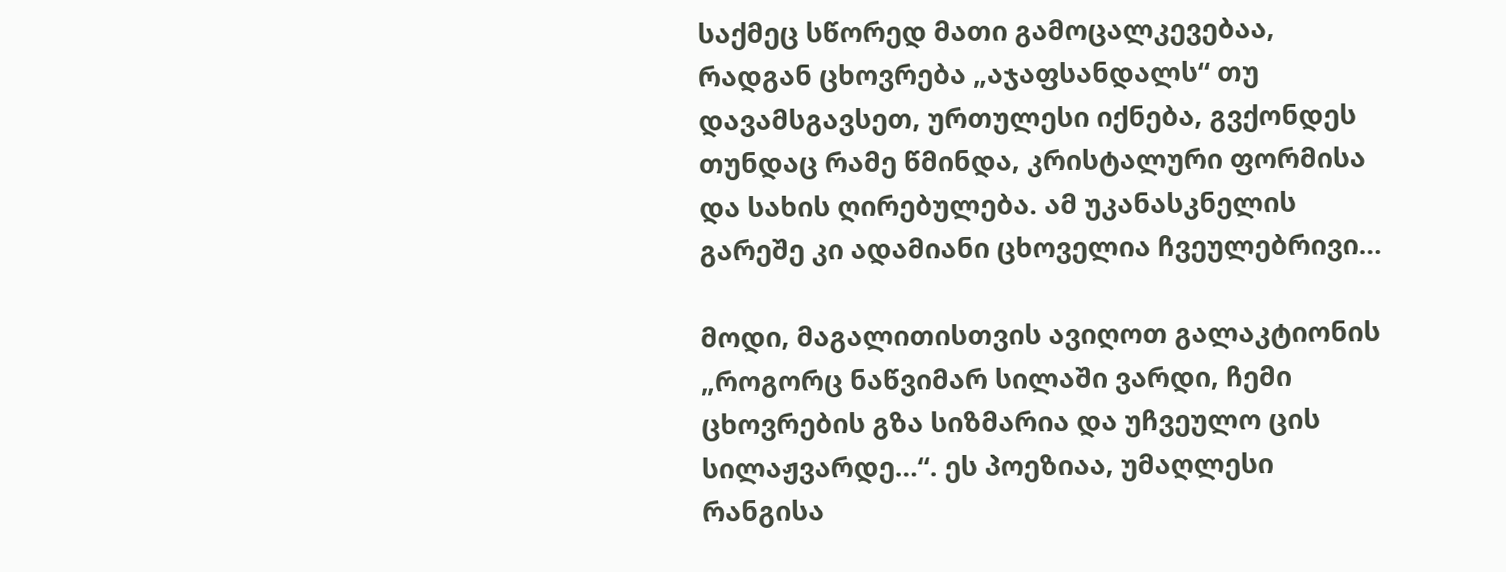საქმეც სწორედ მათი გამოცალკევებაა, რადგან ცხოვრება „აჯაფსანდალს“ თუ დავამსგავსეთ, ურთულესი იქნება, გვქონდეს თუნდაც რამე წმინდა, კრისტალური ფორმისა და სახის ღირებულება. ამ უკანასკნელის გარეშე კი ადამიანი ცხოველია ჩვეულებრივი…

მოდი, მაგალითისთვის ავიღოთ გალაკტიონის „როგორც ნაწვიმარ სილაში ვარდი, ჩემი ცხოვრების გზა სიზმარია და უჩვეულო ცის სილაჟვარდე…“. ეს პოეზიაა, უმაღლესი რანგისა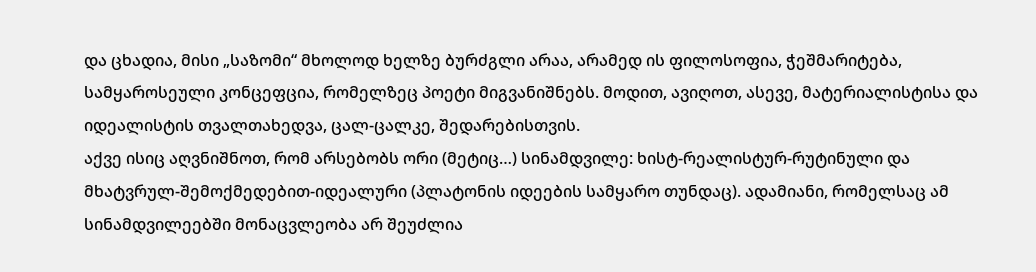და ცხადია, მისი „საზომი“ მხოლოდ ხელზე ბურძგლი არაა, არამედ ის ფილოსოფია, ჭეშმარიტება, სამყაროსეული კონცეფცია, რომელზეც პოეტი მიგვანიშნებს. მოდით, ავიღოთ, ასევე, მატერიალისტისა და იდეალისტის თვალთახედვა, ცალ-ცალკე, შედარებისთვის.
აქვე ისიც აღვნიშნოთ, რომ არსებობს ორი (მეტიც…) სინამდვილე: ხისტ-რეალისტურ-რუტინული და მხატვრულ-შემოქმედებით-იდეალური (პლატონის იდეების სამყარო თუნდაც). ადამიანი, რომელსაც ამ სინამდვილეებში მონაცვლეობა არ შეუძლია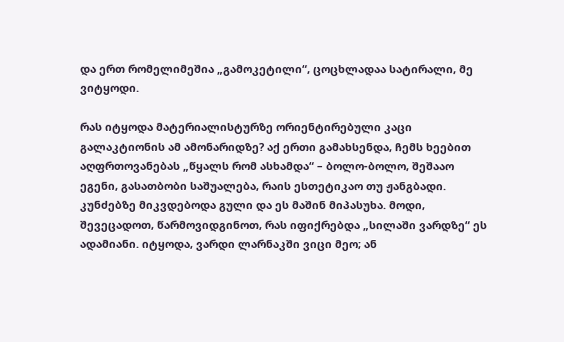და ერთ რომელიმეშია „გამოკეტილი“, ცოცხლადაა სატირალი, მე ვიტყოდი.

რას იტყოდა მატერიალისტურზე ორიენტირებული კაცი გალაკტიონის ამ ამონარიდზე? აქ ერთი გამახსენდა, ჩემს ხეებით აღფრთოვანებას „წყალს რომ ასხამდა“ – ბოლო-ბოლო, შეშააო ეგენი, გასათბობი საშუალება, რაის ესთეტიკაო თუ ჟანგბადი. კუნძებზე მიკვდებოდა გული და ეს მაშინ მიპასუხა. მოდი, შევეცადოთ, წარმოვიდგინოთ, რას იფიქრებდა „სილაში ვარდზე“ ეს ადამიანი. იტყოდა, ვარდი ლარნაკში ვიცი მეო; ან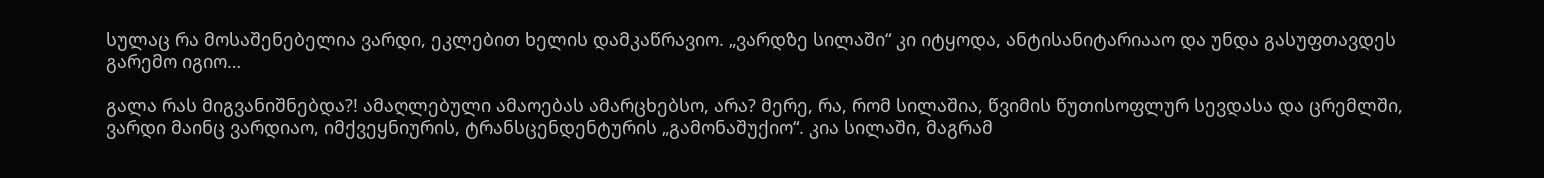სულაც რა მოსაშენებელია ვარდი, ეკლებით ხელის დამკაწრავიო. „ვარდზე სილაში“ კი იტყოდა, ანტისანიტარიააო და უნდა გასუფთავდეს გარემო იგიო…

გალა რას მიგვანიშნებდა?! ამაღლებული ამაოებას ამარცხებსო, არა? მერე, რა, რომ სილაშია, წვიმის წუთისოფლურ სევდასა და ცრემლში, ვარდი მაინც ვარდიაო, იმქვეყნიურის, ტრანსცენდენტურის „გამონაშუქიო“. კია სილაში, მაგრამ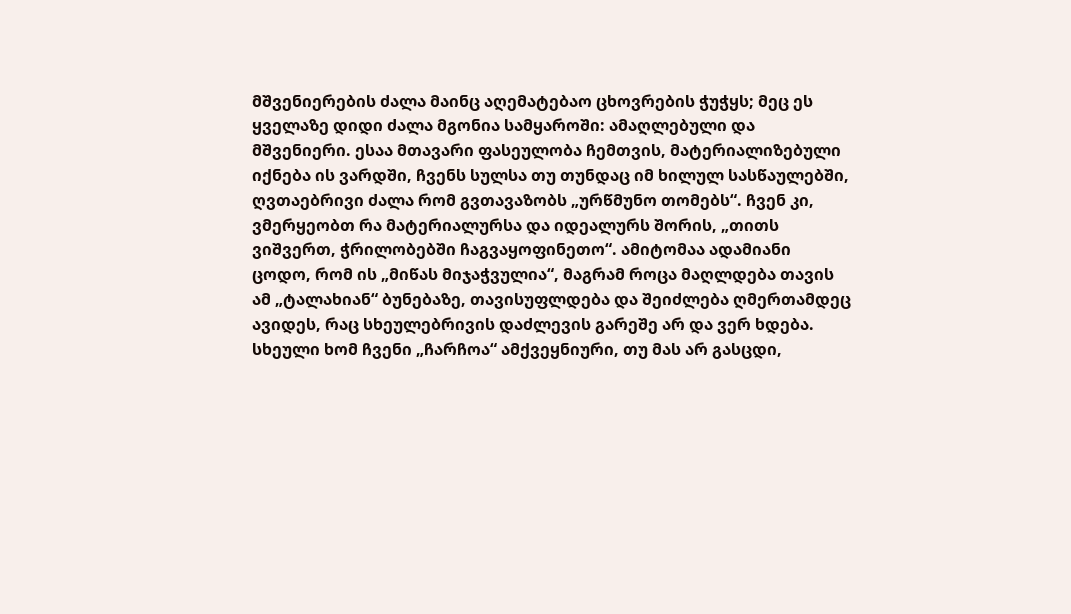მშვენიერების ძალა მაინც აღემატებაო ცხოვრების ჭუჭყს; მეც ეს ყველაზე დიდი ძალა მგონია სამყაროში: ამაღლებული და მშვენიერი. ესაა მთავარი ფასეულობა ჩემთვის, მატერიალიზებული იქნება ის ვარდში, ჩვენს სულსა თუ თუნდაც იმ ხილულ სასწაულებში, ღვთაებრივი ძალა რომ გვთავაზობს „ურწმუნო თომებს“. ჩვენ კი, ვმერყეობთ რა მატერიალურსა და იდეალურს შორის, „თითს ვიშვერთ, ჭრილობებში ჩაგვაყოფინეთო“. ამიტომაა ადამიანი ცოდო, რომ ის „მიწას მიჯაჭვულია“, მაგრამ როცა მაღლდება თავის ამ „ტალახიან“ ბუნებაზე, თავისუფლდება და შეიძლება ღმერთამდეც ავიდეს, რაც სხეულებრივის დაძლევის გარეშე არ და ვერ ხდება. სხეული ხომ ჩვენი „ჩარჩოა“ ამქვეყნიური, თუ მას არ გასცდი,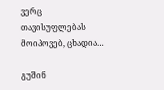ვერც თავისუფლებას მოიპოვებ, ცხადია…

გუშინ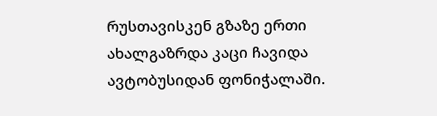რუსთავისკენ გზაზე ერთი ახალგაზრდა კაცი ჩავიდა ავტობუსიდან ფონიჭალაში.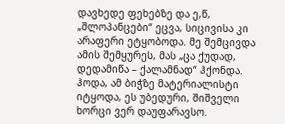დავხედე ფეხებზე და ე,წ, „შლოპანცები“ ეცვა, სიცივისა კი არაფერი ეტყობოდა. მე შემცივდა ამის შემყურეს, მას „ცა ქუდად, დედამიწა – ქალამნად“ ჰქონდა. ჰოდა, ამ ბიჭზე მატერიალისტი იტყოდა, ეს უბედური, შიშველი ხორცი ვერ დაუფარავსო.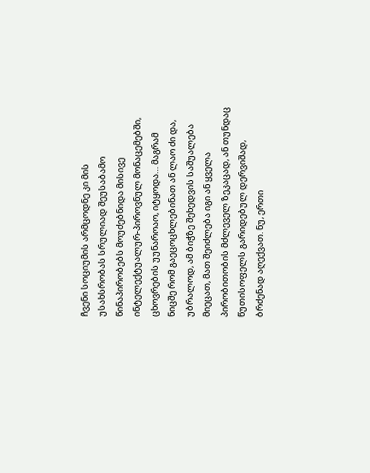ჩვენი სოციუმის არმცოდნე კი მის უსახსრობას სრულიად შეუსაბამო წინაპირობებს მოუძებნიდა მისივე ინტელექტუალურ-პიროვნულ მონაცემებში, ცხოვრების უუნაროაო, იტყოდა… მაგრამ ნიცშე რომ გაეცოცხლებინათ ან ლაო ძი და, უბრალოდ, ამ ბიჭზე შეხედვის საშუალება მიეცათ, მათ შეიძლება იგი ან ყველა პირობითობის მძლეველ ზეკაცად, ან თუნდაც წუთისოფელს გარიდებულ დერვიშად, ბრძენად აღექვათ. ნუ, ერთი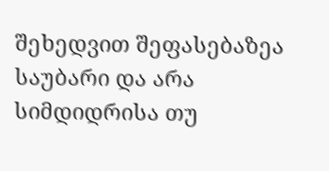შეხედვით შეფასებაზეა საუბარი და არა სიმდიდრისა თუ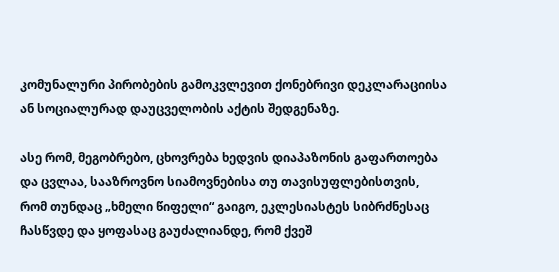კომუნალური პირობების გამოკვლევით ქონებრივი დეკლარაციისა ან სოციალურად დაუცველობის აქტის შედგენაზე.

ასე რომ, მეგობრებო, ცხოვრება ხედვის დიაპაზონის გაფართოება და ცვლაა, სააზროვნო სიამოვნებისა თუ თავისუფლებისთვის, რომ თუნდაც „ხმელი წიფელი“ გაიგო, ეკლესიასტეს სიბრძნესაც ჩასწვდე და ყოფასაც გაუძალიანდე, რომ ქვეშ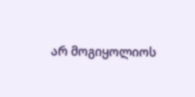არ მოგიყოლიოს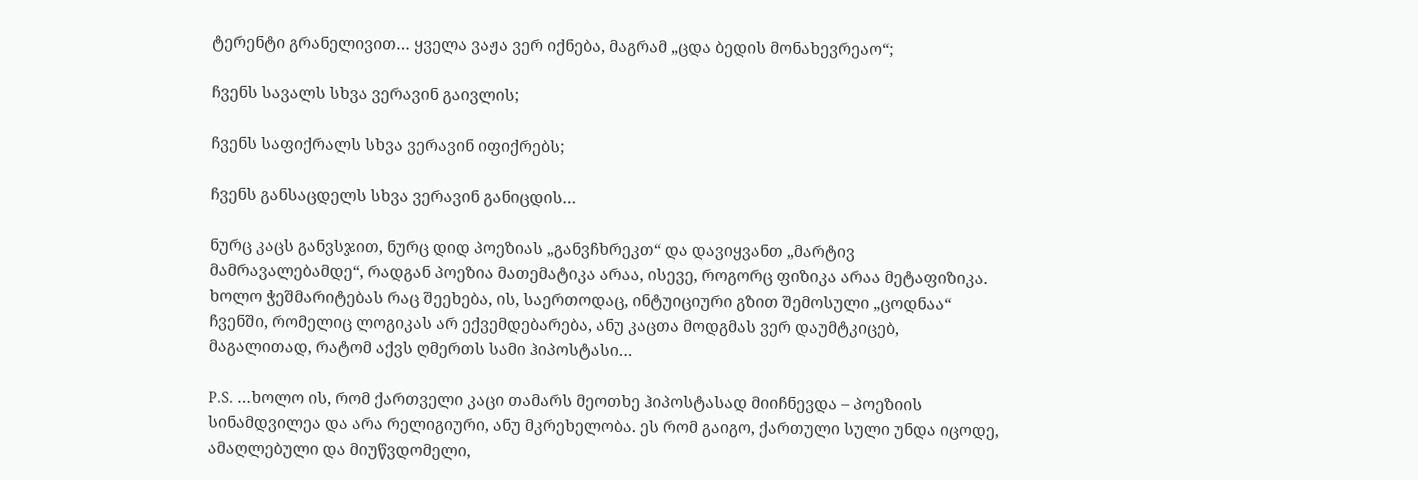ტერენტი გრანელივით… ყველა ვაჟა ვერ იქნება, მაგრამ „ცდა ბედის მონახევრეაო“;

ჩვენს სავალს სხვა ვერავინ გაივლის;

ჩვენს საფიქრალს სხვა ვერავინ იფიქრებს;

ჩვენს განსაცდელს სხვა ვერავინ განიცდის…

ნურც კაცს განვსჯით, ნურც დიდ პოეზიას „განვჩხრეკთ“ და დავიყვანთ „მარტივ მამრავალებამდე“, რადგან პოეზია მათემატიკა არაა, ისევე, როგორც ფიზიკა არაა მეტაფიზიკა.
ხოლო ჭეშმარიტებას რაც შეეხება, ის, საერთოდაც, ინტუიციური გზით შემოსული „ცოდნაა“ ჩვენში, რომელიც ლოგიკას არ ექვემდებარება, ანუ კაცთა მოდგმას ვერ დაუმტკიცებ, მაგალითად, რატომ აქვს ღმერთს სამი ჰიპოსტასი…

P.S. …ხოლო ის, რომ ქართველი კაცი თამარს მეოთხე ჰიპოსტასად მიიჩნევდა – პოეზიის სინამდვილეა და არა რელიგიური, ანუ მკრეხელობა. ეს რომ გაიგო, ქართული სული უნდა იცოდე, ამაღლებული და მიუწვდომელი,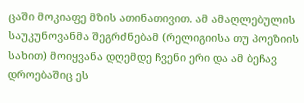ცაში მოკიაფე მზის ათინათივით. ამ ამაღლებულის საუკუნოვანმა შეგრძნებამ (რელიგიისა თუ პოეზიის სახით) მოიყვანა დღემდე ჩვენი ერი და ამ ბეჩავ დროებაშიც ეს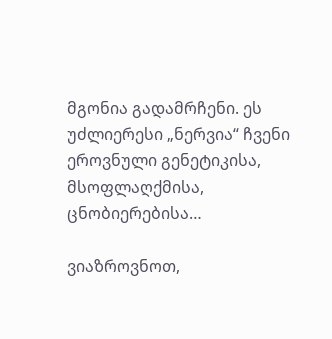მგონია გადამრჩენი. ეს უძლიერესი „ნერვია“ ჩვენი ეროვნული გენეტიკისა, მსოფლაღქმისა, ცნობიერებისა…

ვიაზროვნოთ,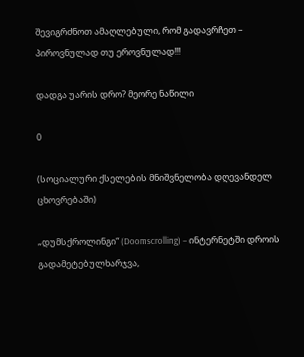შევიგრძნოთ ამაღლებული, რომ გადავრჩეთ – პიროვნულად თუ ეროვნულად!!!

დადგა უარის დრო? მეორე ნაწილი

0

(სოციალური ქსელების მნიშვნელობა დღევანდელ ცხოვრებაში)

„დუმსქროლინგი“ (Doomscrolling) – ინტერნეტში დროის გადამეტებულხარჯვა,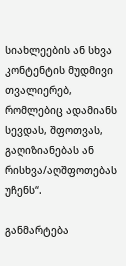სიახლეების ან სხვა კონტენტის მუდმივი თვალიერებ, რომლებიც ადამიანს სევდას, შფოთვას, გაღიზიანებას ან რისხვა/აღშფოთებას უჩენს“.

განმარტება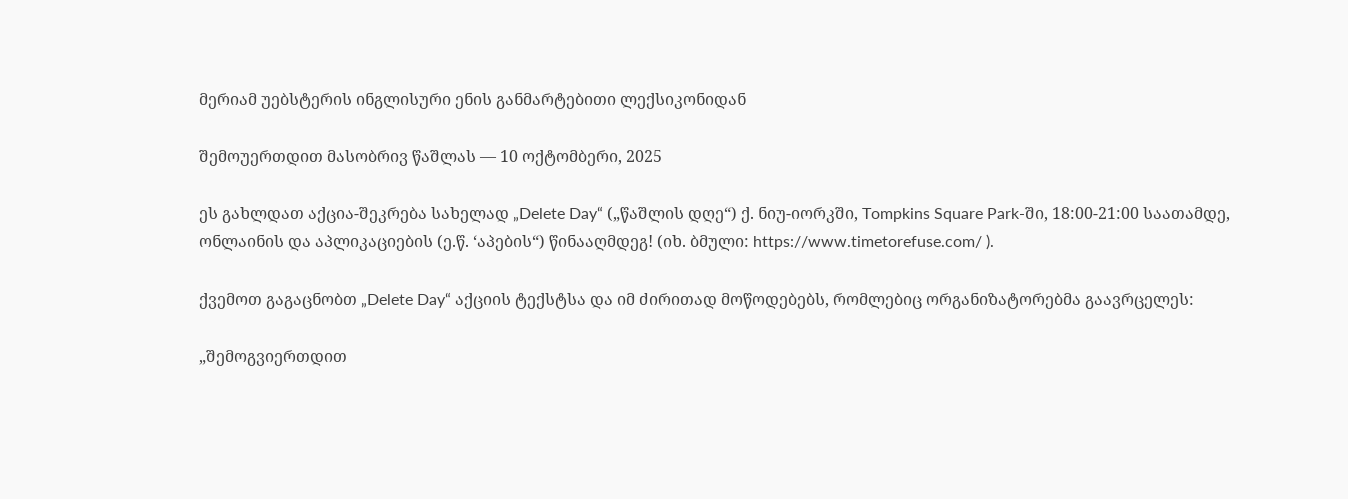მერიამ უებსტერის ინგლისური ენის განმარტებითი ლექსიკონიდან

შემოუერთდით მასობრივ წაშლას — 10 ოქტომბერი, 2025

ეს გახლდათ აქცია-შეკრება სახელად „Delete Day“ („წაშლის დღე“) ქ. ნიუ-იორკში, Tompkins Square Park-ში, 18:00-21:00 საათამდე, ონლაინის და აპლიკაციების (ე.წ. ‘აპების“) წინააღმდეგ! (იხ. ბმული: https://www.timetorefuse.com/ ).

ქვემოთ გაგაცნობთ „Delete Day“ აქციის ტექსტსა და იმ ძირითად მოწოდებებს, რომლებიც ორგანიზატორებმა გაავრცელეს:

„შემოგვიერთდით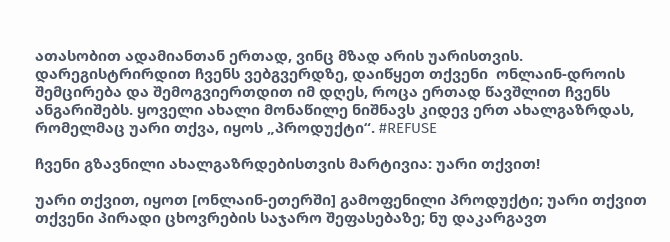ათასობით ადამიანთან ერთად, ვინც მზად არის უარისთვის. დარეგისტრირდით ჩვენს ვებგვერდზე, დაიწყეთ თქვენი  ონლაინ-დროის შემცირება და შემოგვიერთდით იმ დღეს, როცა ერთად წავშლით ჩვენს ანგარიშებს. ყოველი ახალი მონაწილე ნიშნავს კიდევ ერთ ახალგაზრდას, რომელმაც უარი თქვა, იყოს „პროდუქტი“. #REFUSE

ჩვენი გზავნილი ახალგაზრდებისთვის მარტივია: უარი თქვით!

უარი თქვით, იყოთ [ონლაინ-ეთერში] გამოფენილი პროდუქტი; უარი თქვით თქვენი პირადი ცხოვრების საჯარო შეფასებაზე; ნუ დაკარგავთ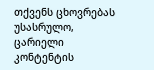თქვენს ცხოვრებას უსასრულო, ცარიელი კონტენტის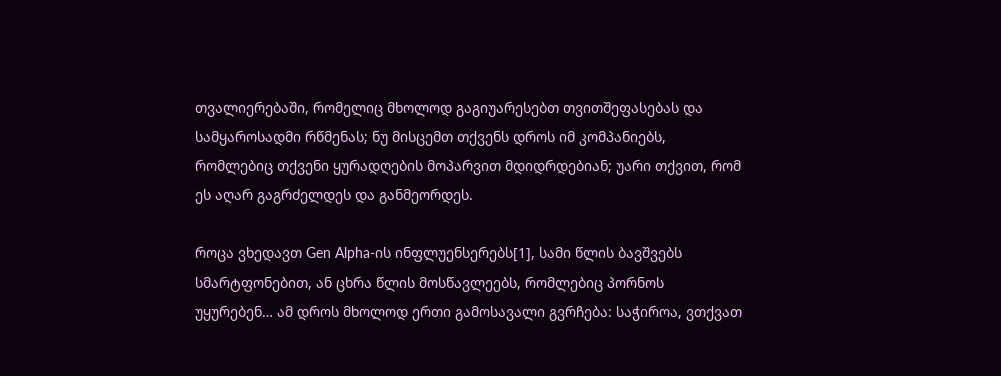თვალიერებაში, რომელიც მხოლოდ გაგიუარესებთ თვითშეფასებას და სამყაროსადმი რწმენას; ნუ მისცემთ თქვენს დროს იმ კომპანიებს, რომლებიც თქვენი ყურადღების მოპარვით მდიდრდებიან; უარი თქვით, რომ ეს აღარ გაგრძელდეს და განმეორდეს.

როცა ვხედავთ Gen Alpha-ის ინფლუენსერებს[1], სამი წლის ბავშვებს სმარტფონებით, ან ცხრა წლის მოსწავლეებს, რომლებიც პორნოს უყურებენ… ამ დროს მხოლოდ ერთი გამოსავალი გვრჩება: საჭიროა, ვთქვათ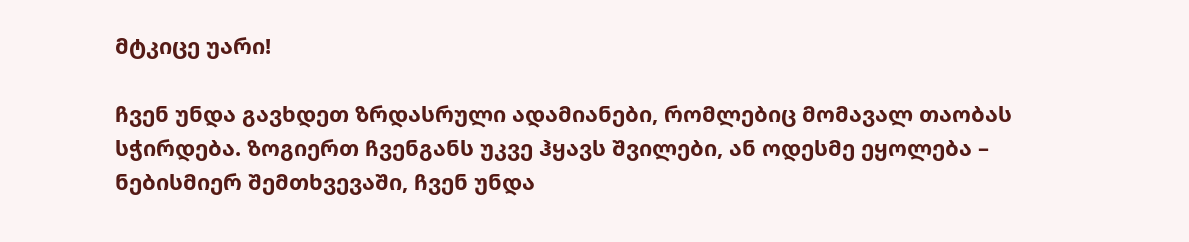მტკიცე უარი!

ჩვენ უნდა გავხდეთ ზრდასრული ადამიანები, რომლებიც მომავალ თაობას სჭირდება. ზოგიერთ ჩვენგანს უკვე ჰყავს შვილები, ან ოდესმე ეყოლება – ნებისმიერ შემთხვევაში, ჩვენ უნდა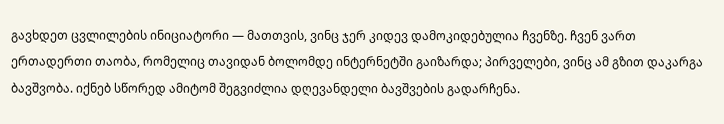გავხდეთ ცვლილების ინიციატორი — მათთვის, ვინც ჯერ კიდევ დამოკიდებულია ჩვენზე. ჩვენ ვართ ერთადერთი თაობა, რომელიც თავიდან ბოლომდე ინტერნეტში გაიზარდა; პირველები, ვინც ამ გზით დაკარგა ბავშვობა. იქნებ სწორედ ამიტომ შეგვიძლია დღევანდელი ბავშვების გადარჩენა.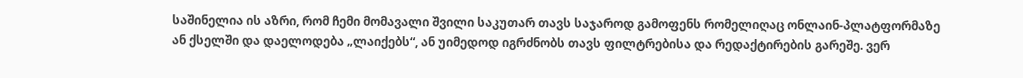საშინელია ის აზრი, რომ ჩემი მომავალი შვილი საკუთარ თავს საჯაროდ გამოფენს რომელიღაც ონლაინ-პლატფორმაზე ან ქსელში და დაელოდება „ლაიქებს“, ან უიმედოდ იგრძნობს თავს ფილტრებისა და რედაქტირების გარეშე. ვერ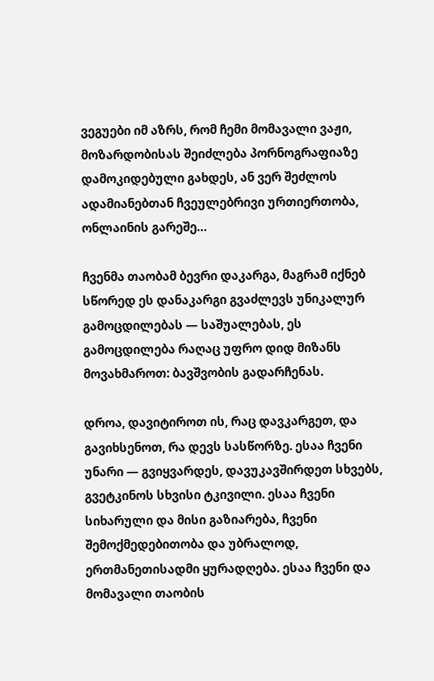ვეგუები იმ აზრს, რომ ჩემი მომავალი ვაჟი, მოზარდობისას შეიძლება პორნოგრაფიაზე დამოკიდებული გახდეს, ან ვერ შეძლოს ადამიანებთან ჩვეულებრივი ურთიერთობა, ონლაინის გარეშე…

ჩვენმა თაობამ ბევრი დაკარგა, მაგრამ იქნებ სწორედ ეს დანაკარგი გვაძლევს უნიკალურ გამოცდილებას — საშუალებას, ეს გამოცდილება რაღაც უფრო დიდ მიზანს მოვახმაროთ: ბავშვობის გადარჩენას.

დროა, დავიტიროთ ის, რაც დავკარგეთ, და გავიხსენოთ, რა დევს სასწორზე. ესაა ჩვენი უნარი — გვიყვარდეს, დავუკავშირდეთ სხვებს, გვეტკინოს სხვისი ტკივილი. ესაა ჩვენი სიხარული და მისი გაზიარება, ჩვენი შემოქმედებითობა და უბრალოდ, ერთმანეთისადმი ყურადღება. ესაა ჩვენი და მომავალი თაობის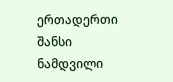ერთადერთი შანსი ნამდვილი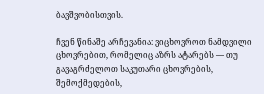ბავშვობისთვის.

ჩვენ წინაშე არჩევანია: ვიცხოვროთ ნამდვილი ცხოვრებით, რომელიც აზრს ატარებს — თუ გავაგრძელოთ საკუთარი ცხოვრების, შემოქმედების,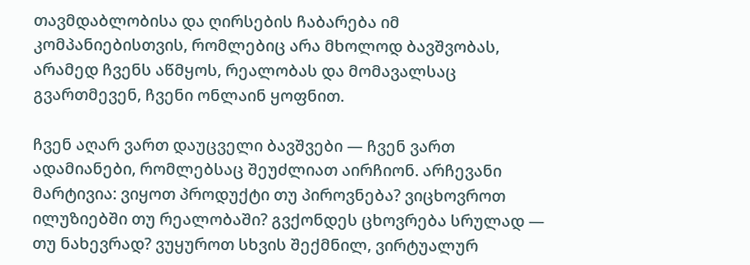თავმდაბლობისა და ღირსების ჩაბარება იმ კომპანიებისთვის, რომლებიც არა მხოლოდ ბავშვობას, არამედ ჩვენს აწმყოს, რეალობას და მომავალსაც გვართმევენ, ჩვენი ონლაინ ყოფნით.

ჩვენ აღარ ვართ დაუცველი ბავშვები — ჩვენ ვართ ადამიანები, რომლებსაც შეუძლიათ აირჩიონ. არჩევანი მარტივია: ვიყოთ პროდუქტი თუ პიროვნება? ვიცხოვროთ ილუზიებში თუ რეალობაში? გვქონდეს ცხოვრება სრულად — თუ ნახევრად? ვუყუროთ სხვის შექმნილ, ვირტუალურ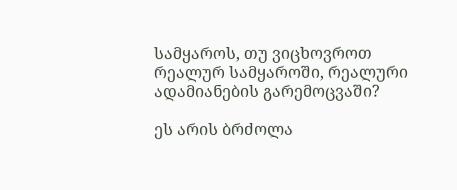სამყაროს, თუ ვიცხოვროთ რეალურ სამყაროში, რეალური ადამიანების გარემოცვაში?

ეს არის ბრძოლა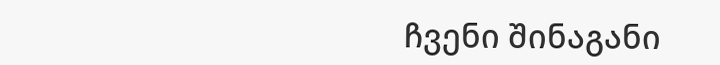ჩვენი შინაგანი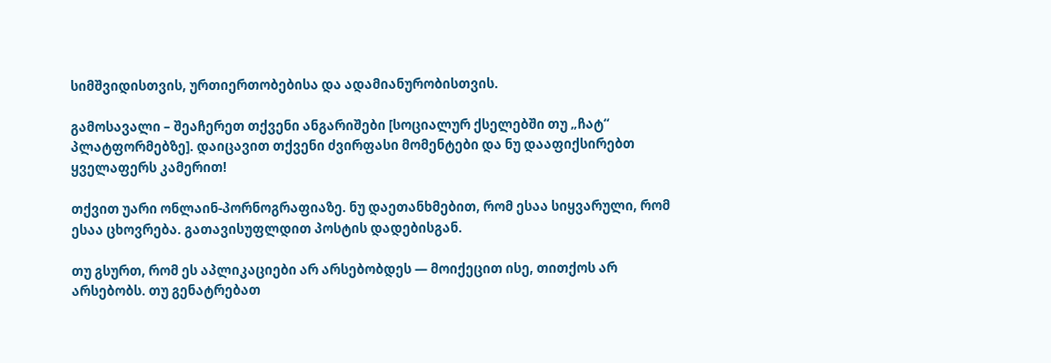სიმშვიდისთვის, ურთიერთობებისა და ადამიანურობისთვის.

გამოსავალი – შეაჩერეთ თქვენი ანგარიშები [სოციალურ ქსელებში თუ „ჩატ“ პლატფორმებზე]. დაიცავით თქვენი ძვირფასი მომენტები და ნუ დააფიქსირებთ ყველაფერს კამერით!

თქვით უარი ონლაინ-პორნოგრაფიაზე. ნუ დაეთანხმებით, რომ ესაა სიყვარული, რომ ესაა ცხოვრება. გათავისუფლდით პოსტის დადებისგან.

თუ გსურთ, რომ ეს აპლიკაციები არ არსებობდეს — მოიქეცით ისე, თითქოს არ არსებობს. თუ გენატრებათ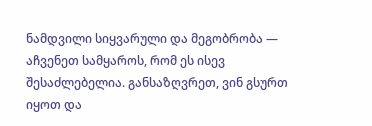ნამდვილი სიყვარული და მეგობრობა — აჩვენეთ სამყაროს, რომ ეს ისევ შესაძლებელია. განსაზღვრეთ, ვინ გსურთ იყოთ და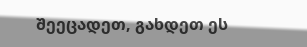შეეცადეთ, გახდეთ ეს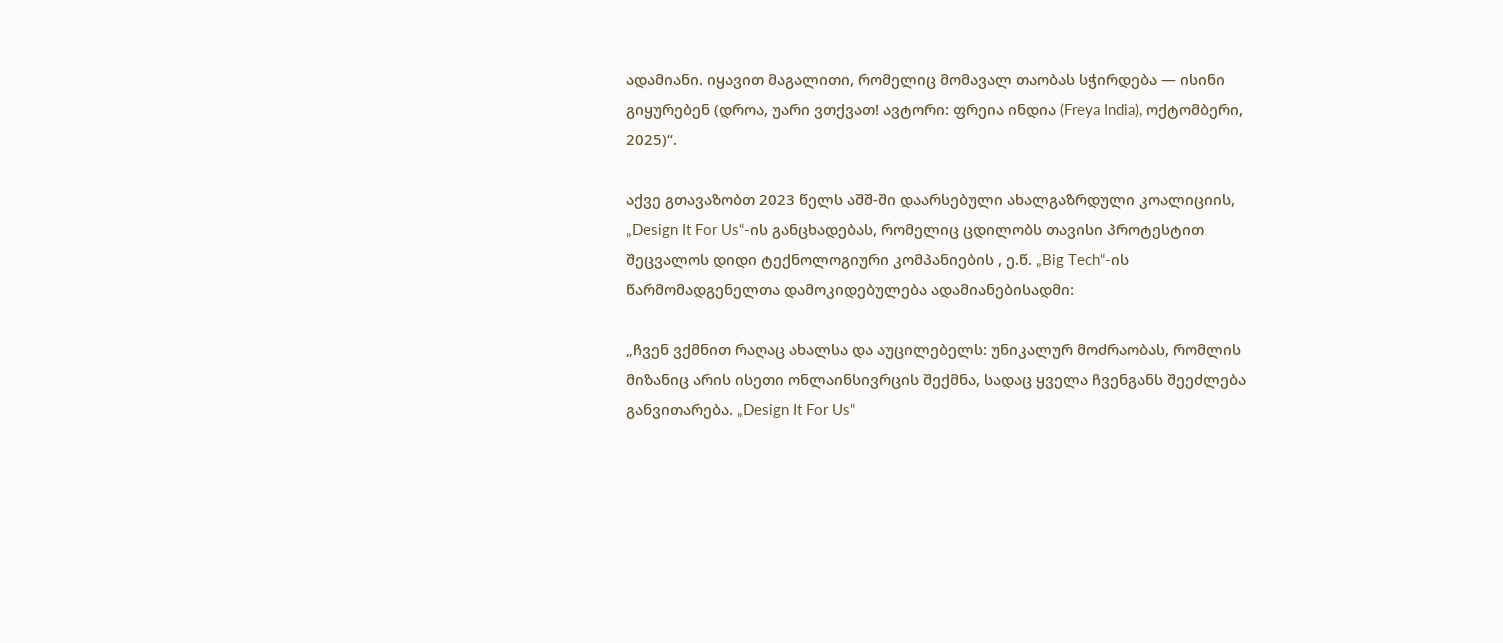ადამიანი. იყავით მაგალითი, რომელიც მომავალ თაობას სჭირდება — ისინი გიყურებენ (დროა, უარი ვთქვათ! ავტორი: ფრეია ინდია (Freya India), ოქტომბერი, 2025)“.

აქვე გთავაზობთ 2023 წელს აშშ-ში დაარსებული ახალგაზრდული კოალიციის, „Design It For Us“-ის განცხადებას, რომელიც ცდილობს თავისი პროტესტით შეცვალოს დიდი ტექნოლოგიური კომპანიების , ე.წ. „Big Tech“-ის წარმომადგენელთა დამოკიდებულება ადამიანებისადმი:

„ჩვენ ვქმნით რაღაც ახალსა და აუცილებელს: უნიკალურ მოძრაობას, რომლის მიზანიც არის ისეთი ონლაინსივრცის შექმნა, სადაც ყველა ჩვენგანს შეეძლება განვითარება. „Design It For Us“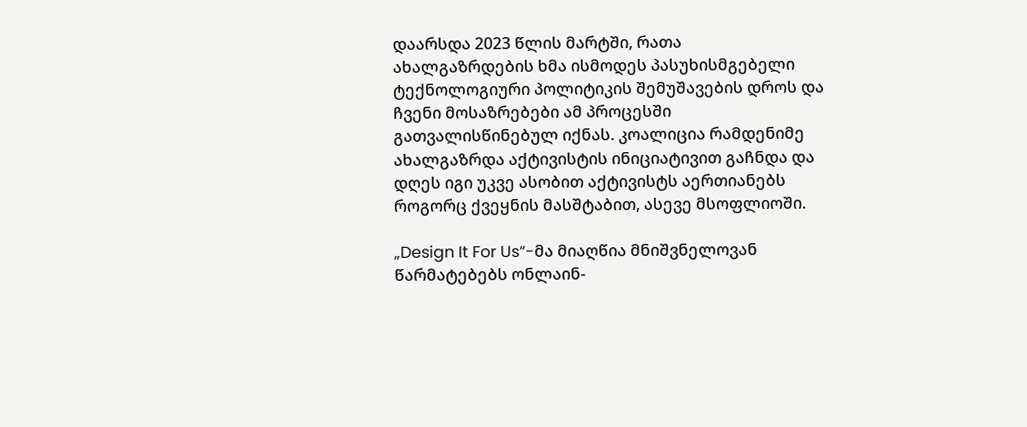დაარსდა 2023 წლის მარტში, რათა ახალგაზრდების ხმა ისმოდეს პასუხისმგებელი ტექნოლოგიური პოლიტიკის შემუშავების დროს და ჩვენი მოსაზრებები ამ პროცესში გათვალისწინებულ იქნას. კოალიცია რამდენიმე ახალგაზრდა აქტივისტის ინიციატივით გაჩნდა და დღეს იგი უკვე ასობით აქტივისტს აერთიანებს როგორც ქვეყნის მასშტაბით, ასევე მსოფლიოში.

„Design It For Us“-მა მიაღწია მნიშვნელოვან წარმატებებს ონლაინ-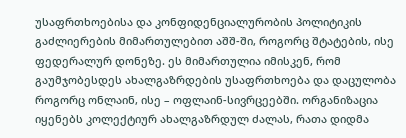უსაფრთხოებისა და კონფიდენციალურობის პოლიტიკის გაძლიერების მიმართულებით აშშ-ში, როგორც შტატების, ისე ფედერალურ დონეზე. ეს მიმართულია იმისკენ, რომ გაუმჯობესდეს ახალგაზრდების უსაფრთხოება და დაცულობა როგორც ონლაინ, ისე – ოფლაინ-სივრცეებში. ორგანიზაცია იყენებს კოლექტიურ ახალგაზრდულ ძალას, რათა დიდმა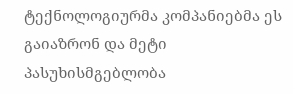ტექნოლოგიურმა კომპანიებმა ეს გაიაზრონ და მეტი პასუხისმგებლობა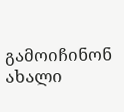გამოიჩინონ ახალი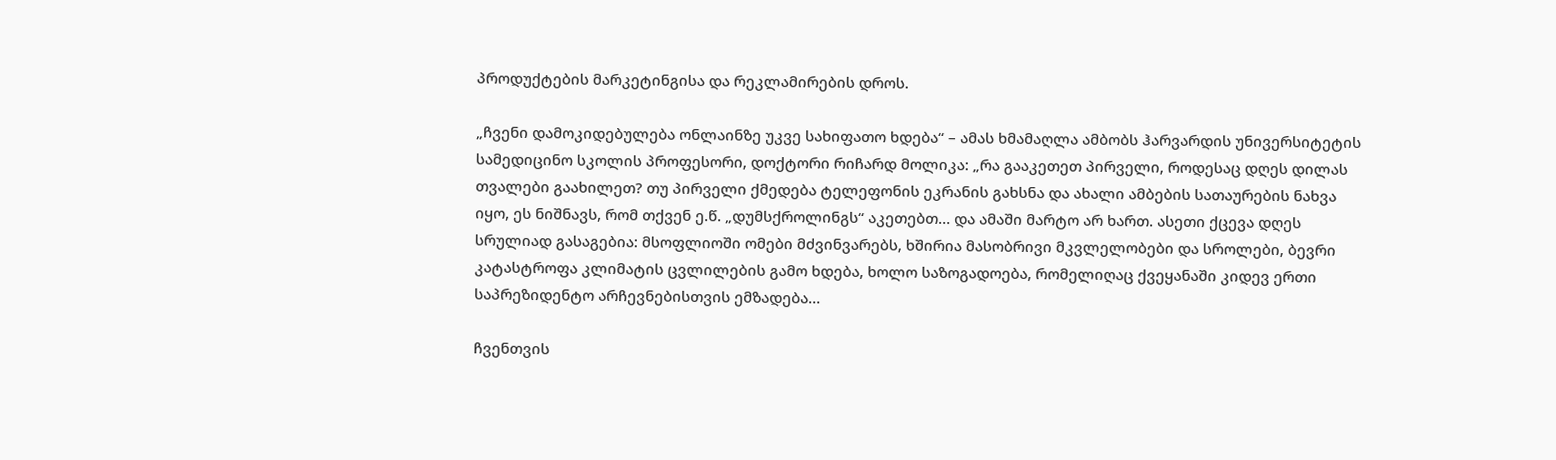პროდუქტების მარკეტინგისა და რეკლამირების დროს.

„ჩვენი დამოკიდებულება ონლაინზე უკვე სახიფათო ხდება“ – ამას ხმამაღლა ამბობს ჰარვარდის უნივერსიტეტის სამედიცინო სკოლის პროფესორი, დოქტორი რიჩარდ მოლიკა: „რა გააკეთეთ პირველი, როდესაც დღეს დილას თვალები გაახილეთ? თუ პირველი ქმედება ტელეფონის ეკრანის გახსნა და ახალი ამბების სათაურების ნახვა იყო, ეს ნიშნავს, რომ თქვენ ე.წ. „დუმსქროლინგს“ აკეთებთ… და ამაში მარტო არ ხართ. ასეთი ქცევა დღეს სრულიად გასაგებია: მსოფლიოში ომები მძვინვარებს, ხშირია მასობრივი მკვლელობები და სროლები, ბევრი კატასტროფა კლიმატის ცვლილების გამო ხდება, ხოლო საზოგადოება, რომელიღაც ქვეყანაში კიდევ ერთი საპრეზიდენტო არჩევნებისთვის ემზადება…

ჩვენთვის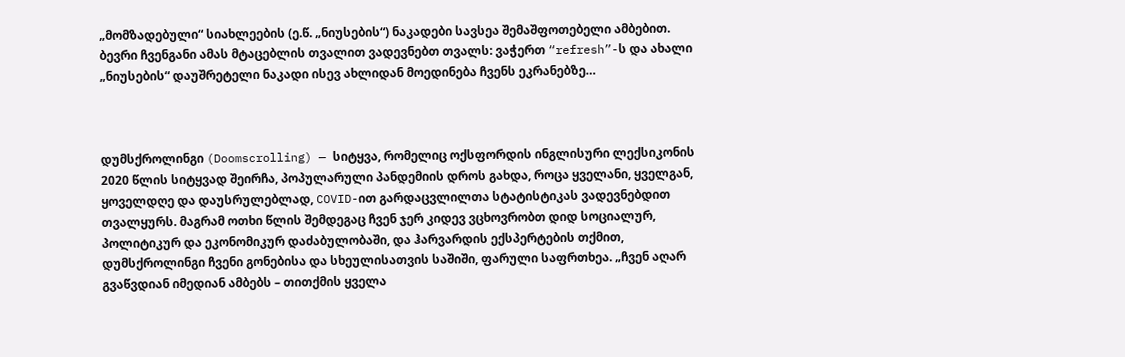„მომზადებული“ სიახლეების (ე.წ. „ნიუსების“) ნაკადები სავსეა შემაშფოთებელი ამბებით. ბევრი ჩვენგანი ამას მტაცებლის თვალით ვადევნებთ თვალს: ვაჭერთ “refresh”-ს და ახალი „ნიუსების“ დაუშრეტელი ნაკადი ისევ ახლიდან მოედინება ჩვენს ეკრანებზე…



დუმსქროლინგი (Doomscrolling) — სიტყვა, რომელიც ოქსფორდის ინგლისური ლექსიკონის 2020 წლის სიტყვად შეირჩა, პოპულარული პანდემიის დროს გახდა, როცა ყველანი, ყველგან, ყოველდღე და დაუსრულებლად, COVID-ით გარდაცვლილთა სტატისტიკას ვადევნებდით თვალყურს. მაგრამ ოთხი წლის შემდეგაც ჩვენ ჯერ კიდევ ვცხოვრობთ დიდ სოციალურ, პოლიტიკურ და ეკონომიკურ დაძაბულობაში, და ჰარვარდის ექსპერტების თქმით, დუმსქროლინგი ჩვენი გონებისა და სხეულისათვის საშიში, ფარული საფრთხეა. „ჩვენ აღარ გვაწვდიან იმედიან ამბებს – თითქმის ყველა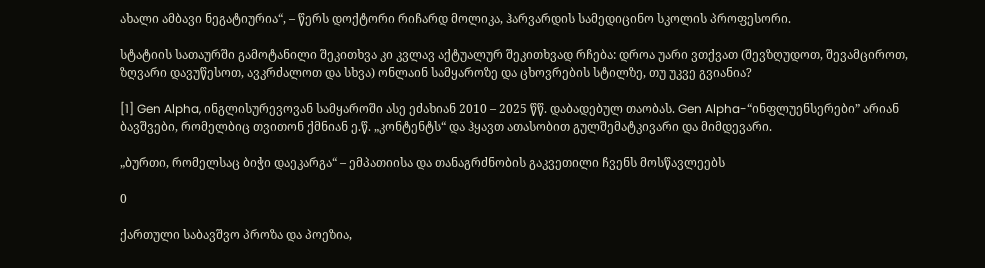ახალი ამბავი ნეგატიურია“, – წერს დოქტორი რიჩარდ მოლიკა, ჰარვარდის სამედიცინო სკოლის პროფესორი.

სტატიის სათაურში გამოტანილი შეკითხვა კი კვლავ აქტუალურ შეკითხვად რჩება: დროა უარი ვთქვათ (შევზღუდოთ, შევამციროთ, ზღვარი დავუწესოთ, ავკრძალოთ და სხვა) ონლაინ სამყაროზე და ცხოვრების სტილზე, თუ უკვე გვიანია?

[1] Gen Alpha, ინგლისურევოვან სამყაროში ასე ეძახიან 2010 – 2025 წწ. დაბადებულ თაობას. Gen Alpha-“ინფლუენსერები” არიან ბავშვები, რომელბიც თვითონ ქმნიან ე.წ. „კონტენტს“ და ჰყავთ ათასობით გულშემატკივარი და მიმდევარი.

„ბურთი, რომელსაც ბიჭი დაეკარგა“ – ემპათიისა და თანაგრძნობის გაკვეთილი ჩვენს მოსწავლეებს

0

ქართული საბავშვო პროზა და პოეზია,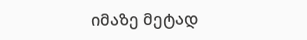იმაზე მეტად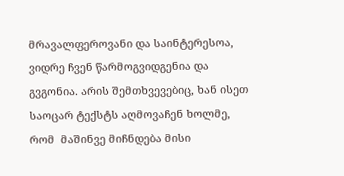მრავალფეროვანი და საინტერესოა, ვიდრე ჩვენ წარმოგვიდგენია და გვგონია. არის შემთხვევებიც, ხან ისეთ საოცარ ტექსტს აღმოვაჩენ ხოლმე, რომ  მაშინვე მიჩნდება მისი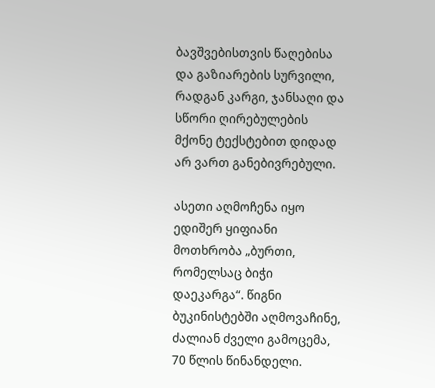ბავშვებისთვის წაღებისა და გაზიარების სურვილი, რადგან კარგი, ჯანსაღი და სწორი ღირებულების მქონე ტექსტებით დიდად არ ვართ განებივრებული.

ასეთი აღმოჩენა იყო ედიშერ ყიფიანი მოთხრობა „ბურთი, რომელსაც ბიჭი დაეკარგა“. წიგნი ბუკინისტებში აღმოვაჩინე, ძალიან ძველი გამოცემა, 70 წლის წინანდელი.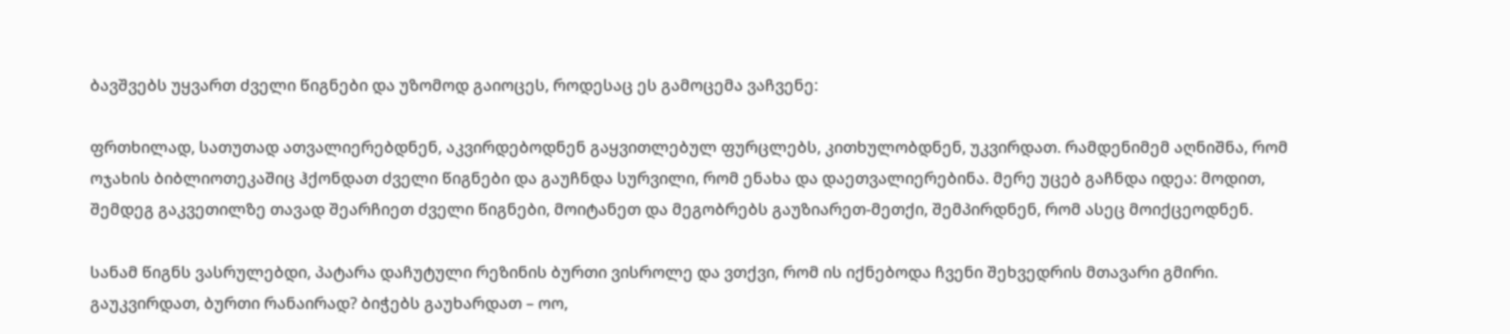ბავშვებს უყვართ ძველი წიგნები და უზომოდ გაიოცეს, როდესაც ეს გამოცემა ვაჩვენე:

ფრთხილად, სათუთად ათვალიერებდნენ, აკვირდებოდნენ გაყვითლებულ ფურცლებს, კითხულობდნენ, უკვირდათ. რამდენიმემ აღნიშნა, რომ ოჯახის ბიბლიოთეკაშიც ჰქონდათ ძველი წიგნები და გაუჩნდა სურვილი, რომ ენახა და დაეთვალიერებინა. მერე უცებ გაჩნდა იდეა: მოდით, შემდეგ გაკვეთილზე თავად შეარჩიეთ ძველი წიგნები, მოიტანეთ და მეგობრებს გაუზიარეთ-მეთქი, შემპირდნენ, რომ ასეც მოიქცეოდნენ.

სანამ წიგნს ვასრულებდი, პატარა დაჩუტული რეზინის ბურთი ვისროლე და ვთქვი, რომ ის იქნებოდა ჩვენი შეხვედრის მთავარი გმირი.  გაუკვირდათ, ბურთი რანაირად? ბიჭებს გაუხარდათ – ოო,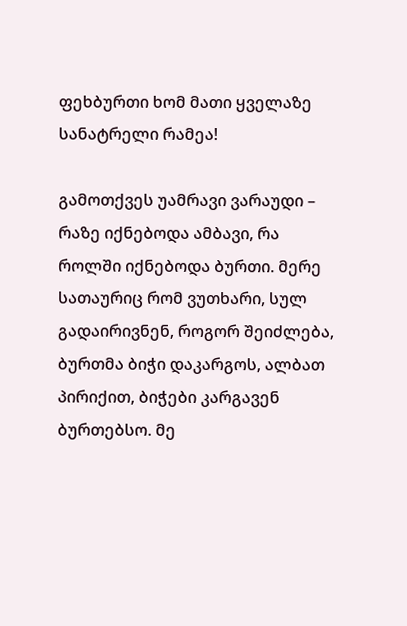ფეხბურთი ხომ მათი ყველაზე სანატრელი რამეა!

გამოთქვეს უამრავი ვარაუდი – რაზე იქნებოდა ამბავი, რა როლში იქნებოდა ბურთი. მერე სათაურიც რომ ვუთხარი, სულ გადაირივნენ, როგორ შეიძლება, ბურთმა ბიჭი დაკარგოს, ალბათ პირიქით, ბიჭები კარგავენ ბურთებსო. მე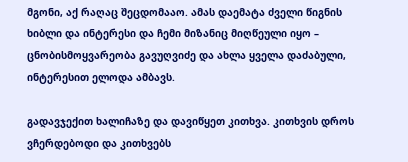მგონი, აქ რაღაც შეცდომააო. ამას დაემატა ძველი წიგნის ხიბლი და ინტერესი და ჩემი მიზანიც მიღწეული იყო – ცნობისმოყვარეობა გავუღვიძე და ახლა ყველა დაძაბული, ინტერესით ელოდა ამბავს.

გადავჯექით ხალიჩაზე და დავიწყეთ კითხვა. კითხვის დროს ვჩერდებოდი და კითხვებს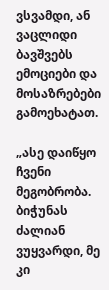ვსვამდი, ან ვაცლიდი ბავშვებს ემოციები და მოსაზრებები გამოეხატათ.

„ასე დაიწყო ჩვენი მეგობრობა. ბიჭუნას ძალიან ვუყვარდი, მე კი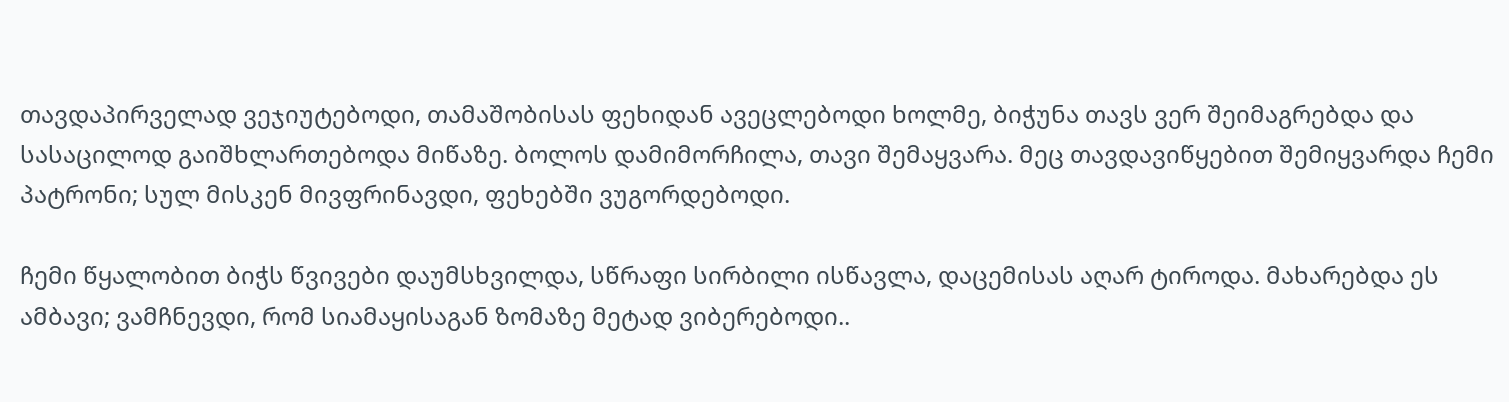თავდაპირველად ვეჯიუტებოდი, თამაშობისას ფეხიდან ავეცლებოდი ხოლმე, ბიჭუნა თავს ვერ შეიმაგრებდა და სასაცილოდ გაიშხლართებოდა მიწაზე. ბოლოს დამიმორჩილა, თავი შემაყვარა. მეც თავდავიწყებით შემიყვარდა ჩემი პატრონი; სულ მისკენ მივფრინავდი, ფეხებში ვუგორდებოდი.

ჩემი წყალობით ბიჭს წვივები დაუმსხვილდა, სწრაფი სირბილი ისწავლა, დაცემისას აღარ ტიროდა. მახარებდა ეს ამბავი; ვამჩნევდი, რომ სიამაყისაგან ზომაზე მეტად ვიბერებოდი..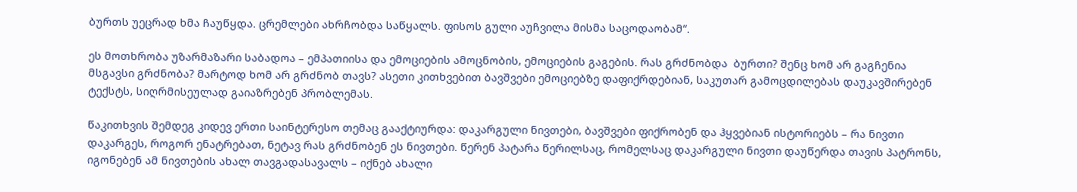ბურთს უეცრად ხმა ჩაუწყდა. ცრემლები ახრჩობდა საწყალს. ფისოს გული აუჩვილა მისმა საცოდაობამ“.

ეს მოთხრობა უზარმაზარი საბადოა – ემპათიისა და ემოციების ამოცნობის, ემოციების გაგების. რას გრძნობდა  ბურთი? შენც ხომ არ გაგჩენია მსგავსი გრძნობა? მარტოდ ხომ არ გრძნობ თავს? ასეთი კითხვებით ბავშვები ემოციებზე დაფიქრდებიან, საკუთარ გამოცდილებას დაუკავშირებენ ტექსტს, სიღრმისეულად გაიაზრებენ პრობლემას.

წაკითხვის შემდეგ კიდევ ერთი საინტერესო თემაც გააქტიურდა: დაკარგული ნივთები, ბავშვები ფიქრობენ და ჰყვებიან ისტორიებს – რა ნივთი დაკარგეს, როგორ ენატრებათ, ნეტავ რას გრძნობენ ეს ნივთები. წერენ პატარა წერილსაც, რომელსაც დაკარგული ნივთი დაუწერდა თავის პატრონს, იგონებენ ამ ნივთების ახალ თავგადასავალს – იქნებ ახალი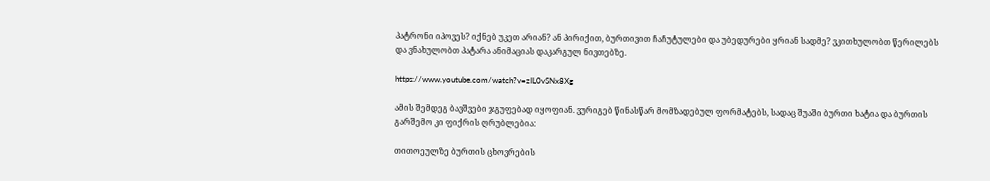პატრონი იპოვეს? იქნებ უკეთ არიან? ან პირიქით, ბურთივით ჩაჩუტულები და უბედურები ყრიან სადმე? ვკითხულობთ წერილებს და ვნახულობთ პატარა ანიმაციას დაკარგულ ნივთებზე.

https://www.youtube.com/watch?v=zIL0vSNx8Xg

ამის შემდეგ ბავშვები ჯგუფებად იყოფიან. ვურიგებ წინასწარ მომზადებულ ფორმატებს, სადაც შუაში ბურთი ხატია და ბურთის გარშემო კი ფიქრის ღრუბლებია:

თითოეულზე ბურთის ცხოვრების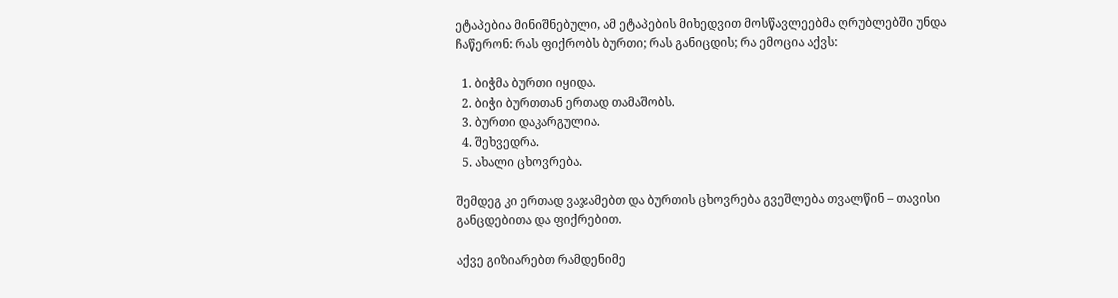ეტაპებია მინიშნებული, ამ ეტაპების მიხედვით მოსწავლეებმა ღრუბლებში უნდა ჩაწერონ: რას ფიქრობს ბურთი; რას განიცდის; რა ემოცია აქვს:

  1. ბიჭმა ბურთი იყიდა.
  2. ბიჭი ბურთთან ერთად თამაშობს.
  3. ბურთი დაკარგულია.
  4. შეხვედრა.
  5. ახალი ცხოვრება.

შემდეგ კი ერთად ვაჯამებთ და ბურთის ცხოვრება გვეშლება თვალწინ – თავისი განცდებითა და ფიქრებით.

აქვე გიზიარებთ რამდენიმე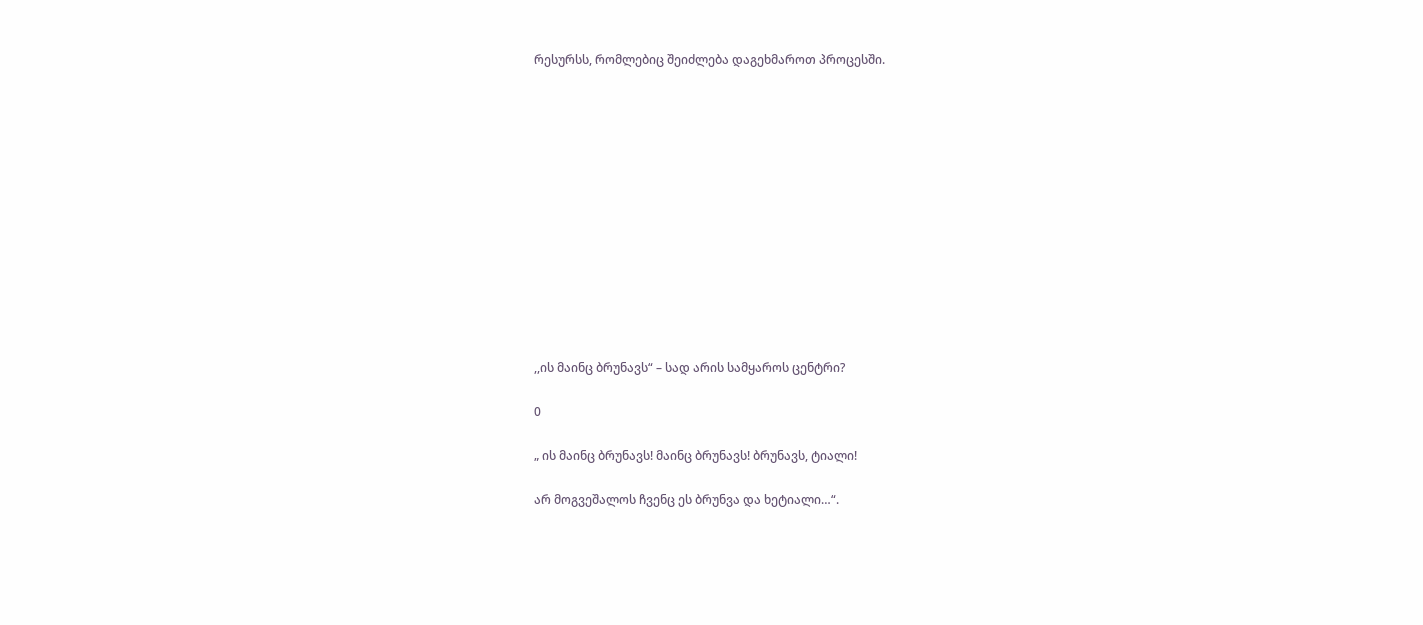რესურსს, რომლებიც შეიძლება დაგეხმაროთ პროცესში.













,,ის მაინც ბრუნავს“ – სად არის სამყაროს ცენტრი?

0

„ ის მაინც ბრუნავს! მაინც ბრუნავს! ბრუნავს, ტიალი!

არ მოგვეშალოს ჩვენც ეს ბრუნვა და ხეტიალი…“.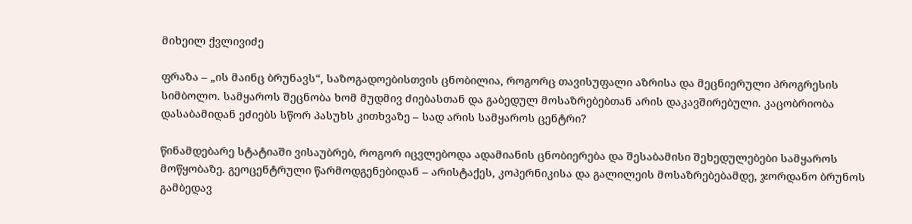მიხეილ ქვლივიძე

ფრაზა – „ის მაინც ბრუნავს“, საზოგადოებისთვის ცნობილია, როგორც თავისუფალი აზრისა და მეცნიერული პროგრესის სიმბოლო. სამყაროს შეცნობა ხომ მუდმივ ძიებასთან და გაბედულ მოსაზრებებთან არის დაკავშირებული. კაცობრიობა დასაბამიდან ეძიებს სწორ პასუხს კითხვაზე – სად არის სამყაროს ცენტრი?

წინამდებარე სტატიაში ვისაუბრებ, როგორ იცვლებოდა ადამიანის ცნობიერება და შესაბამისი შეხედულებები სამყაროს მოწყობაზე. გეოცენტრული წარმოდგენებიდან – არისტაქეს, კოპერნიკისა და გალილეის მოსაზრებებამდე, ჯორდანო ბრუნოს გამბედავ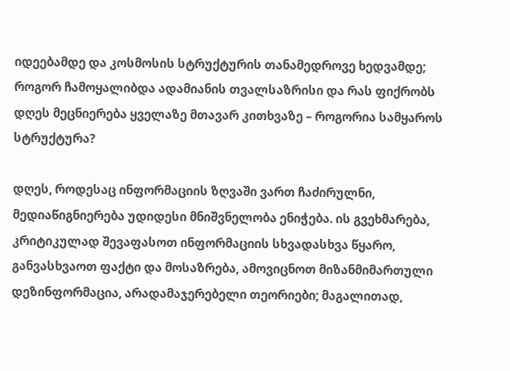იდეებამდე და კოსმოსის სტრუქტურის თანამედროვე ხედვამდე; როგორ ჩამოყალიბდა ადამიანის თვალსაზრისი და რას ფიქრობს დღეს მეცნიერება ყველაზე მთავარ კითხვაზე – როგორია სამყაროს სტრუქტურა?

დღეს, როდესაც ინფორმაციის ზღვაში ვართ ჩაძირულნი, მედიაწიგნიერება უდიდესი მნიშვნელობა ენიჭება. ის გვეხმარება, კრიტიკულად შევაფასოთ ინფორმაციის სხვადასხვა წყარო, განვასხვაოთ ფაქტი და მოსაზრება, ამოვიცნოთ მიზანმიმართული დეზინფორმაცია, არადამაჯერებელი თეორიები; მაგალითად,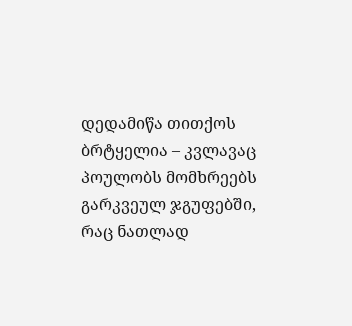დედამიწა თითქოს ბრტყელია – კვლავაც პოულობს მომხრეებს გარკვეულ ჯგუფებში, რაც ნათლად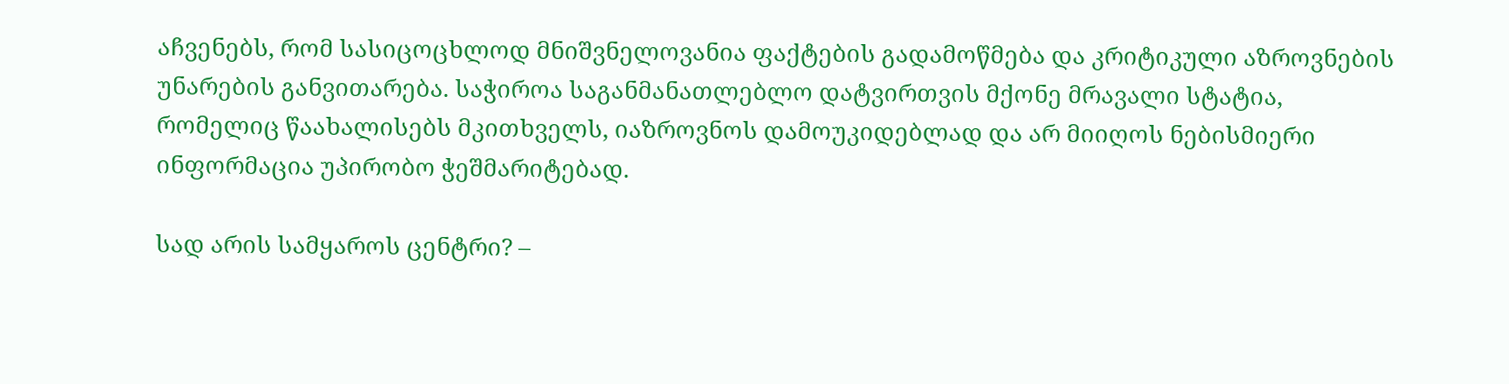აჩვენებს, რომ სასიცოცხლოდ მნიშვნელოვანია ფაქტების გადამოწმება და კრიტიკული აზროვნების უნარების განვითარება. საჭიროა საგანმანათლებლო დატვირთვის მქონე მრავალი სტატია, რომელიც წაახალისებს მკითხველს, იაზროვნოს დამოუკიდებლად და არ მიიღოს ნებისმიერი ინფორმაცია უპირობო ჭეშმარიტებად.

სად არის სამყაროს ცენტრი? –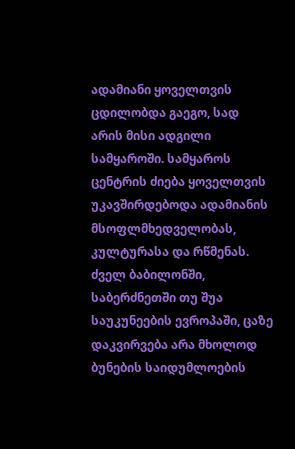ადამიანი ყოველთვის ცდილობდა გაეგო, სად არის მისი ადგილი სამყაროში. სამყაროს ცენტრის ძიება ყოველთვის უკავშირდებოდა ადამიანის მსოფლმხედველობას, კულტურასა და რწმენას. ძველ ბაბილონში, საბერძნეთში თუ შუა საუკუნეების ევროპაში, ცაზე დაკვირვება არა მხოლოდ ბუნების საიდუმლოების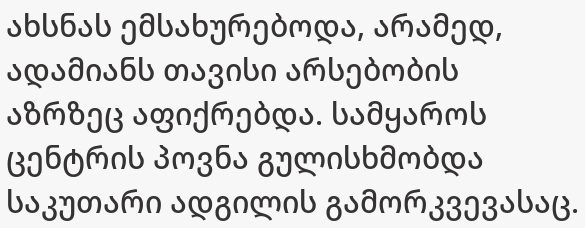ახსნას ემსახურებოდა, არამედ, ადამიანს თავისი არსებობის აზრზეც აფიქრებდა. სამყაროს ცენტრის პოვნა გულისხმობდა საკუთარი ადგილის გამორკვევასაც.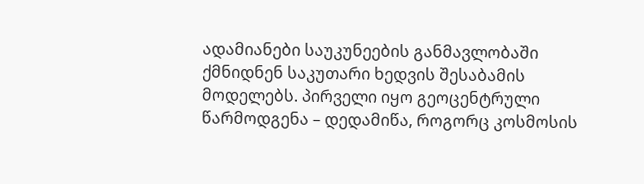ადამიანები საუკუნეების განმავლობაში ქმნიდნენ საკუთარი ხედვის შესაბამის მოდელებს. პირველი იყო გეოცენტრული წარმოდგენა – დედამიწა, როგორც კოსმოსის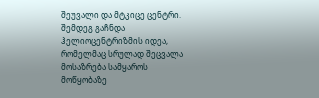შეუვალი და მტკიცე ცენტრი. შემდეგ გაჩნდა ჰელიოცენტრიზმის იდეა, რომელმაც სრულად შეცვალა მოსაზრება სამყაროს მოწყობაზე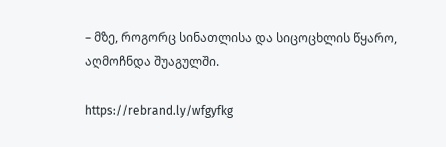– მზე, როგორც სინათლისა და სიცოცხლის წყარო, აღმოჩნდა შუაგულში.

https://rebrand.ly/wfgyfkg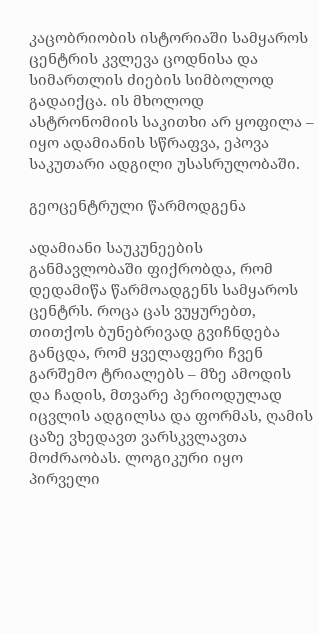კაცობრიობის ისტორიაში სამყაროს ცენტრის კვლევა ცოდნისა და სიმართლის ძიების სიმბოლოდ გადაიქცა. ის მხოლოდ ასტრონომიის საკითხი არ ყოფილა – იყო ადამიანის სწრაფვა, ეპოვა საკუთარი ადგილი უსასრულობაში.

გეოცენტრული წარმოდგენა

ადამიანი საუკუნეების განმავლობაში ფიქრობდა, რომ დედამიწა წარმოადგენს სამყაროს ცენტრს. როცა ცას ვუყურებთ, თითქოს ბუნებრივად გვიჩნდება განცდა, რომ ყველაფერი ჩვენ გარშემო ტრიალებს – მზე ამოდის და ჩადის, მთვარე პერიოდულად იცვლის ადგილსა და ფორმას, ღამის ცაზე ვხედავთ ვარსკვლავთა მოძრაობას. ლოგიკური იყო პირველი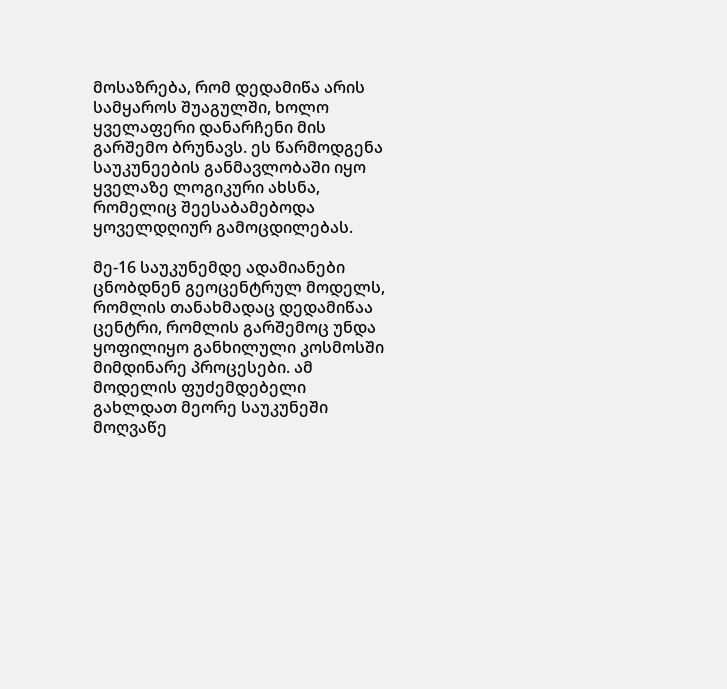მოსაზრება, რომ დედამიწა არის სამყაროს შუაგულში, ხოლო ყველაფერი დანარჩენი მის გარშემო ბრუნავს. ეს წარმოდგენა საუკუნეების განმავლობაში იყო ყველაზე ლოგიკური ახსნა, რომელიც შეესაბამებოდა ყოველდღიურ გამოცდილებას.

მე-16 საუკუნემდე ადამიანები ცნობდნენ გეოცენტრულ მოდელს, რომლის თანახმადაც დედამიწაა ცენტრი, რომლის გარშემოც უნდა ყოფილიყო განხილული კოსმოსში მიმდინარე პროცესები. ამ მოდელის ფუძემდებელი გახლდათ მეორე საუკუნეში მოღვაწე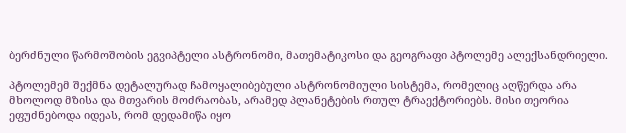ბერძნული წარმოშობის ეგვიპტელი ასტრონომი, მათემატიკოსი და გეოგრაფი პტოლემე ალექსანდრიელი.

პტოლემემ შექმნა დეტალურად ჩამოყალიბებული ასტრონომიული სისტემა, რომელიც აღწერდა არა მხოლოდ მზისა და მთვარის მოძრაობას, არამედ პლანეტების რთულ ტრაექტორიებს. მისი თეორია ეფუძნებოდა იდეას, რომ დედამიწა იყო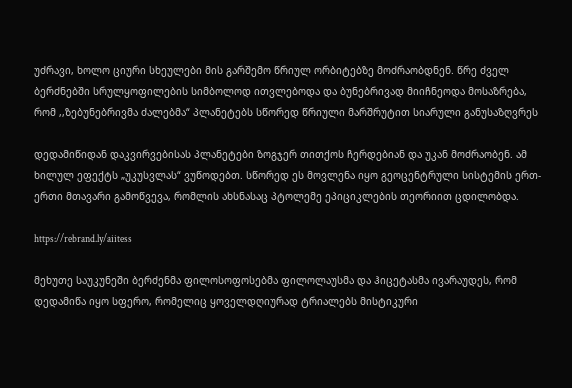უძრავი, ხოლო ციური სხეულები მის გარშემო წრიულ ორბიტებზე მოძრაობდნენ. წრე ძველ ბერძნებში სრულყოფილების სიმბოლოდ ითვლებოდა და ბუნებრივად მიიჩნეოდა მოსაზრება, რომ ,,ზებუნებრივმა ძალებმა“ პლანეტებს სწორედ წრიული მარშრუტით სიარული განუსაზღვრეს

დედამიწიდან დაკვირვებისას პლანეტები ზოგჯერ თითქოს ჩერდებიან და უკან მოძრაობენ. ამ ხილულ ეფექტს „უკუსვლას“ ვუწოდებთ. სწორედ ეს მოვლენა იყო გეოცენტრული სისტემის ერთ-ერთი მთავარი გამოწვევა, რომლის ახსნასაც პტოლემე ეპიციკლების თეორიით ცდილობდა.

https://rebrand.ly/aiitess

მეხუთე საუკუნეში ბერძენმა ფილოსოფოსებმა ფილოლაუსმა და ჰიცეტასმა ივარაუდეს, რომ დედამიწა იყო სფერო, რომელიც ყოველდღიურად ტრიალებს მისტიკური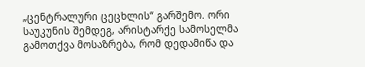„ცენტრალური ცეცხლის“ გარშემო. ორი საუკუნის შემდეგ, არისტარქე სამოსელმა გამოთქვა მოსაზრება, რომ დედამიწა და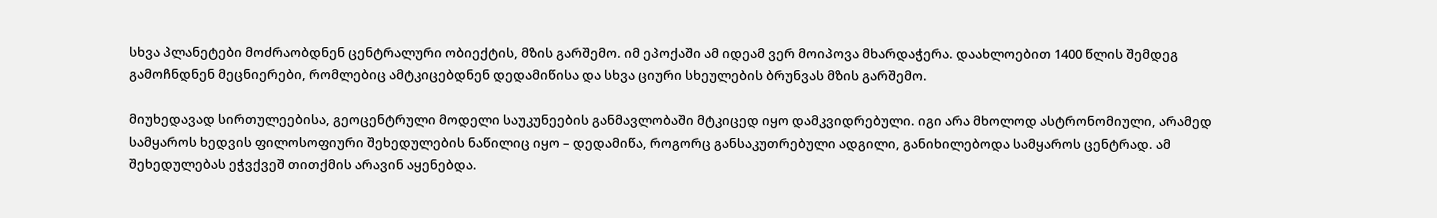სხვა პლანეტები მოძრაობდნენ ცენტრალური ობიექტის, მზის გარშემო. იმ ეპოქაში ამ იდეამ ვერ მოიპოვა მხარდაჭერა. დაახლოებით 1400 წლის შემდეგ გამოჩნდნენ მეცნიერები, რომლებიც ამტკიცებდნენ დედამიწისა და სხვა ციური სხეულების ბრუნვას მზის გარშემო.

მიუხედავად სირთულეებისა, გეოცენტრული მოდელი საუკუნეების განმავლობაში მტკიცედ იყო დამკვიდრებული. იგი არა მხოლოდ ასტრონომიული, არამედ სამყაროს ხედვის ფილოსოფიური შეხედულების ნაწილიც იყო – დედამიწა, როგორც განსაკუთრებული ადგილი, განიხილებოდა სამყაროს ცენტრად. ამ შეხედულებას ეჭვქვეშ თითქმის არავინ აყენებდა.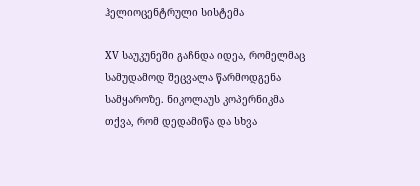ჰელიოცენტრული სისტემა

XV საუკუნეში გაჩნდა იდეა, რომელმაც სამუდამოდ შეცვალა წარმოდგენა სამყაროზე. ნიკოლაუს კოპერნიკმა თქვა, რომ დედამიწა და სხვა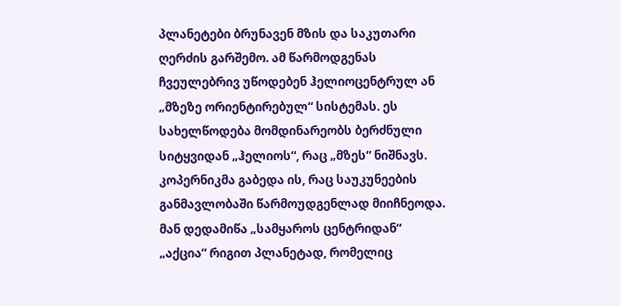პლანეტები ბრუნავენ მზის და საკუთარი ღერძის გარშემო. ამ წარმოდგენას ჩვეულებრივ უწოდებენ ჰელიოცენტრულ ან „მზეზე ორიენტირებულ“ სისტემას. ეს სახელწოდება მომდინარეობს ბერძნული სიტყვიდან „ჰელიოს“, რაც „მზეს“ ნიშნავს. კოპერნიკმა გაბედა ის, რაც საუკუნეების განმავლობაში წარმოუდგენლად მიიჩნეოდა. მან დედამიწა „სამყაროს ცენტრიდან“ „აქცია“ რიგით პლანეტად, რომელიც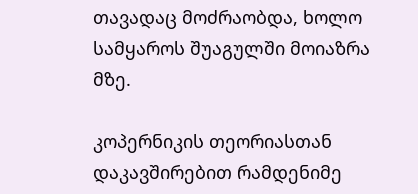თავადაც მოძრაობდა, ხოლო სამყაროს შუაგულში მოიაზრა მზე.

კოპერნიკის თეორიასთან დაკავშირებით რამდენიმე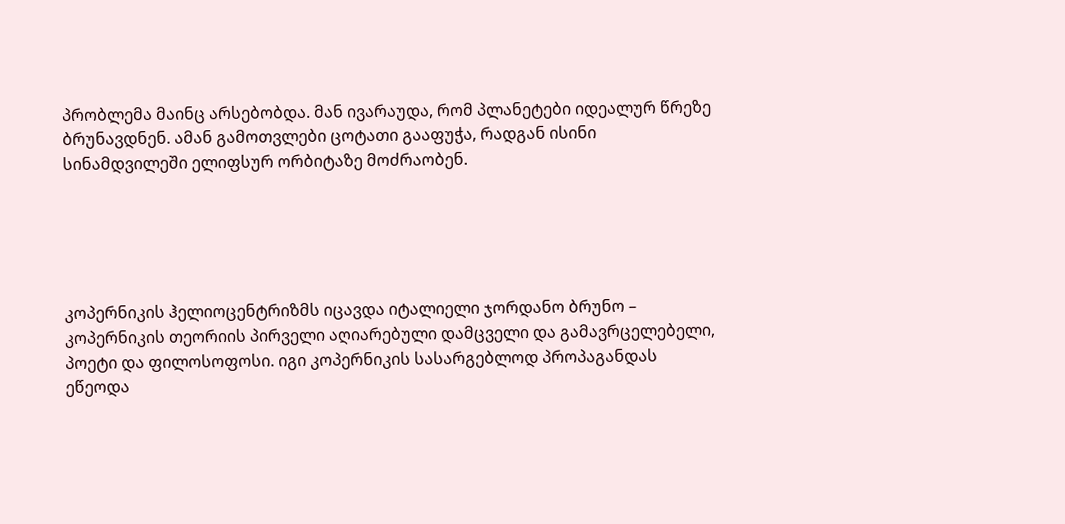პრობლემა მაინც არსებობდა. მან ივარაუდა, რომ პლანეტები იდეალურ წრეზე ბრუნავდნენ. ამან გამოთვლები ცოტათი გააფუჭა, რადგან ისინი სინამდვილეში ელიფსურ ორბიტაზე მოძრაობენ.





კოპერნიკის ჰელიოცენტრიზმს იცავდა იტალიელი ჯორდანო ბრუნო – კოპერნიკის თეორიის პირველი აღიარებული დამცველი და გამავრცელებელი, პოეტი და ფილოსოფოსი. იგი კოპერნიკის სასარგებლოდ პროპაგანდას ეწეოდა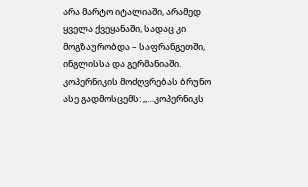არა მარტო იტალიაში, არამედ ყველა ქვეყანაში, სადაც კი მოგზაურობდა – საფრანგეთში, ინგლისსა და გერმანიაში. კოპერნიკის მოძღვრებას ბრუნო ასე გადმოსცემს: ,,…კოპერნიკს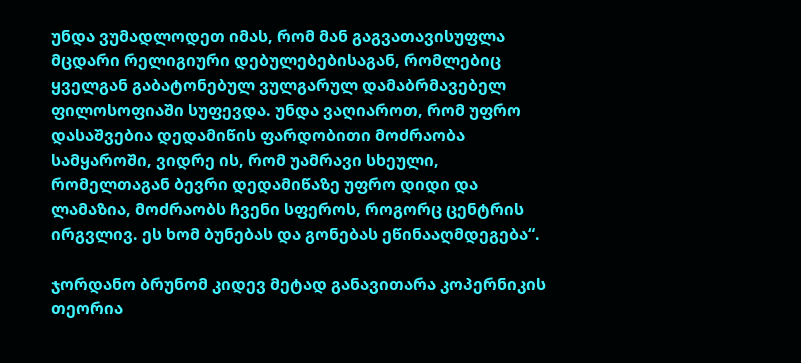უნდა ვუმადლოდეთ იმას, რომ მან გაგვათავისუფლა მცდარი რელიგიური დებულებებისაგან, რომლებიც ყველგან გაბატონებულ ვულგარულ დამაბრმავებელ ფილოსოფიაში სუფევდა. უნდა ვაღიაროთ, რომ უფრო დასაშვებია დედამიწის ფარდობითი მოძრაობა სამყაროში, ვიდრე ის, რომ უამრავი სხეული, რომელთაგან ბევრი დედამიწაზე უფრო დიდი და ლამაზია, მოძრაობს ჩვენი სფეროს, როგორც ცენტრის ირგვლივ. ეს ხომ ბუნებას და გონებას ეწინააღმდეგება“.

ჯორდანო ბრუნომ კიდევ მეტად განავითარა კოპერნიკის თეორია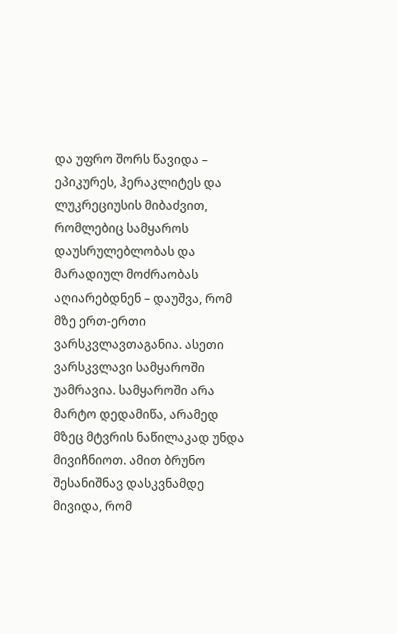და უფრო შორს წავიდა – ეპიკურეს, ჰერაკლიტეს და ლუკრეციუსის მიბაძვით, რომლებიც სამყაროს დაუსრულებლობას და მარადიულ მოძრაობას აღიარებდნენ – დაუშვა, რომ მზე ერთ-ერთი ვარსკვლავთაგანია. ასეთი ვარსკვლავი სამყაროში უამრავია. სამყაროში არა მარტო დედამიწა, არამედ მზეც მტვრის ნაწილაკად უნდა მივიჩნიოთ. ამით ბრუნო შესანიშნავ დასკვნამდე მივიდა, რომ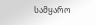სამყარო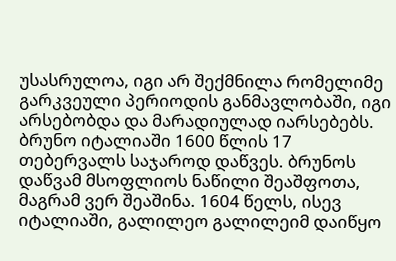უსასრულოა, იგი არ შექმნილა რომელიმე გარკვეული პერიოდის განმავლობაში, იგი არსებობდა და მარადიულად იარსებებს. ბრუნო იტალიაში 1600 წლის 17 თებერვალს საჯაროდ დაწვეს. ბრუნოს დაწვამ მსოფლიოს ნაწილი შეაშფოთა, მაგრამ ვერ შეაშინა. 1604 წელს, ისევ იტალიაში, გალილეო გალილეიმ დაიწყო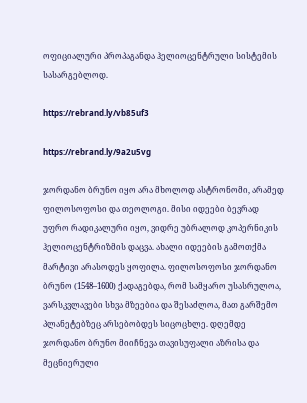ოფიციალური პროპაგანდა ჰელიოცენტრული სისტემის სასარგებლოდ.

https://rebrand.ly/vb85uf3

https://rebrand.ly/9a2u5vg

ჯორდანო ბრუნო იყო არა მხოლოდ ასტრონომი, არამედ ფილოსოფოსი და თეოლოგი. მისი იდეები ბევრად უფრო რადიკალური იყო, ვიდრე უბრალოდ კოპერნიკის ჰელიოცენტრიზმის დაცვა. ახალი იდეების გამოთქმა მარტივი არასოდეს ყოფილა. ფილოსოფოსი ჯორდანო ბრუნო (1548–1600) ქადაგებდა, რომ სამყარო უსასრულოა, ვარსკვლავები სხვა მზეებია და შესაძლოა, მათ გარშემო პლანეტებზეც არსებობდეს სიცოცხლე. დღემდე ჯორდანო ბრუნო მიიჩნევა თავისუფალი აზრისა და მეცნიერული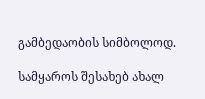გამბედაობის სიმბოლოდ.

სამყაროს შესახებ ახალ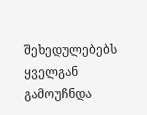შეხედულებებს ყველგან გამოუჩნდა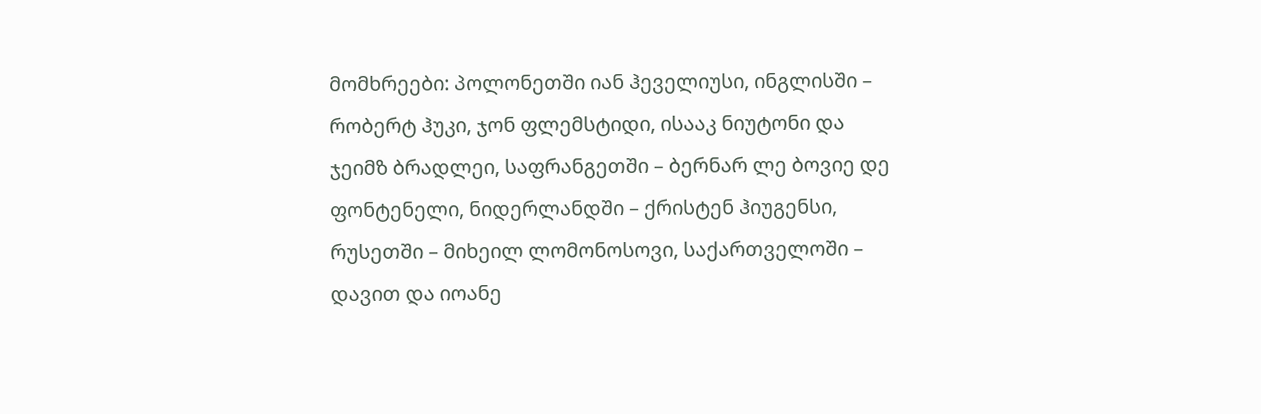მომხრეები: პოლონეთში იან ჰეველიუსი, ინგლისში – რობერტ ჰუკი, ჯონ ფლემსტიდი, ისააკ ნიუტონი და ჯეიმზ ბრადლეი, საფრანგეთში – ბერნარ ლე ბოვიე დე ფონტენელი, ნიდერლანდში – ქრისტენ ჰიუგენსი, რუსეთში – მიხეილ ლომონოსოვი, საქართველოში – დავით და იოანე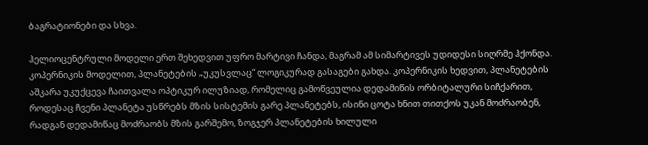ბაგრატიონები და სხვა.

ჰელიოცენტრული მოდელი ერთ შეხედვით უფრო მარტივი ჩანდა, მაგრამ ამ სიმარტივეს უდიდესი სიღრმე ჰქონდა. კოპერნიკის მოდელით, პლანეტების „უკუსვლაც“ ლოგიკურად გასაგები გახდა. კოპერნიკის ხედვით, პლანეტების აშკარა უკუქცევა ჩაითვალა ოპტიკურ ილუზიად, რომელიც გამოწვეულია დედამიწის ორბიტალური სიჩქარით, როდესაც ჩვენი პლანეტა უსწრებს მზის სისტემის გარე პლანეტებს, ისინი ცოტა ხნით თითქოს უკან მოძრაობენ, რადგან დედამიწაც მოძრაობს მზის გარშემო, ზოგჯერ პლანეტების ხილული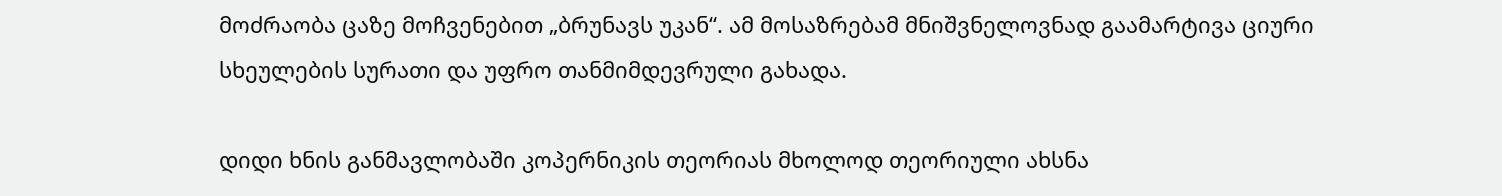მოძრაობა ცაზე მოჩვენებით „ბრუნავს უკან“. ამ მოსაზრებამ მნიშვნელოვნად გაამარტივა ციური სხეულების სურათი და უფრო თანმიმდევრული გახადა.

დიდი ხნის განმავლობაში კოპერნიკის თეორიას მხოლოდ თეორიული ახსნა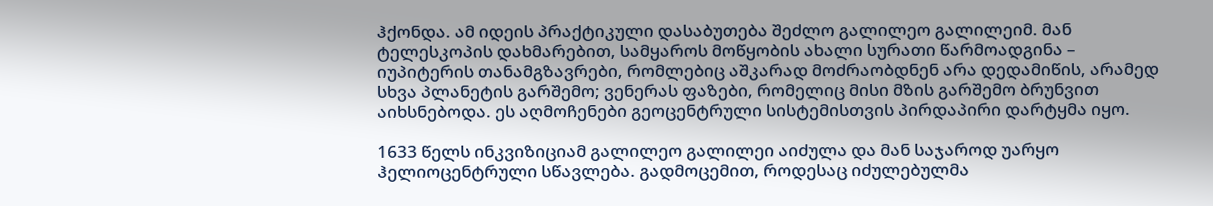ჰქონდა. ამ იდეის პრაქტიკული დასაბუთება შეძლო გალილეო გალილეიმ. მან ტელესკოპის დახმარებით, სამყაროს მოწყობის ახალი სურათი წარმოადგინა – იუპიტერის თანამგზავრები, რომლებიც აშკარად მოძრაობდნენ არა დედამიწის, არამედ სხვა პლანეტის გარშემო; ვენერას ფაზები, რომელიც მისი მზის გარშემო ბრუნვით აიხსნებოდა. ეს აღმოჩენები გეოცენტრული სისტემისთვის პირდაპირი დარტყმა იყო.

1633 წელს ინკვიზიციამ გალილეო გალილეი აიძულა და მან საჯაროდ უარყო ჰელიოცენტრული სწავლება. გადმოცემით, როდესაც იძულებულმა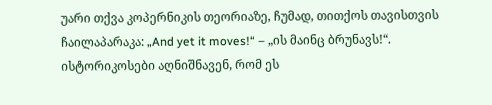უარი თქვა კოპერნიკის თეორიაზე, ჩუმად, თითქოს თავისთვის ჩაილაპარაკა: „And yet it moves!“ – „ის მაინც ბრუნავს!“. ისტორიკოსები აღნიშნავენ, რომ ეს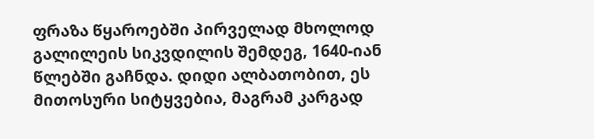ფრაზა წყაროებში პირველად მხოლოდ გალილეის სიკვდილის შემდეგ, 1640-იან წლებში გაჩნდა. დიდი ალბათობით, ეს მითოსური სიტყვებია, მაგრამ კარგად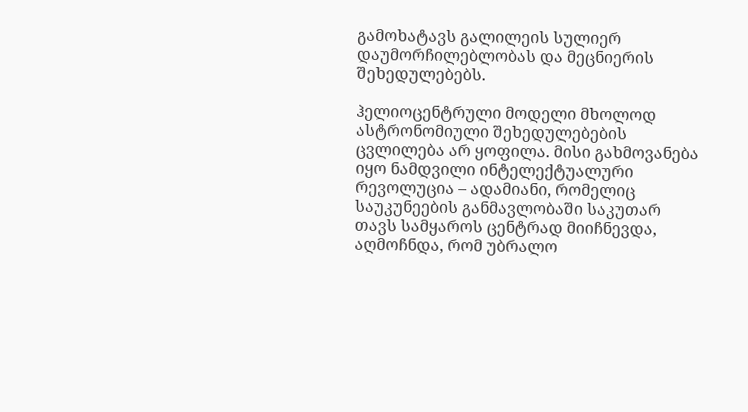გამოხატავს გალილეის სულიერ დაუმორჩილებლობას და მეცნიერის შეხედულებებს.

ჰელიოცენტრული მოდელი მხოლოდ ასტრონომიული შეხედულებების ცვლილება არ ყოფილა. მისი გახმოვანება იყო ნამდვილი ინტელექტუალური რევოლუცია – ადამიანი, რომელიც საუკუნეების განმავლობაში საკუთარ თავს სამყაროს ცენტრად მიიჩნევდა, აღმოჩნდა, რომ უბრალო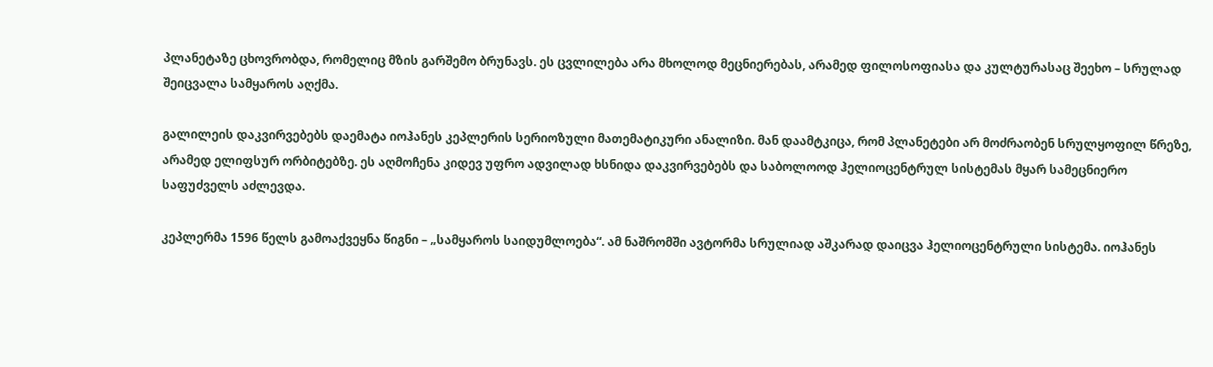პლანეტაზე ცხოვრობდა, რომელიც მზის გარშემო ბრუნავს. ეს ცვლილება არა მხოლოდ მეცნიერებას, არამედ ფილოსოფიასა და კულტურასაც შეეხო – სრულად შეიცვალა სამყაროს აღქმა.

გალილეის დაკვირვებებს დაემატა იოჰანეს კეპლერის სერიოზული მათემატიკური ანალიზი. მან დაამტკიცა, რომ პლანეტები არ მოძრაობენ სრულყოფილ წრეზე, არამედ ელიფსურ ორბიტებზე. ეს აღმოჩენა კიდევ უფრო ადვილად ხსნიდა დაკვირვებებს და საბოლოოდ ჰელიოცენტრულ სისტემას მყარ სამეცნიერო საფუძველს აძლევდა.

კეპლერმა 1596 წელს გამოაქვეყნა წიგნი – „სამყაროს საიდუმლოება“. ამ ნაშრომში ავტორმა სრულიად აშკარად დაიცვა ჰელიოცენტრული სისტემა. იოჰანეს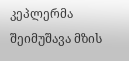კეპლერმა შეიმუშავა მზის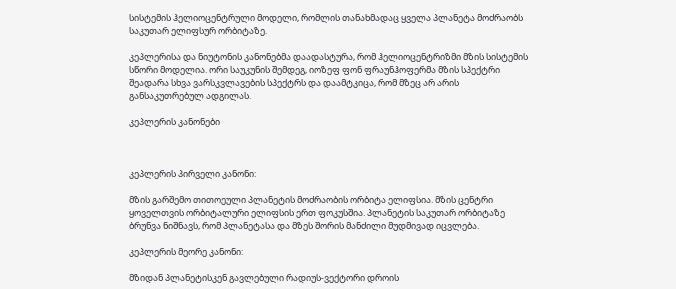სისტემის ჰელიოცენტრული მოდელი, რომლის თანახმადაც ყველა პლანეტა მოძრაობს საკუთარ ელიფსურ ორბიტაზე.

კეპლერისა და ნიუტონის კანონებმა დაადასტურა, რომ ჰელიოცენტრიზმი მზის სისტემის სწორი მოდელია. ორი საუკუნის შემდეგ, იოზეფ ფონ ფრაუნჰოფერმა მზის სპექტრი შეადარა სხვა ვარსკვლავების სპექტრს და დაამტკიცა, რომ მზეც არ არის განსაკუთრებულ ადგილას.

კეპლერის კანონები



კეპლერის პირველი კანონი:

მზის გარშემო თითოეული პლანეტის მოძრაობის ორბიტა ელიფსია. მზის ცენტრი ყოველთვის ორბიტალური ელიფსის ერთ ფოკუსშია. პლანეტის საკუთარ ორბიტაზე ბრუნვა ნიშნავს, რომ პლანეტასა და მზეს შორის მანძილი მუდმივად იცვლება.

კეპლერის მეორე კანონი:

მზიდან პლანეტისკენ გავლებული რადიუს-ვექტორი დროის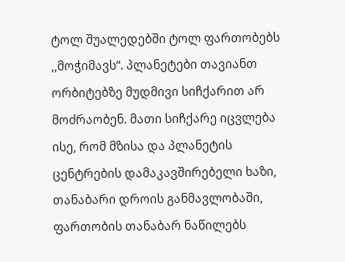ტოლ შუალედებში ტოლ ფართობებს ,,მოჭიმავს“. პლანეტები თავიანთ ორბიტებზე მუდმივი სიჩქარით არ მოძრაობენ. მათი სიჩქარე იცვლება ისე, რომ მზისა და პლანეტის ცენტრების დამაკავშირებელი ხაზი, თანაბარი დროის განმავლობაში, ფართობის თანაბარ ნაწილებს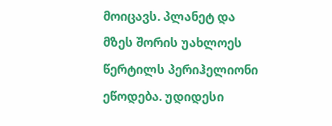მოიცავს. პლანეტ და მზეს შორის უახლოეს წერტილს პერიჰელიონი ეწოდება. უდიდესი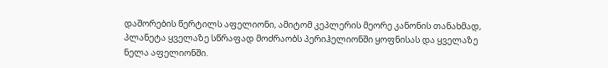დაშორების წერტილს აფელიონი, ამიტომ კეპლერის მეორე კანონის თანახმად, პლანეტა ყველაზე სწრაფად მოძრაობს პერიჰელიონში ყოფნისას და ყველაზე ნელა აფელიონში.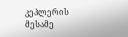კეპლერის მესამე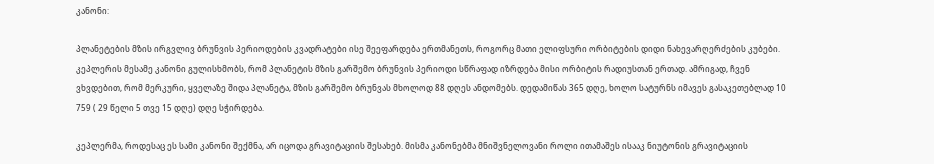კანონი:

პლანეტების მზის ირგვლივ ბრუნვის პერიოდების კვადრატები ისე შეეფარდება ერთმანეთს, როგორც მათი ელიფსური ორბიტების დიდი ნახევარღერძების კუბები. კეპლერის მესამე კანონი გულისხმობს, რომ პლანეტის მზის გარშემო ბრუნვის პერიოდი სწრაფად იზრდება მისი ორბიტის რადიუსთან ერთად. ამრიგად, ჩვენ ვხვდებით, რომ მერკური, ყველაზე შიდა პლანეტა, მზის გარშემო ბრუნვას მხოლოდ 88 დღეს ანდომებს. დედამიწას 365 დღე, ხოლო სატურნს იმავეს გასაკეთებლად 10 759 ( 29 წელი 5 თვე 15 დღე) დღე სჭირდება.

კეპლერმა, როდესაც ეს სამი კანონი შექმნა, არ იცოდა გრავიტაციის შესახებ. მისმა კანონებმა მნიშვნელოვანი როლი ითამაშეს ისააკ ნიუტონის გრავიტაციის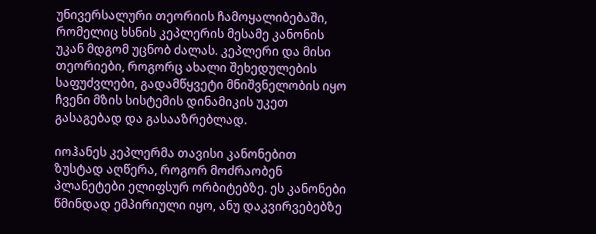უნივერსალური თეორიის ჩამოყალიბებაში, რომელიც ხსნის კეპლერის მესამე კანონის უკან მდგომ უცნობ ძალას. კეპლერი და მისი თეორიები, როგორც ახალი შეხედულების საფუძვლები, გადამწყვეტი მნიშვნელობის იყო ჩვენი მზის სისტემის დინამიკის უკეთ გასაგებად და გასააზრებლად.

იოჰანეს კეპლერმა თავისი კანონებით ზუსტად აღწერა, როგორ მოძრაობენ პლანეტები ელიფსურ ორბიტებზე. ეს კანონები წმინდად ემპირიული იყო, ანუ დაკვირვებებზე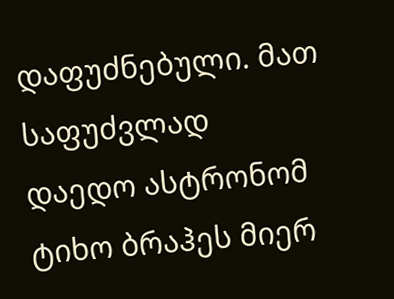დაფუძნებული. მათ საფუძვლად დაედო ასტრონომ ტიხო ბრაჰეს მიერ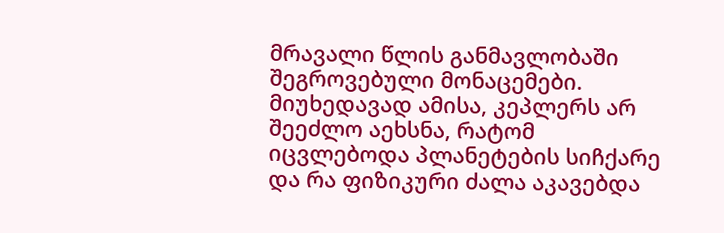მრავალი წლის განმავლობაში შეგროვებული მონაცემები. მიუხედავად ამისა, კეპლერს არ შეეძლო აეხსნა, რატომ იცვლებოდა პლანეტების სიჩქარე და რა ფიზიკური ძალა აკავებდა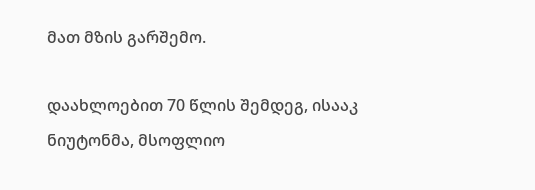მათ მზის გარშემო.

დაახლოებით 70 წლის შემდეგ, ისააკ ნიუტონმა, მსოფლიო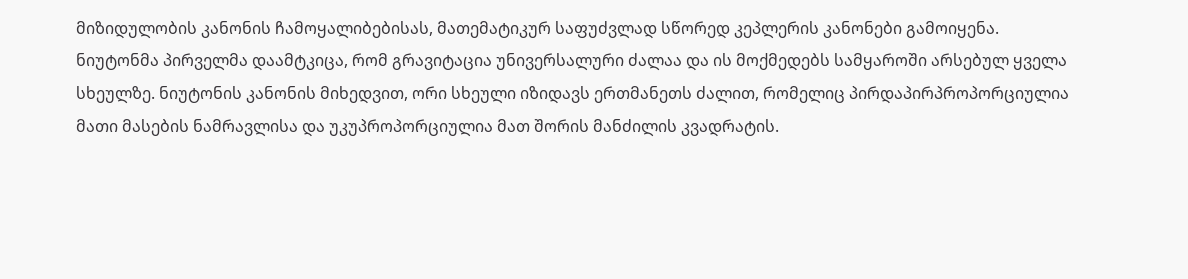მიზიდულობის კანონის ჩამოყალიბებისას, მათემატიკურ საფუძვლად სწორედ კეპლერის კანონები გამოიყენა. ნიუტონმა პირველმა დაამტკიცა, რომ გრავიტაცია უნივერსალური ძალაა და ის მოქმედებს სამყაროში არსებულ ყველა სხეულზე. ნიუტონის კანონის მიხედვით, ორი სხეული იზიდავს ერთმანეთს ძალით, რომელიც პირდაპირპროპორციულია მათი მასების ნამრავლისა და უკუპროპორციულია მათ შორის მანძილის კვადრატის.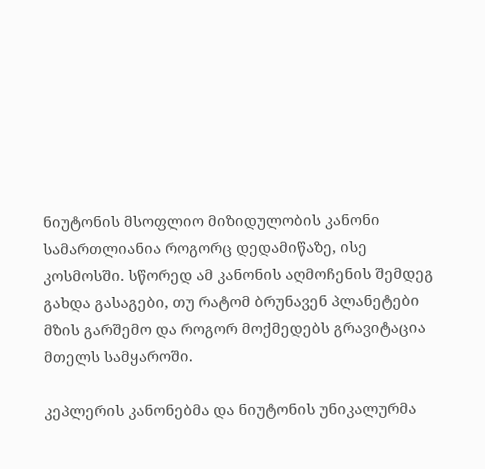ნიუტონის მსოფლიო მიზიდულობის კანონი სამართლიანია როგორც დედამიწაზე, ისე კოსმოსში. სწორედ ამ კანონის აღმოჩენის შემდეგ გახდა გასაგები, თუ რატომ ბრუნავენ პლანეტები მზის გარშემო და როგორ მოქმედებს გრავიტაცია მთელს სამყაროში.

კეპლერის კანონებმა და ნიუტონის უნიკალურმა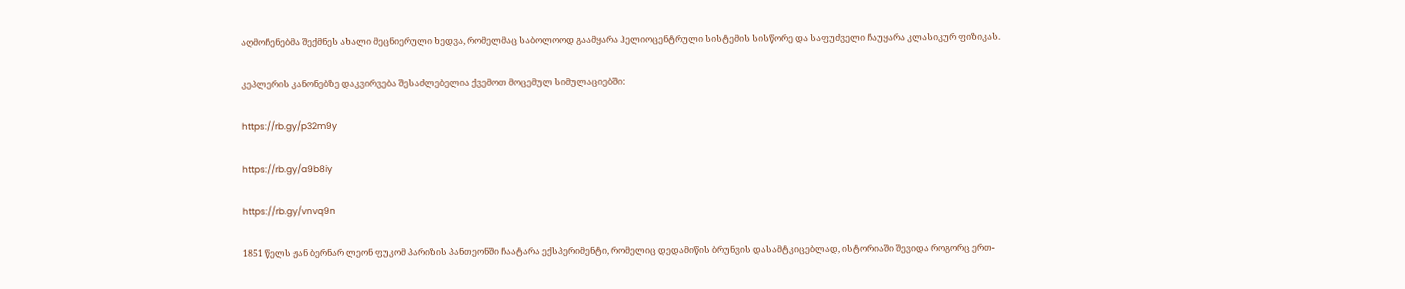აღმოჩენებმა შექმნეს ახალი მეცნიერული ხედვა, რომელმაც საბოლოოდ გაამყარა ჰელიოცენტრული სისტემის სისწორე და საფუძველი ჩაუყარა კლასიკურ ფიზიკას.

კეპლერის კანონებზე დაკვირვება შესაძლებელია ქვემოთ მოცემულ სიმულაციებში:

https://rb.gy/p32m9y

https://rb.gy/a9b8iy

https://rb.gy/vnvq9n

1851 წელს ჟან ბერნარ ლეონ ფუკომ პარიზის პანთეონში ჩაატარა ექსპერიმენტი, რომელიც დედამიწის ბრუნვის დასამტკიცებლად, ისტორიაში შევიდა როგორც ერთ-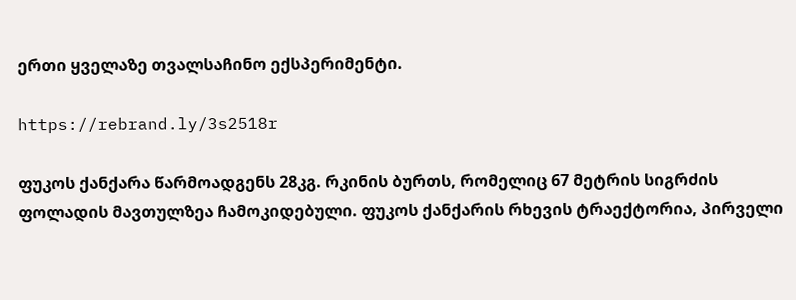ერთი ყველაზე თვალსაჩინო ექსპერიმენტი.

https://rebrand.ly/3s2518r

ფუკოს ქანქარა წარმოადგენს 28კგ. რკინის ბურთს, რომელიც 67 მეტრის სიგრძის ფოლადის მავთულზეა ჩამოკიდებული. ფუკოს ქანქარის რხევის ტრაექტორია, პირველი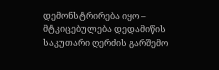დემონსტრირება იყო – მტკიცებულება დედამიწის საკუთარი ღერძის გარშემო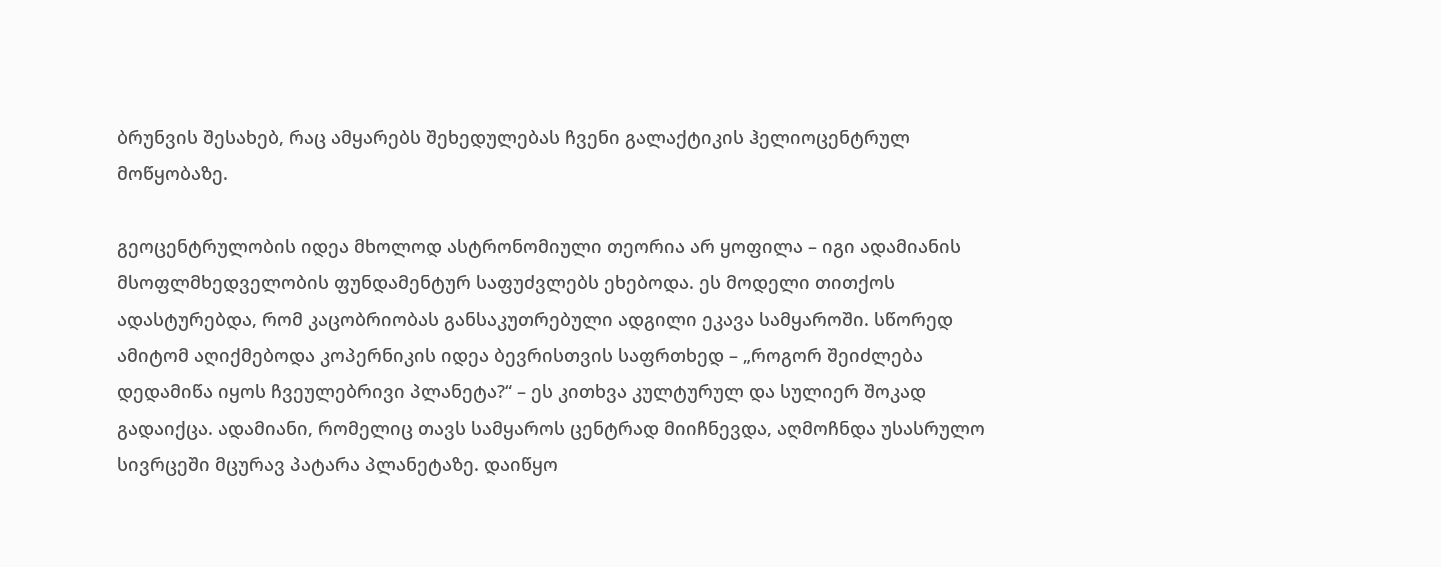ბრუნვის შესახებ, რაც ამყარებს შეხედულებას ჩვენი გალაქტიკის ჰელიოცენტრულ მოწყობაზე.

გეოცენტრულობის იდეა მხოლოდ ასტრონომიული თეორია არ ყოფილა – იგი ადამიანის მსოფლმხედველობის ფუნდამენტურ საფუძვლებს ეხებოდა. ეს მოდელი თითქოს ადასტურებდა, რომ კაცობრიობას განსაკუთრებული ადგილი ეკავა სამყაროში. სწორედ ამიტომ აღიქმებოდა კოპერნიკის იდეა ბევრისთვის საფრთხედ – „როგორ შეიძლება დედამიწა იყოს ჩვეულებრივი პლანეტა?“ – ეს კითხვა კულტურულ და სულიერ შოკად გადაიქცა. ადამიანი, რომელიც თავს სამყაროს ცენტრად მიიჩნევდა, აღმოჩნდა უსასრულო სივრცეში მცურავ პატარა პლანეტაზე. დაიწყო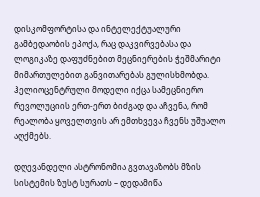დისკომფორტისა და ინტელექტუალური გამბედაობის ეპოქა, რაც დაკვირვებასა და ლოგიკაზე დაფუძნებით მეცნიერების ჭეშმარიტი მიმართულებით განვითარებას გულისხმობდა. ჰელიოცენტრული მოდელი იქცა სამეცნიერო რევოლუციის ერთ-ერთ ბიძგად და აჩვენა, რომ რეალობა ყოველთვის არ ემთხვევა ჩვენს უშუალო აღქმებს.

დღევანდელი ასტრონომია გვთავაზობს მზის სისტემის ზუსტ სურათს – დედამიწა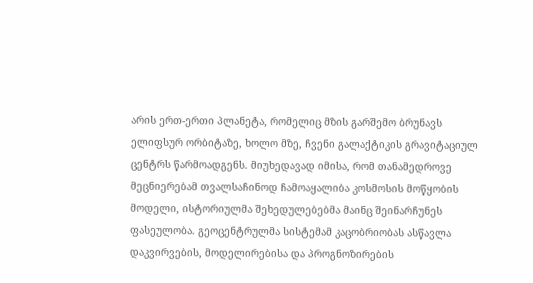არის ერთ-ერთი პლანეტა, რომელიც მზის გარშემო ბრუნავს ელიფსურ ორბიტაზე, ხოლო მზე, ჩვენი გალაქტიკის გრავიტაციულ ცენტრს წარმოადგენს. მიუხედავად იმისა, რომ თანამედროვე მეცნიერებამ თვალსაჩინოდ ჩამოაყალიბა კოსმოსის მოწყობის მოდელი, ისტორიულმა შეხედულებებმა მაინც შეინარჩუნეს ფასეულობა. გეოცენტრულმა სისტემამ კაცობრიობას ასწავლა დაკვირვების, მოდელირებისა და პროგნოზირების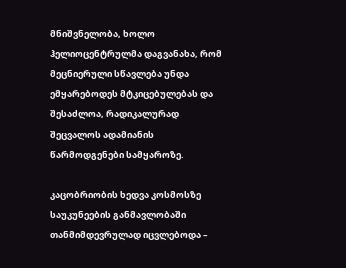მნიშვნელობა, ხოლო ჰელიოცენტრულმა დაგვანახა, რომ მეცნიერული სწავლება უნდა ემყარებოდეს მტკიცებულებას და შესაძლოა, რადიკალურად შეცვალოს ადამიანის წარმოდგენები სამყაროზე.

კაცობრიობის ხედვა კოსმოსზე საუკუნეების განმავლობაში თანმიმდევრულად იცვლებოდა –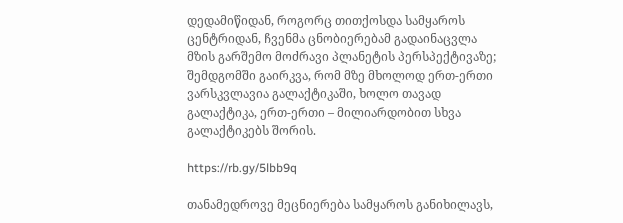დედამიწიდან, როგორც თითქოსდა სამყაროს ცენტრიდან, ჩვენმა ცნობიერებამ გადაინაცვლა მზის გარშემო მოძრავი პლანეტის პერსპექტივაზე; შემდგომში გაირკვა, რომ მზე მხოლოდ ერთ-ერთი ვარსკვლავია გალაქტიკაში, ხოლო თავად გალაქტიკა, ერთ-ერთი – მილიარდობით სხვა გალაქტიკებს შორის.

https://rb.gy/5lbb9q

თანამედროვე მეცნიერება სამყაროს განიხილავს,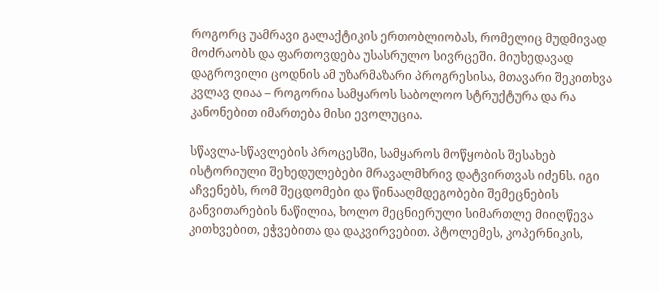როგორც უამრავი გალაქტიკის ერთობლიობას, რომელიც მუდმივად მოძრაობს და ფართოვდება უსასრულო სივრცეში. მიუხედავად დაგროვილი ცოდნის ამ უზარმაზარი პროგრესისა, მთავარი შეკითხვა კვლავ ღიაა – როგორია სამყაროს საბოლოო სტრუქტურა და რა კანონებით იმართება მისი ევოლუცია.

სწავლა-სწავლების პროცესში, სამყაროს მოწყობის შესახებ ისტორიული შეხედულებები მრავალმხრივ დატვირთვას იძენს. იგი აჩვენებს, რომ შეცდომები და წინააღმდეგობები შემეცნების განვითარების ნაწილია, ხოლო მეცნიერული სიმართლე მიიღწევა კითხვებით, ეჭვებითა და დაკვირვებით. პტოლემეს, კოპერნიკის,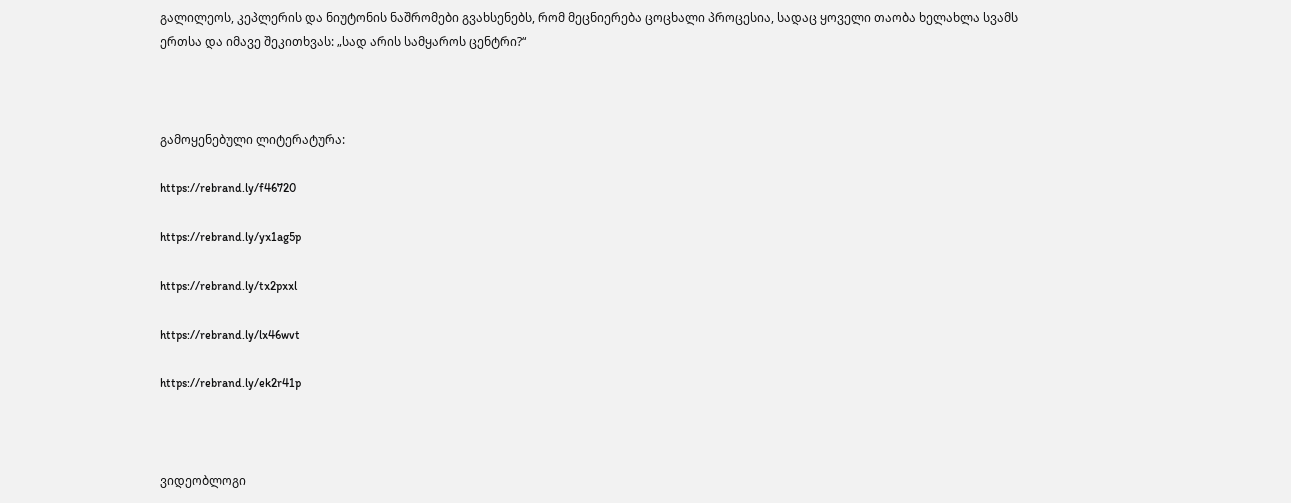გალილეოს, კეპლერის და ნიუტონის ნაშრომები გვახსენებს, რომ მეცნიერება ცოცხალი პროცესია, სადაც ყოველი თაობა ხელახლა სვამს ერთსა და იმავე შეკითხვას: „სად არის სამყაროს ცენტრი?“



გამოყენებული ლიტერატურა:

https://rebrand.ly/f46720

https://rebrand.ly/yx1ag5p

https://rebrand.ly/tx2pxxl

https://rebrand.ly/lx46wvt

https://rebrand.ly/ek2r41p



ვიდეობლოგი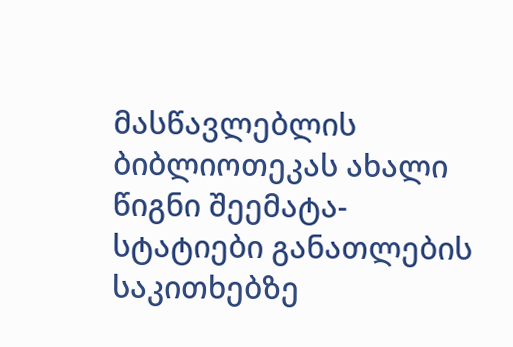მასწავლებლის ბიბლიოთეკას ახალი წიგნი შეემატა- სტატიები განათლების საკითხებზე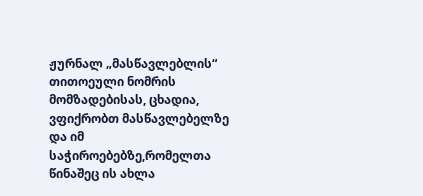ჟურნალ „მასწავლებლის“ თითოეული ნომრის მომზადებისას, ცხადია, ვფიქრობთ მასწავლებელზე და იმ საჭიროებებზე,რომელთა წინაშეც ის ახლა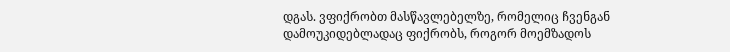დგას. ვფიქრობთ მასწავლებელზე, რომელიც ჩვენგან დამოუკიდებლადაც ფიქრობს, როგორ მოემზადოს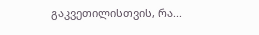გაკვეთილისთვის, რა...